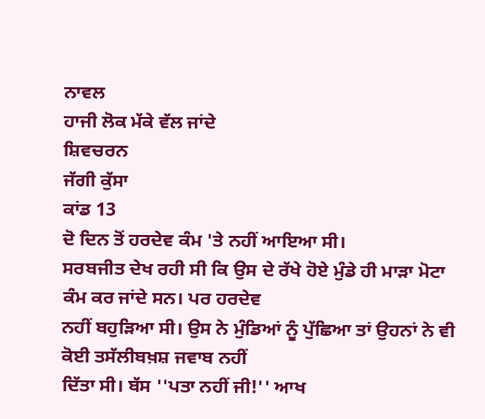ਨਾਵਲ
ਹਾਜੀ ਲੋਕ ਮੱਕੇ ਵੱਲ ਜਾਂਦੇ
ਸ਼ਿਵਚਰਨ
ਜੱਗੀ ਕੁੱਸਾ
ਕਾਂਡ 13
ਦੋ ਦਿਨ ਤੋਂ ਹਰਦੇਵ ਕੰਮ 'ਤੇ ਨਹੀਂ ਆਇਆ ਸੀ।
ਸਰਬਜੀਤ ਦੇਖ ਰਹੀ ਸੀ ਕਿ ਉਸ ਦੇ ਰੱਖੇ ਹੋਏ ਮੁੰਡੇ ਹੀ ਮਾੜਾ ਮੋਟਾ ਕੰਮ ਕਰ ਜਾਂਦੇ ਸਨ। ਪਰ ਹਰਦੇਵ
ਨਹੀਂ ਬਹੁੜਿਆ ਸੀ। ਉਸ ਨੇ ਮੁੰਡਿਆਂ ਨੂੰ ਪੁੱਛਿਆ ਤਾਂ ਉਹਨਾਂ ਨੇ ਵੀ ਕੋਈ ਤਸੱਲੀਬਖ਼ਸ਼ ਜਵਾਬ ਨਹੀਂ
ਦਿੱਤਾ ਸੀ। ਬੱਸ ''ਪਤਾ ਨਹੀਂ ਜੀ!'' ਆਖ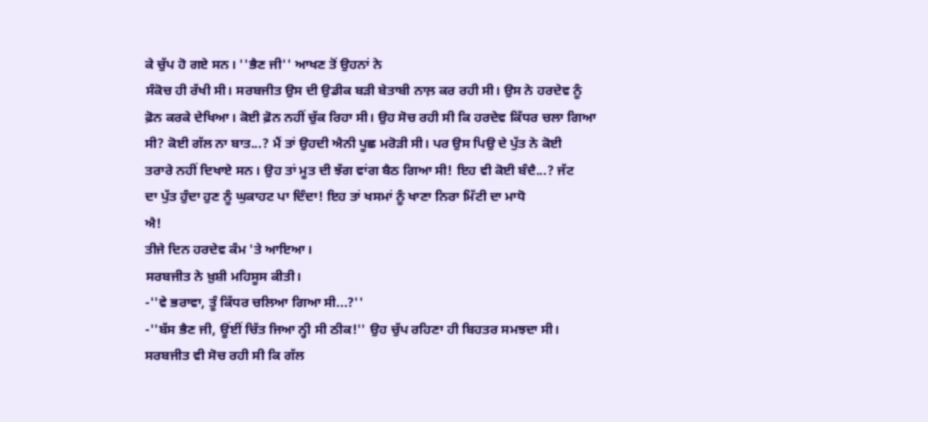ਕੇ ਚੁੱਪ ਹੋ ਗਏ ਸਨ। ''ਭੈਣ ਜੀ'' ਆਖਣ ਤੋਂ ਉਹਨਾਂ ਨੇ
ਸੰਕੋਚ ਹੀ ਰੱਖੀ ਸੀ। ਸਰਬਜੀਤ ਉਸ ਦੀ ਉਡੀਕ ਬੜੀ ਬੇਤਾਬੀ ਨਾਲ਼ ਕਰ ਰਹੀ ਸੀ। ਉਸ ਨੇ ਹਰਦੇਵ ਨੂੰ
ਫ਼ੋਨ ਕਰਕੇ ਦੇਖਿਆ। ਕੋਈ ਫ਼ੋਨ ਨਹੀਂ ਚੁੱਕ ਰਿਹਾ ਸੀ। ਉਹ ਸੋਚ ਰਹੀ ਸੀ ਕਿ ਹਰਦੇਵ ਕਿੱਧਰ ਚਲਾ ਗਿਆ
ਸੀ? ਕੋਈ ਗੱਲ ਨਾ ਬਾਤ...? ਮੈਂ ਤਾਂ ਉਹਦੀ ਐਨੀ ਪੂਛ ਮਰੋੜੀ ਸੀ। ਪਰ ਉਸ ਪਿਉ ਦੇ ਪੁੱਤ ਨੇ ਕੋਈ
ਤਰਾਰੇ ਨਹੀਂ ਦਿਖਾਏ ਸਨ। ਉਹ ਤਾਂ ਮੂਤ ਦੀ ਝੱਗ ਵਾਂਗ ਬੈਠ ਗਿਆ ਸੀ! ਇਹ ਵੀ ਕੋਈ ਬੰਦੈ...? ਜੱਟ
ਦਾ ਪੁੱਤ ਹੁੰਦਾ ਹੁਣ ਨੂੰ ਘੁਕਾਹਟ ਪਾ ਦਿੰਦਾ! ਇਹ ਤਾਂ ਖਸਮਾਂ ਨੂੰ ਖਾਣਾ ਨਿਰਾ ਮਿੱਟੀ ਦਾ ਮਾਧੋ
ਐ!
ਤੀਜੇ ਦਿਨ ਹਰਦੇਵ ਕੰਮ 'ਤੇ ਆਇਆ।
ਸਰਬਜੀਤ ਨੇ ਖ਼ੁਸ਼ੀ ਮਹਿਸੂਸ ਕੀਤੀ।
-''ਵੇ ਭਰਾਵਾ, ਤੂੰ ਕਿੱਧਰ ਚਲਿਆ ਗਿਆ ਸੀ...?''
-''ਬੱਸ ਭੈਣ ਜੀ, ਊਂਈਂ ਚਿੱਤ ਜਿਆ ਨ੍ਹੀ ਸੀ ਠੀਕ!'' ਉਹ ਚੁੱਪ ਰਹਿਣਾ ਹੀ ਬਿਹਤਰ ਸਮਝਦਾ ਸੀ।
ਸਰਬਜੀਤ ਵੀ ਸੋਚ ਰਹੀ ਸੀ ਕਿ ਗੱਲ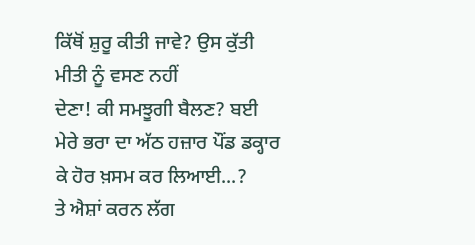ਕਿੱਥੋਂ ਸ਼ੁਰੂ ਕੀਤੀ ਜਾਵੇ? ਉਸ ਕੁੱਤੀ ਮੀਤੀ ਨੂੰ ਵਸਣ ਨਹੀਂ
ਦੇਣਾ! ਕੀ ਸਮਝੂਗੀ ਬੈਲਣ? ਬਈ ਮੇਰੇ ਭਰਾ ਦਾ ਅੱਠ ਹਜ਼ਾਰ ਪੌਂਡ ਡਕ੍ਹਾਰ ਕੇ ਹੋਰ ਖ਼ਸਮ ਕਰ ਲਿਆਈ...?
ਤੇ ਐਸ਼ਾਂ ਕਰਨ ਲੱਗ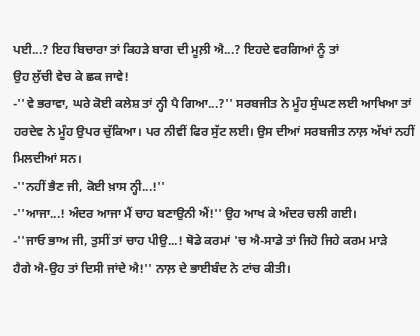ਪਈ...? ਇਹ ਬਿਚਾਰਾ ਤਾਂ ਕਿਹੜੇ ਬਾਗ ਦੀ ਮੂਲ਼ੀ ਐ...? ਇਹਦੇ ਵਰਗਿਆਂ ਨੂੰ ਤਾਂ
ਉਹ ਲੁੱਚੀ ਵੇਚ ਕੇ ਛਕ ਜਾਵੇ!
-''ਵੇ ਭਰਾਵਾ, ਘਰੇ ਕੋਈ ਕਲੇਸ਼ ਤਾਂ ਨ੍ਹੀ ਪੈ ਗਿਆ...?'' ਸਰਬਜੀਤ ਨੇ ਮੂੰਹ ਸੁੰਘਣ ਲਈ ਆਖਿਆ ਤਾਂ
ਹਰਦੇਵ ਨੇ ਮੂੰਹ ਉਪਰ ਚੁੱਕਿਆ। ਪਰ ਨੀਵੀਂ ਫਿਰ ਸੁੱਟ ਲਈ। ਉਸ ਦੀਆਂ ਸਰਬਜੀਤ ਨਾਲ਼ ਅੱਖਾਂ ਨਹੀਂ
ਮਿਲਦੀਆਂ ਸਨ।
-''ਨਹੀਂ ਭੈਣ ਜੀ, ਕੋਈ ਖ਼ਾਸ ਨ੍ਹੀ...!''
-''ਆਜਾ...! ਅੰਦਰ ਆਜਾ ਮੈਂ ਚਾਹ ਬਣਾਉਨੀ ਐਂ!'' ਉਹ ਆਖ ਕੇ ਅੰਦਰ ਚਲੀ ਗਈ।
-''ਜਾਓ ਭਾਅ ਜੀ, ਤੁਸੀਂ ਤਾਂ ਚਾਹ ਪੀਉ...! ਥੋਡੇ ਕਰਮਾਂ 'ਚ ਐ-ਸਾਡੇ ਤਾਂ ਜਿਹੋ ਜਿਹੇ ਕਰਮ ਮਾੜੇ
ਹੈਗੇ ਐ-ਉਹ ਤਾਂ ਦਿਸੀ ਜਾਂਦੇ ਐ!'' ਨਾਲ਼ ਦੇ ਭਾਈਬੰਦ ਨੇ ਟਾਂਚ ਕੀਤੀ।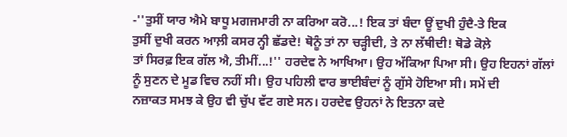-''ਤੁਸੀਂ ਯਾਰ ਐਮੇ ਬਾਧੂ ਮਗਜਮਾਰੀ ਨਾ ਕਰਿਆ ਕਰੋ...! ਇਕ ਤਾਂ ਬੰਦਾ ਊਂ ਦੁਖੀ ਹੁੰਦੈ-ਤੇ ਇਕ
ਤੁਸੀਂ ਦੁਖੀ ਕਰਨ ਆਲ਼ੀ ਕਸਰ ਨ੍ਹੀ ਛੱਡਦੇ! ਥੋਨੂੰ ਤਾਂ ਨਾ ਚੜ੍ਹੀਦੀ, ਤੇ ਨਾ ਲੱਥੀਦੀ! ਥੋਡੇ ਕੋਲ਼ੇ
ਤਾਂ ਸਿਰਫ਼ ਇਕ ਗੱਲ ਐ, ਤੀਮੀਂ...!'' ਹਰਦੇਵ ਨੇ ਆਖਿਆ। ਉਹ ਅੱਕਿਆ ਪਿਆ ਸੀ। ਉਹ ਇਹਨਾਂ ਗੱਲਾਂ
ਨੂੰ ਸੁਣਨ ਦੇ ਮੂਡ ਵਿਚ ਨਹੀਂ ਸੀ। ਉਹ ਪਹਿਲੀ ਵਾਰ ਭਾਈਬੰਦਾਂ ਨੂੰ ਗੁੱਸੇ ਹੋਇਆ ਸੀ। ਸਮੇਂ ਦੀ
ਨਜ਼ਾਕਤ ਸਮਝ ਕੇ ਉਹ ਵੀ ਚੁੱਪ ਵੱਟ ਗਏ ਸਨ। ਹਰਦੇਵ ਉਹਨਾਂ ਨੇ ਇਤਨਾ ਕਦੇ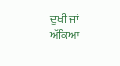ਦੁਖੀ ਜਾਂ ਅੱਕਿਆ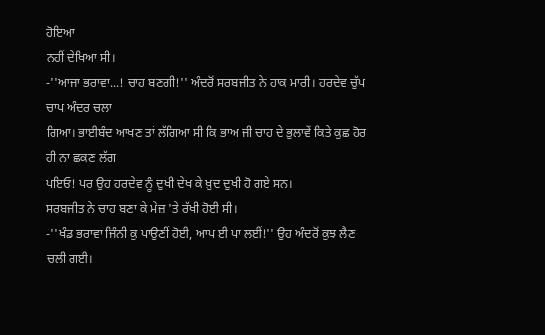ਹੋਇਆ
ਨਹੀਂ ਦੇਖਿਆ ਸੀ।
-''ਆਜਾ ਭਰਾਵਾ...! ਚਾਹ ਬਣਗੀ!'' ਅੰਦਰੋਂ ਸਰਬਜੀਤ ਨੇ ਹਾਕ ਮਾਰੀ। ਹਰਦੇਵ ਚੁੱਪ ਚਾਪ ਅੰਦਰ ਚਲਾ
ਗਿਆ। ਭਾਈਬੰਦ ਆਖਣ ਤਾਂ ਲੱਗਿਆ ਸੀ ਕਿ ਭਾਅ ਜੀ ਚਾਹ ਦੇ ਭੁਲਾਵੇਂ ਕਿਤੇ ਕੁਛ ਹੋਰ ਹੀ ਨਾ ਛਕਣ ਲੱਗ
ਪਇਓ! ਪਰ ਉਹ ਹਰਦੇਵ ਨੂੰ ਦੁਖੀ ਦੇਖ ਕੇ ਖ਼ੁਦ ਦੁਖੀ ਹੋ ਗਏ ਸਨ।
ਸਰਬਜੀਤ ਨੇ ਚਾਹ ਬਣਾ ਕੇ ਮੇਜ਼ 'ਤੇ ਰੱਖੀ ਹੋਈ ਸੀ।
-''ਖੰਡ ਭਰਾਵਾ ਜਿੰਨੀ ਕੁ ਪਾਉਣੀਂ ਹੋਈ, ਆਪ ਈ ਪਾ ਲਈਂ!'' ਉਹ ਅੰਦਰੋਂ ਕੁਝ ਲੈਣ ਚਲੀ ਗਈ।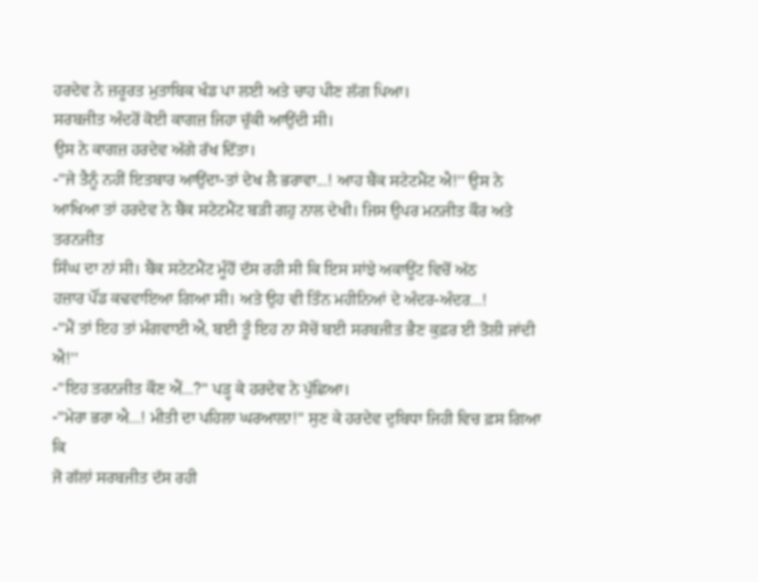ਹਰਦੇਵ ਨੇ ਜ਼ਰੂਰਤ ਮੁਤਾਬਿਕ ਖੰਡ ਪਾ ਲਈ ਅਤੇ ਚਾਹ ਪੀਣ ਲੱਗ ਪਿਆ।
ਸਰਬਜੀਤ ਅੰਦਰੋਂ ਕੋਈ ਕਾਗਜ਼ ਜਿਹਾ ਚੁੱਕੀ ਆਉਂਦੀ ਸੀ।
ਉਸ ਨੇ ਕਾਗਜ਼ ਹਰਦੇਵ ਅੱਗੇ ਰੱਖ ਦਿੱਤਾ।
-''ਜੇ ਤੈਨੂੰ ਨਹੀਂ ਇਤਬਾਰ ਆਉਂਦਾ-ਤਾਂ ਦੇਖ ਲੈ ਭਰਾਵਾ...! ਆਹ ਬੈਂਕ ਸਟੇਟਮੈਂਟ ਐ!'' ਉਸ ਨੇ
ਆਖਿਆ ਤਾਂ ਹਰਦੇਵ ਨੇ ਬੈਂਕ ਸਟੇਟਮੈਂਟ ਬੜੀ ਗਹੁ ਨਾਲ ਦੇਖੀ। ਜਿਸ ਉਪਰ ਮਨਜੀਤ ਕੌਰ ਅਤੇ ਤਰਨਜੀਤ
ਸਿੰਘ ਦਾ ਨਾਂ ਸੀ। ਬੈਂਕ ਸਟੇਟਮੈਂਟ ਮੂੰਹੋਂ ਦੱਸ ਰਹੀ ਸੀ ਕਿ ਇਸ ਸਾਂਝੇ ਅਕਾਊਂਟ ਵਿਚੋਂ ਅੱਠ
ਹਜ਼ਾਰ ਪੌਂਡ ਕਢਵਾਇਆ ਗਿਆ ਸੀ। ਅਤੇ ਉਹ ਵੀ ਤਿੰਨ ਮਹੀਨਿਆਂ ਦੇ ਅੰਦਰ-ਅੰਦਰ...!
-''ਮੈਂ ਤਾਂ ਇਹ ਤਾਂ ਮੰਗਵਾਈ ਐ, ਬਈ ਤੂੰ ਇਹ ਨਾ ਸੋਚੇਂ ਬਈ ਸਰਬਜੀਤ ਭੈਣ ਕੁਫ਼ਰ ਈ ਤੋਲੀ ਜਾਂਦੀ
ਐ!''
-''ਇਹ ਤਰਨਜੀਤ ਕੌਣ ਐਂ...?'' ਪੜ੍ਹ ਕੇ ਹਰਦੇਵ ਨੇ ਪੁੱਛਿਆ।
-''ਮੇਰਾ ਭਰਾ ਐ...! ਮੀਤੀ ਦਾ ਪਹਿਲਾ ਘਰਆਲ਼ਾ!'' ਸੁਣ ਕੇ ਹਰਦੇਵ ਦੁਬਿਧਾ ਜਿਹੀ ਵਿਚ ਫ਼ਸ ਗਿਆ ਕਿ
ਜੋ ਗੱਲਾਂ ਸਰਬਜੀਤ ਦੱਸ ਰਹੀ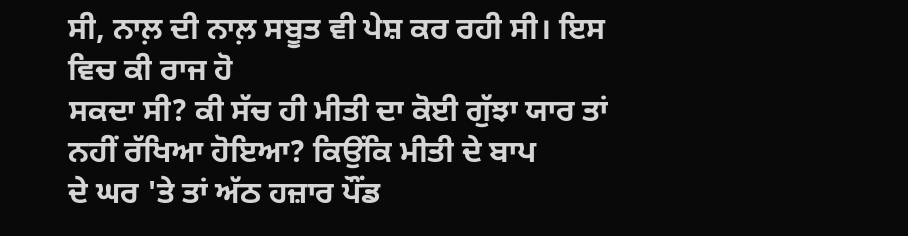ਸੀ, ਨਾਲ਼ ਦੀ ਨਾਲ਼ ਸਬੂਤ ਵੀ ਪੇਸ਼ ਕਰ ਰਹੀ ਸੀ। ਇਸ ਵਿਚ ਕੀ ਰਾਜ ਹੋ
ਸਕਦਾ ਸੀ? ਕੀ ਸੱਚ ਹੀ ਮੀਤੀ ਦਾ ਕੋਈ ਗੁੱਝਾ ਯਾਰ ਤਾਂ ਨਹੀਂ ਰੱਖਿਆ ਹੋਇਆ? ਕਿਉਂਕਿ ਮੀਤੀ ਦੇ ਬਾਪ
ਦੇ ਘਰ 'ਤੇ ਤਾਂ ਅੱਠ ਹਜ਼ਾਰ ਪੌਂਡ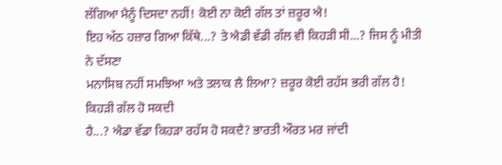ਲੱਗਿਆ ਮੈਨੂੰ ਦਿਸਦਾ ਨਹੀਂ! ਕੋਈ ਨਾ ਕੋਈ ਗੱਲ ਤਾਂ ਜ਼ਰੂਰ ਐ!
ਇਹ ਅੱਠ ਹਜ਼ਾਰ ਗਿਆ ਕਿੱਥੇ...? ਤੇ ਐਡੀ ਵੱਡੀ ਗੱਲ ਵੀ ਕਿਹੜੀ ਸੀ...? ਜਿਸ ਨੂੰ ਮੀਤੀ ਨੇ ਦੱਸਣਾ
ਮਨਾਸਿਬ ਨਹੀਂ ਸਮਝਿਆ ਅਤੇ ਤਲਾਕ ਲੈ ਲਿਆ? ਜ਼ਰੂਰ ਕੋਈ ਰਹੱਸ ਭਰੀ ਗੱਲ ਹੈ! ਕਿਹੜੀ ਗੱਲ ਹੋ ਸਕਦੀ
ਹੈ...? ਐਡਾ ਵੱਡਾ ਕਿਹੜਾ ਰਹੱਸ ਹੋ ਸਕਦੈ? ਭਾਰਤੀ ਔਰਤ ਮਰ ਜਾਂਦੀ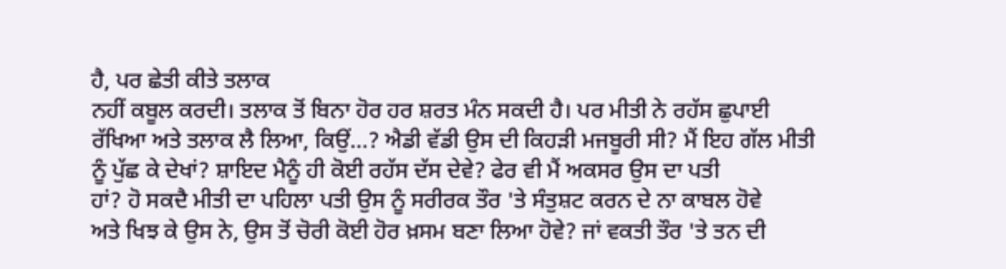ਹੈ, ਪਰ ਛੇਤੀ ਕੀਤੇ ਤਲਾਕ
ਨਹੀਂ ਕਬੂਲ ਕਰਦੀ। ਤਲਾਕ ਤੋਂ ਬਿਨਾ ਹੋਰ ਹਰ ਸ਼ਰਤ ਮੰਨ ਸਕਦੀ ਹੈ। ਪਰ ਮੀਤੀ ਨੇ ਰਹੱਸ ਛੁਪਾਈ
ਰੱਖਿਆ ਅਤੇ ਤਲਾਕ ਲੈ ਲਿਆ, ਕਿਉਂ...? ਐਡੀ ਵੱਡੀ ਉਸ ਦੀ ਕਿਹੜੀ ਮਜਬੂਰੀ ਸੀ? ਮੈਂ ਇਹ ਗੱਲ ਮੀਤੀ
ਨੂੰ ਪੁੱਛ ਕੇ ਦੇਖਾਂ? ਸ਼ਾਇਦ ਮੈਨੂੰ ਹੀ ਕੋਈ ਰਹੱਸ ਦੱਸ ਦੇਵੇ? ਫੇਰ ਵੀ ਮੈਂ ਅਕਸਰ ਉਸ ਦਾ ਪਤੀ
ਹਾਂ? ਹੋ ਸਕਦੈ ਮੀਤੀ ਦਾ ਪਹਿਲਾ ਪਤੀ ਉਸ ਨੂੰ ਸਰੀਰਕ ਤੌਰ 'ਤੇ ਸੰਤੁਸ਼ਟ ਕਰਨ ਦੇ ਨਾ ਕਾਬਲ ਹੋਵੇ
ਅਤੇ ਖਿਝ ਕੇ ਉਸ ਨੇ, ਉਸ ਤੋਂ ਚੋਰੀ ਕੋਈ ਹੋਰ ਖ਼ਸਮ ਬਣਾ ਲਿਆ ਹੋਵੇ? ਜਾਂ ਵਕਤੀ ਤੌਰ 'ਤੇ ਤਨ ਦੀ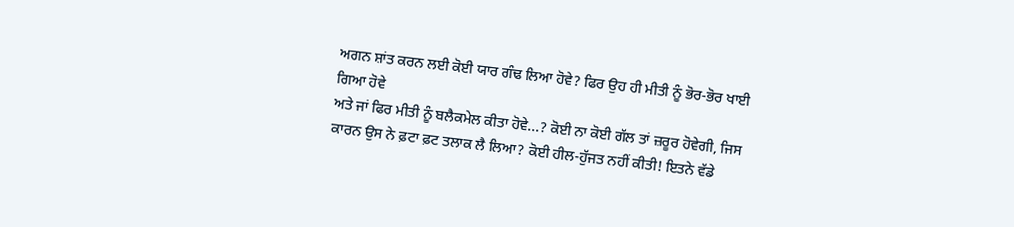ਅਗਨ ਸ਼ਾਂਤ ਕਰਨ ਲਈ ਕੋਈ ਯਾਰ ਗੰਢ ਲਿਆ ਹੋਵੇ? ਫਿਰ ਉਹ ਹੀ ਮੀਤੀ ਨੂੰ ਭੋਰ-ਭੋਰ ਖਾਈ ਗਿਆ ਹੋਵੇ
ਅਤੇ ਜਾਂ ਫਿਰ ਮੀਤੀ ਨੂੰ ਬਲੈਕਮੇਲ ਕੀਤਾ ਹੋਵੇ...? ਕੋਈ ਨਾ ਕੋਈ ਗੱਲ ਤਾਂ ਜ਼ਰੂਰ ਹੋਵੇਗੀ, ਜਿਸ
ਕਾਰਨ ਉਸ ਨੇ ਫ਼ਟਾ ਫ਼ਟ ਤਲਾਕ ਲੈ ਲਿਆ? ਕੋਈ ਹੀਲ-ਹੁੱਜਤ ਨਹੀਂ ਕੀਤੀ! ਇਤਨੇ ਵੱਡੇ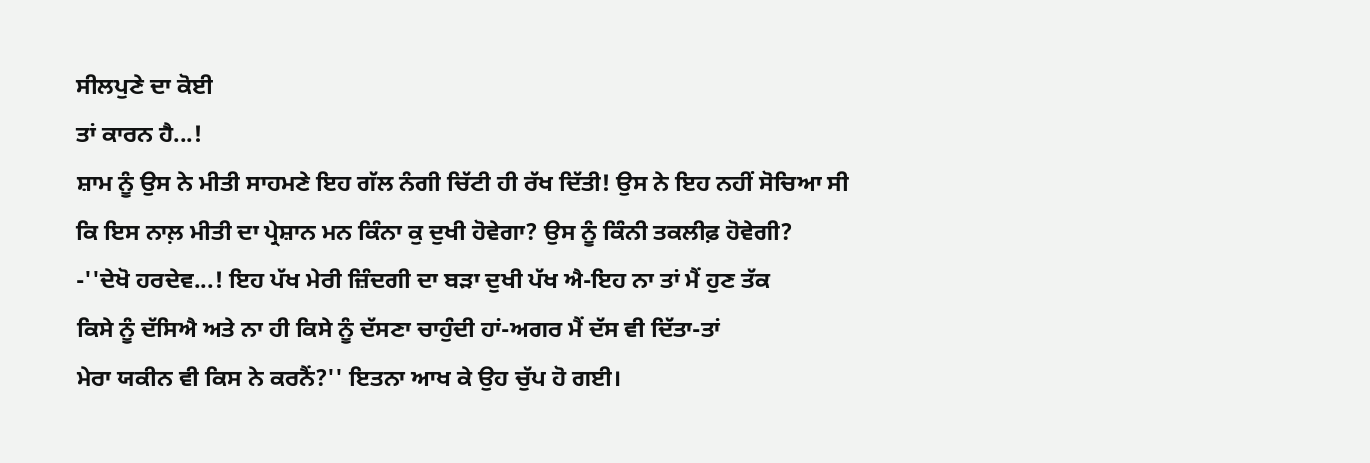ਸੀਲਪੁਣੇ ਦਾ ਕੋਈ
ਤਾਂ ਕਾਰਨ ਹੈ...!
ਸ਼ਾਮ ਨੂੰ ਉਸ ਨੇ ਮੀਤੀ ਸਾਹਮਣੇ ਇਹ ਗੱਲ ਨੰਗੀ ਚਿੱਟੀ ਹੀ ਰੱਖ ਦਿੱਤੀ! ਉਸ ਨੇ ਇਹ ਨਹੀਂ ਸੋਚਿਆ ਸੀ
ਕਿ ਇਸ ਨਾਲ਼ ਮੀਤੀ ਦਾ ਪ੍ਰੇਸ਼ਾਨ ਮਨ ਕਿੰਨਾ ਕੁ ਦੁਖੀ ਹੋਵੇਗਾ? ਉਸ ਨੂੰ ਕਿੰਨੀ ਤਕਲੀਫ਼ ਹੋਵੇਗੀ?
-''ਦੇਖੋ ਹਰਦੇਵ...! ਇਹ ਪੱਖ ਮੇਰੀ ਜ਼ਿੰਦਗੀ ਦਾ ਬੜਾ ਦੁਖੀ ਪੱਖ ਐ-ਇਹ ਨਾ ਤਾਂ ਮੈਂ ਹੁਣ ਤੱਕ
ਕਿਸੇ ਨੂੰ ਦੱਸਿਐ ਅਤੇ ਨਾ ਹੀ ਕਿਸੇ ਨੂੰ ਦੱਸਣਾ ਚਾਹੁੰਦੀ ਹਾਂ-ਅਗਰ ਮੈਂ ਦੱਸ ਵੀ ਦਿੱਤਾ-ਤਾਂ
ਮੇਰਾ ਯਕੀਨ ਵੀ ਕਿਸ ਨੇ ਕਰਨੈਂ?'' ਇਤਨਾ ਆਖ ਕੇ ਉਹ ਚੁੱਪ ਹੋ ਗਈ।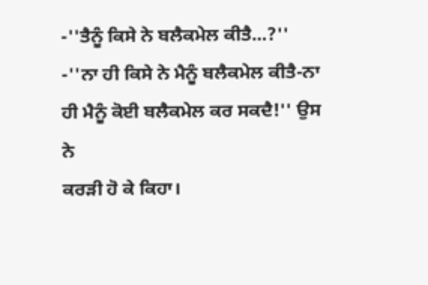-''ਤੈਨੂੰ ਕਿਸੇ ਨੇ ਬਲੈਕਮੇਲ ਕੀਤੈ...?''
-''ਨਾ ਹੀ ਕਿਸੇ ਨੇ ਮੈਨੂੰ ਬਲੈਕਮੇਲ ਕੀਤੈ-ਨਾ ਹੀ ਮੈਨੂੰ ਕੋਈ ਬਲੈਕਮੇਲ ਕਰ ਸਕਦੈ!'' ਉਸ ਨੇ
ਕਰੜੀ ਹੋ ਕੇ ਕਿਹਾ।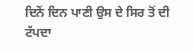ਦਿਨੋਂ ਦਿਨ ਪਾਣੀ ਉਸ ਦੇ ਸਿਰ ਤੋਂ ਦੀ ਟੱਪਦਾ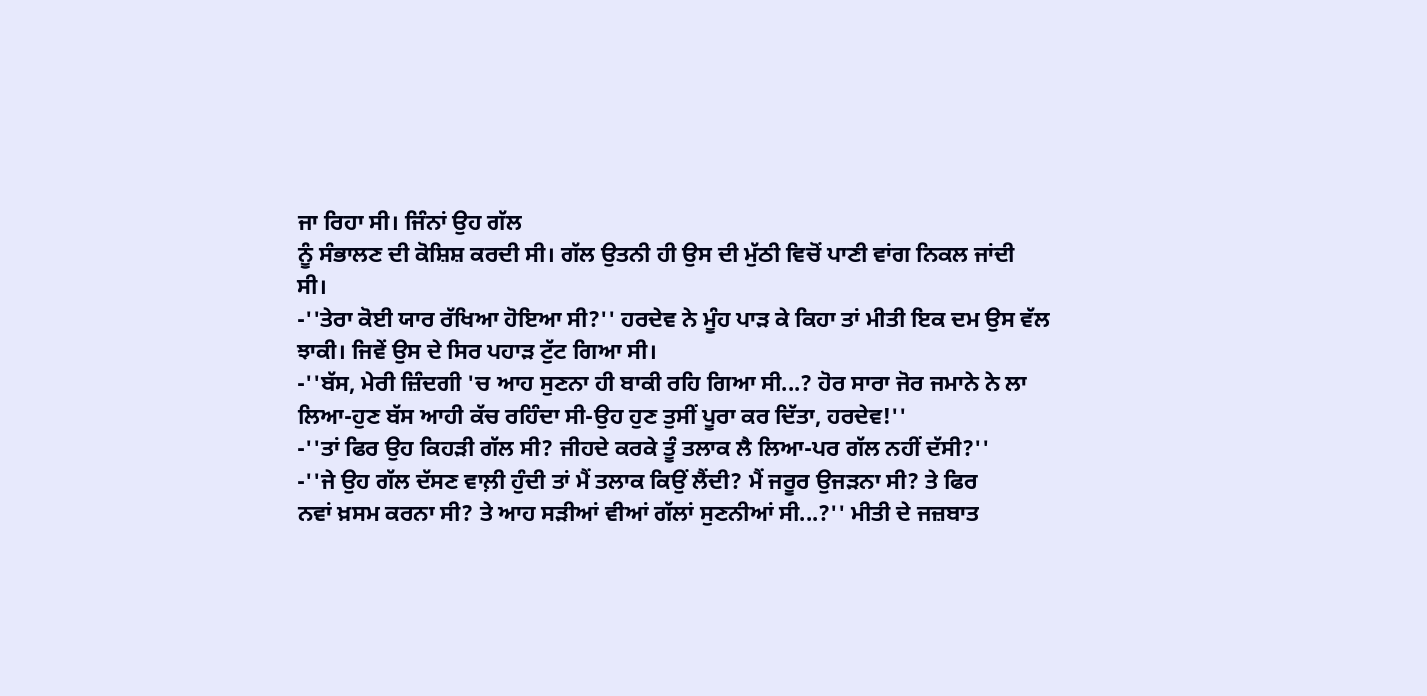ਜਾ ਰਿਹਾ ਸੀ। ਜਿੰਨਾਂ ਉਹ ਗੱਲ
ਨੂੰ ਸੰਭਾਲਣ ਦੀ ਕੋਸ਼ਿਸ਼ ਕਰਦੀ ਸੀ। ਗੱਲ ਉਤਨੀ ਹੀ ਉਸ ਦੀ ਮੁੱਠੀ ਵਿਚੋਂ ਪਾਣੀ ਵਾਂਗ ਨਿਕਲ ਜਾਂਦੀ
ਸੀ।
-''ਤੇਰਾ ਕੋਈ ਯਾਰ ਰੱਖਿਆ ਹੋਇਆ ਸੀ?'' ਹਰਦੇਵ ਨੇ ਮੂੰਹ ਪਾੜ ਕੇ ਕਿਹਾ ਤਾਂ ਮੀਤੀ ਇਕ ਦਮ ਉਸ ਵੱਲ
ਝਾਕੀ। ਜਿਵੇਂ ਉਸ ਦੇ ਸਿਰ ਪਹਾੜ ਟੁੱਟ ਗਿਆ ਸੀ।
-''ਬੱਸ, ਮੇਰੀ ਜ਼ਿੰਦਗੀ 'ਚ ਆਹ ਸੁਣਨਾ ਹੀ ਬਾਕੀ ਰਹਿ ਗਿਆ ਸੀ...? ਹੋਰ ਸਾਰਾ ਜੋਰ ਜਮਾਨੇ ਨੇ ਲਾ
ਲਿਆ-ਹੁਣ ਬੱਸ ਆਹੀ ਕੱਚ ਰਹਿੰਦਾ ਸੀ-ਉਹ ਹੁਣ ਤੁਸੀਂ ਪੂਰਾ ਕਰ ਦਿੱਤਾ, ਹਰਦੇਵ!''
-''ਤਾਂ ਫਿਰ ਉਹ ਕਿਹੜੀ ਗੱਲ ਸੀ? ਜੀਹਦੇ ਕਰਕੇ ਤੂੰ ਤਲਾਕ ਲੈ ਲਿਆ-ਪਰ ਗੱਲ ਨਹੀਂ ਦੱਸੀ?''
-''ਜੇ ਉਹ ਗੱਲ ਦੱਸਣ ਵਾਲ਼ੀ ਹੁੰਦੀ ਤਾਂ ਮੈਂ ਤਲਾਕ ਕਿਉਂ ਲੈਂਦੀ? ਮੈਂ ਜਰੂਰ ਉਜੜਨਾ ਸੀ? ਤੇ ਫਿਰ
ਨਵਾਂ ਖ਼ਸਮ ਕਰਨਾ ਸੀ? ਤੇ ਆਹ ਸੜੀਆਂ ਵੀਆਂ ਗੱਲਾਂ ਸੁਣਨੀਆਂ ਸੀ...?'' ਮੀਤੀ ਦੇ ਜਜ਼ਬਾਤ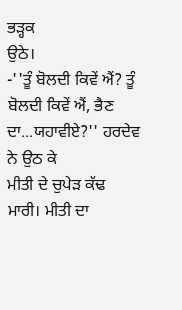ਭੜ੍ਹਕ
ਉਠੇ।
-''ਤੂੰ ਬੋਲਦੀ ਕਿਵੇਂ ਐਂ? ਤੂੰ ਬੋਲਦੀ ਕਿਵੇਂ ਐਂ, ਭੈਣ ਦਾ...ਯਹਾਵੀਏ?'' ਹਰਦੇਵ ਨੇ ਉਠ ਕੇ
ਮੀਤੀ ਦੇ ਚੁਪੇੜ ਕੱਢ ਮਾਰੀ। ਮੀਤੀ ਦਾ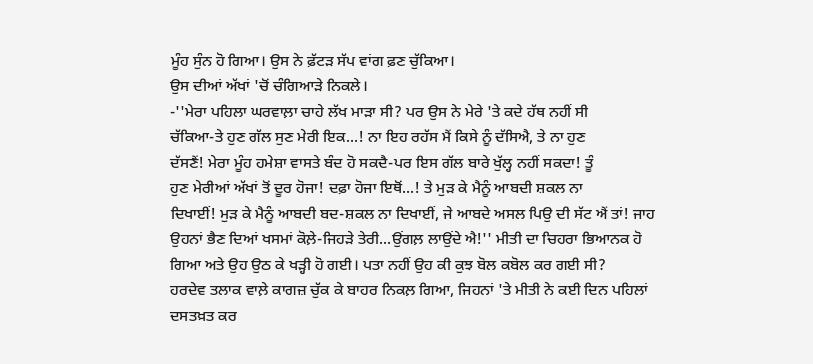ਮੂੰਹ ਸੁੰਨ ਹੋ ਗਿਆ। ਉਸ ਨੇ ਫ਼ੱਟੜ ਸੱਪ ਵਾਂਗ ਫ਼ਣ ਚੁੱਕਿਆ।
ਉਸ ਦੀਆਂ ਅੱਖਾਂ 'ਚੋਂ ਚੰਗਿਆੜੇ ਨਿਕਲੇ।
-''ਮੇਰਾ ਪਹਿਲਾ ਘਰਵਾਲ਼ਾ ਚਾਹੇ ਲੱਖ ਮਾੜਾ ਸੀ? ਪਰ ਉਸ ਨੇ ਮੇਰੇ 'ਤੇ ਕਦੇ ਹੱਥ ਨਹੀਂ ਸੀ
ਚੱਕਿਆ-ਤੇ ਹੁਣ ਗੱਲ ਸੁਣ ਮੇਰੀ ਇਕ...! ਨਾ ਇਹ ਰਹੱਸ ਮੈਂ ਕਿਸੇ ਨੂੰ ਦੱਸਿਐ, ਤੇ ਨਾ ਹੁਣ
ਦੱਸਣੈਂ! ਮੇਰਾ ਮੂੰਹ ਹਮੇਸ਼ਾ ਵਾਸਤੇ ਬੰਦ ਹੋ ਸਕਦੈ-ਪਰ ਇਸ ਗੱਲ ਬਾਰੇ ਖੁੱਲ੍ਹ ਨਹੀਂ ਸਕਦਾ! ਤੂੰ
ਹੁਣ ਮੇਰੀਆਂ ਅੱਖਾਂ ਤੋਂ ਦੂਰ ਹੋਜਾ! ਦਫ਼ਾ ਹੋਜਾ ਇਥੋਂ...! ਤੇ ਮੁੜ ਕੇ ਮੈਨੂੰ ਆਬਦੀ ਸ਼ਕਲ ਨਾ
ਦਿਖਾਈਂ! ਮੁੜ ਕੇ ਮੈਨੂੰ ਆਬਦੀ ਬਦ-ਸ਼ਕਲ ਨਾ ਦਿਖਾਈਂ, ਜੇ ਆਬਦੇ ਅਸਲ ਪਿਉ ਦੀ ਸੱਟ ਐਂ ਤਾਂ! ਜਾਹ
ਉਹਨਾਂ ਭੈਣ ਦਿਆਂ ਖਸਮਾਂ ਕੋਲ਼ੇ-ਜਿਹੜੇ ਤੇਰੀ...ਉਂਗਲ਼ ਲਾਉਂਦੇ ਐ!'' ਮੀਤੀ ਦਾ ਚਿਹਰਾ ਭਿਆਨਕ ਹੋ
ਗਿਆ ਅਤੇ ਉਹ ਉਠ ਕੇ ਖੜ੍ਹੀ ਹੋ ਗਈ। ਪਤਾ ਨਹੀਂ ਉਹ ਕੀ ਕੁਝ ਬੋਲ ਕਬੋਲ ਕਰ ਗਈ ਸੀ?
ਹਰਦੇਵ ਤਲਾਕ ਵਾਲ਼ੇ ਕਾਗਜ਼ ਚੁੱਕ ਕੇ ਬਾਹਰ ਨਿਕਲ਼ ਗਿਆ, ਜਿਹਨਾਂ 'ਤੇ ਮੀਤੀ ਨੇ ਕਈ ਦਿਨ ਪਹਿਲਾਂ
ਦਸਤਖ਼ਤ ਕਰ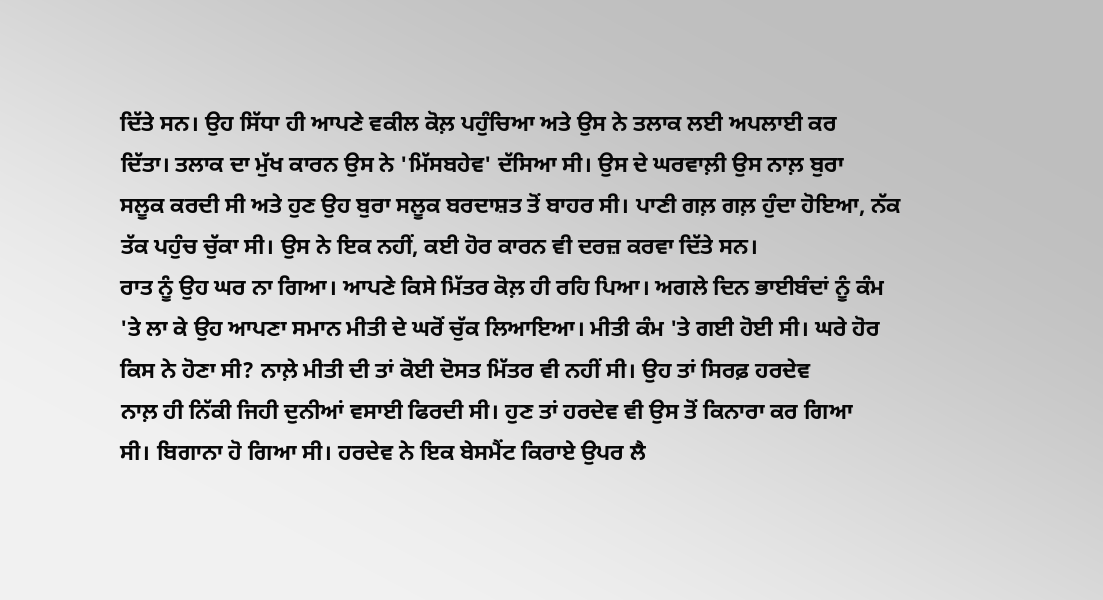ਦਿੱਤੇ ਸਨ। ਉਹ ਸਿੱਧਾ ਹੀ ਆਪਣੇ ਵਕੀਲ ਕੋਲ਼ ਪਹੁੰਚਿਆ ਅਤੇ ਉਸ ਨੇ ਤਲਾਕ ਲਈ ਅਪਲਾਈ ਕਰ
ਦਿੱਤਾ। ਤਲਾਕ ਦਾ ਮੁੱਖ ਕਾਰਨ ਉਸ ਨੇ 'ਮਿੱਸਬਹੇਵ' ਦੱਸਿਆ ਸੀ। ਉਸ ਦੇ ਘਰਵਾਲ਼ੀ ਉਸ ਨਾਲ਼ ਬੁਰਾ
ਸਲੂਕ ਕਰਦੀ ਸੀ ਅਤੇ ਹੁਣ ਉਹ ਬੁਰਾ ਸਲੂਕ ਬਰਦਾਸ਼ਤ ਤੋਂ ਬਾਹਰ ਸੀ। ਪਾਣੀ ਗਲ਼ ਗਲ਼ ਹੁੰਦਾ ਹੋਇਆ, ਨੱਕ
ਤੱਕ ਪਹੁੰਚ ਚੁੱਕਾ ਸੀ। ਉਸ ਨੇ ਇਕ ਨਹੀਂ, ਕਈ ਹੋਰ ਕਾਰਨ ਵੀ ਦਰਜ਼ ਕਰਵਾ ਦਿੱਤੇ ਸਨ।
ਰਾਤ ਨੂੰ ਉਹ ਘਰ ਨਾ ਗਿਆ। ਆਪਣੇ ਕਿਸੇ ਮਿੱਤਰ ਕੋਲ਼ ਹੀ ਰਹਿ ਪਿਆ। ਅਗਲੇ ਦਿਨ ਭਾਈਬੰਦਾਂ ਨੂੰ ਕੰਮ
'ਤੇ ਲਾ ਕੇ ਉਹ ਆਪਣਾ ਸਮਾਨ ਮੀਤੀ ਦੇ ਘਰੋਂ ਚੁੱਕ ਲਿਆਇਆ। ਮੀਤੀ ਕੰਮ 'ਤੇ ਗਈ ਹੋਈ ਸੀ। ਘਰੇ ਹੋਰ
ਕਿਸ ਨੇ ਹੋਣਾ ਸੀ? ਨਾਲ਼ੇ ਮੀਤੀ ਦੀ ਤਾਂ ਕੋਈ ਦੋਸਤ ਮਿੱਤਰ ਵੀ ਨਹੀਂ ਸੀ। ਉਹ ਤਾਂ ਸਿਰਫ਼ ਹਰਦੇਵ
ਨਾਲ਼ ਹੀ ਨਿੱਕੀ ਜਿਹੀ ਦੁਨੀਆਂ ਵਸਾਈ ਫਿਰਦੀ ਸੀ। ਹੁਣ ਤਾਂ ਹਰਦੇਵ ਵੀ ਉਸ ਤੋਂ ਕਿਨਾਰਾ ਕਰ ਗਿਆ
ਸੀ। ਬਿਗਾਨਾ ਹੋ ਗਿਆ ਸੀ। ਹਰਦੇਵ ਨੇ ਇਕ ਬੇਸਮੈਂਟ ਕਿਰਾਏ ਉਪਰ ਲੈ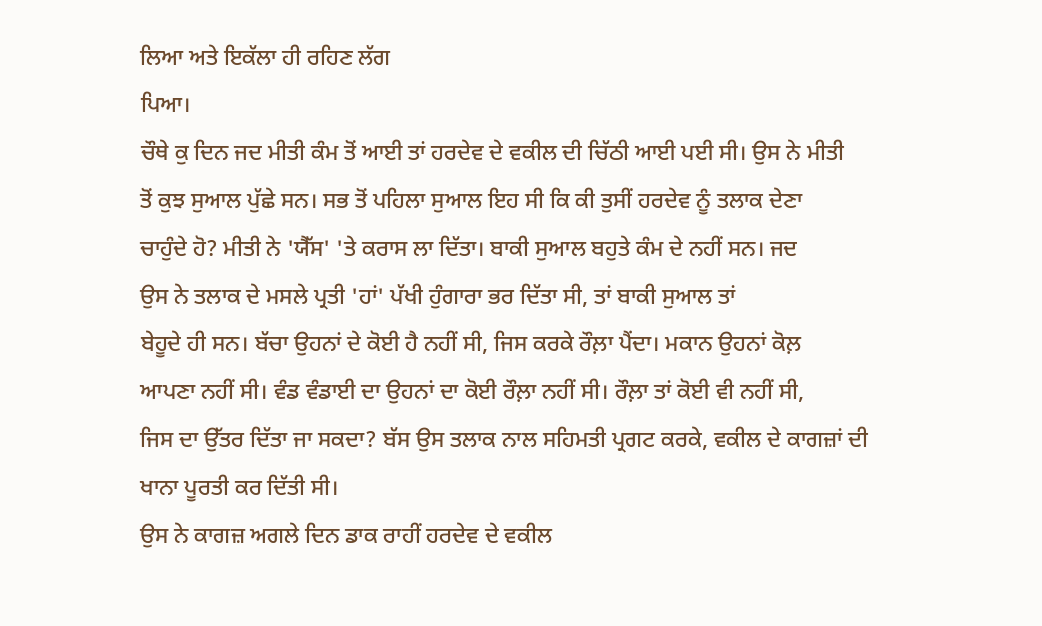ਲਿਆ ਅਤੇ ਇਕੱਲਾ ਹੀ ਰਹਿਣ ਲੱਗ
ਪਿਆ।
ਚੌਥੇ ਕੁ ਦਿਨ ਜਦ ਮੀਤੀ ਕੰਮ ਤੋਂ ਆਈ ਤਾਂ ਹਰਦੇਵ ਦੇ ਵਕੀਲ ਦੀ ਚਿੱਠੀ ਆਈ ਪਈ ਸੀ। ਉਸ ਨੇ ਮੀਤੀ
ਤੋਂ ਕੁਝ ਸੁਆਲ ਪੁੱਛੇ ਸਨ। ਸਭ ਤੋਂ ਪਹਿਲਾ ਸੁਆਲ ਇਹ ਸੀ ਕਿ ਕੀ ਤੁਸੀਂ ਹਰਦੇਵ ਨੂੰ ਤਲਾਕ ਦੇਣਾ
ਚਾਹੁੰਦੇ ਹੋ? ਮੀਤੀ ਨੇ 'ਯੈੱਸ' 'ਤੇ ਕਰਾਸ ਲਾ ਦਿੱਤਾ। ਬਾਕੀ ਸੁਆਲ ਬਹੁਤੇ ਕੰਮ ਦੇ ਨਹੀਂ ਸਨ। ਜਦ
ਉਸ ਨੇ ਤਲਾਕ ਦੇ ਮਸਲੇ ਪ੍ਰਤੀ 'ਹਾਂ' ਪੱਖੀ ਹੁੰਗਾਰਾ ਭਰ ਦਿੱਤਾ ਸੀ, ਤਾਂ ਬਾਕੀ ਸੁਆਲ ਤਾਂ
ਬੇਹੂਦੇ ਹੀ ਸਨ। ਬੱਚਾ ਉਹਨਾਂ ਦੇ ਕੋਈ ਹੈ ਨਹੀਂ ਸੀ, ਜਿਸ ਕਰਕੇ ਰੌਲ਼ਾ ਪੈਂਦਾ। ਮਕਾਨ ਉਹਨਾਂ ਕੋਲ਼
ਆਪਣਾ ਨਹੀਂ ਸੀ। ਵੰਡ ਵੰਡਾਈ ਦਾ ਉਹਨਾਂ ਦਾ ਕੋਈ ਰੌਲ਼ਾ ਨਹੀਂ ਸੀ। ਰੌਲ਼ਾ ਤਾਂ ਕੋਈ ਵੀ ਨਹੀਂ ਸੀ,
ਜਿਸ ਦਾ ਉੱਤਰ ਦਿੱਤਾ ਜਾ ਸਕਦਾ? ਬੱਸ ਉਸ ਤਲਾਕ ਨਾਲ ਸਹਿਮਤੀ ਪ੍ਰਗਟ ਕਰਕੇ, ਵਕੀਲ ਦੇ ਕਾਗਜ਼ਾਂ ਦੀ
ਖਾਨਾ ਪੂਰਤੀ ਕਰ ਦਿੱਤੀ ਸੀ।
ਉਸ ਨੇ ਕਾਗਜ਼ ਅਗਲੇ ਦਿਨ ਡਾਕ ਰਾਹੀਂ ਹਰਦੇਵ ਦੇ ਵਕੀਲ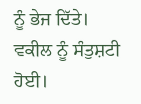ਨੂੰ ਭੇਜ ਦਿੱਤੇ।
ਵਕੀਲ ਨੂੰ ਸੰਤੁਸ਼ਟੀ ਹੋਈ।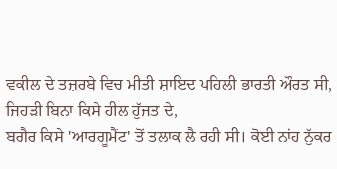ਵਕੀਲ ਦੇ ਤਜ਼ਰਬੇ ਵਿਚ ਮੀਤੀ ਸ਼ਾਇਦ ਪਹਿਲੀ ਭਾਰਤੀ ਔਰਤ ਸੀ, ਜਿਹੜੀ ਬਿਨਾ ਕਿਸੇ ਹੀਲ ਹੁੱਜਤ ਦੇ,
ਬਗੈਰ ਕਿਸੇ 'ਆਰਗੂਮੈਂਟ' ਤੋਂ ਤਲਾਕ ਲੈ ਰਹੀ ਸੀ। ਕੋਈ ਨਾਂਹ ਨੁੱਕਰ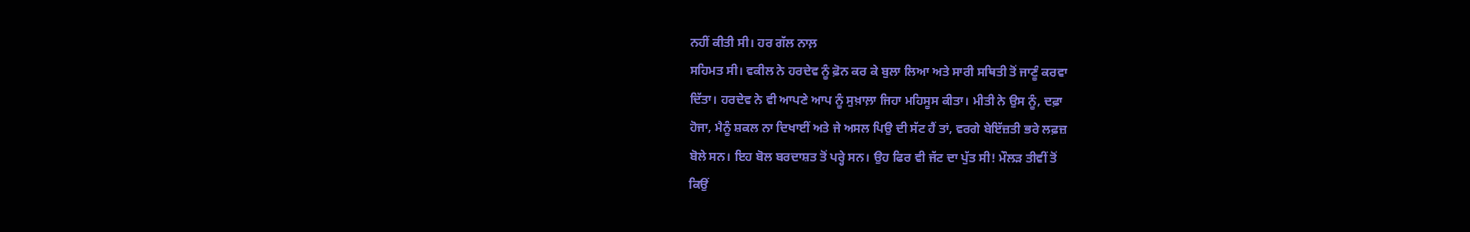ਨਹੀਂ ਕੀਤੀ ਸੀ। ਹਰ ਗੱਲ ਨਾਲ਼
ਸਹਿਮਤ ਸੀ। ਵਕੀਲ ਨੇ ਹਰਦੇਵ ਨੂੰ ਫ਼ੋਨ ਕਰ ਕੇ ਬੁਲਾ ਲਿਆ ਅਤੇ ਸਾਰੀ ਸਥਿਤੀ ਤੋਂ ਜਾਣੂੰ ਕਰਵਾ
ਦਿੱਤਾ। ਹਰਦੇਵ ਨੇ ਵੀ ਆਪਣੇ ਆਪ ਨੂੰ ਸੁਖ਼ਾਲ਼ਾ ਜਿਹਾ ਮਹਿਸੂਸ ਕੀਤਾ। ਮੀਤੀ ਨੇ ਉਸ ਨੂੰ, ਦਫ਼ਾ
ਹੋਜਾ, ਮੈਨੂੰ ਸ਼ਕਲ ਨਾ ਦਿਖਾਈਂ ਅਤੇ ਜੇ ਅਸਲ ਪਿਉ ਦੀ ਸੱਟ ਹੈਂ ਤਾਂ, ਵਰਗੇ ਬੇਇੱਜ਼ਤੀ ਭਰੇ ਲਫ਼ਜ਼
ਬੋਲੇ ਸਨ। ਇਹ ਬੋਲ ਬਰਦਾਸ਼ਤ ਤੋਂ ਪਰ੍ਹੇ ਸਨ। ਉਹ ਫਿਰ ਵੀ ਜੱਟ ਦਾ ਪੁੱਤ ਸੀ! ਮੌਲੜ ਤੀਵੀਂ ਤੋਂ
ਕਿਉਂ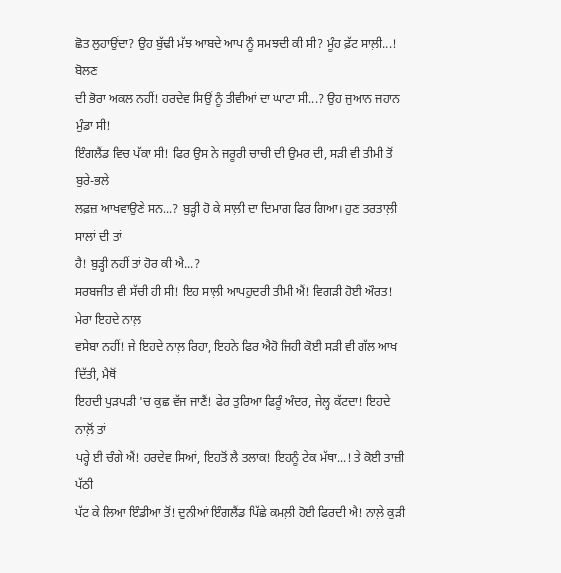ਛੋਤ ਲੁਹਾਉਂਦਾ? ਉਹ ਬੁੱਢੀ ਮੱਝ ਆਬਦੇ ਆਪ ਨੂੰ ਸਮਝਦੀ ਕੀ ਸੀ? ਮੂੰਹ ਫ਼ੱਟ ਸਾਲ਼ੀ...! ਬੋਲਣ
ਦੀ ਭੋਰਾ ਅਕਲ ਨਹੀਂ! ਹਰਦੇਵ ਸਿਉਂ ਨੂੰ ਤੀਵੀਆਂ ਦਾ ਘਾਟਾ ਸੀ...? ਉਹ ਜੁਆਨ ਜਹਾਨ ਮੁੰਡਾ ਸੀ!
ਇੰਗਲੈਂਡ ਵਿਚ ਪੱਕਾ ਸੀ! ਫਿਰ ਉਸ ਨੇ ਜਰੂਰੀ ਚਾਚੀ ਦੀ ਉਮਰ ਦੀ, ਸੜੀ ਵੀ ਤੀਮੀ ਤੋਂ ਬੁਰੇ-ਭਲੇ
ਲਫ਼ਜ਼ ਆਖਵਾਉਣੇ ਸਨ...? ਬੁੜ੍ਹੀ ਹੋ ਕੇ ਸਾਲ਼ੀ ਦਾ ਦਿਮਾਗ ਫਿਰ ਗਿਆ। ਹੁਣ ਤਰਤਾਲ਼ੀ ਸਾਲਾਂ ਦੀ ਤਾਂ
ਹੈ! ਬੁੜ੍ਹੀ ਨਹੀਂ ਤਾਂ ਹੋਰ ਕੀ ਐ...?
ਸਰਬਜੀਤ ਵੀ ਸੱਚੀ ਹੀ ਸੀ! ਇਹ ਸਾਲ਼ੀ ਆਪਹੁਦਰੀ ਤੀਮੀ ਐਂ! ਵਿਗੜੀ ਹੋਈ ਔਰਤ! ਮੇਰਾ ਇਹਦੇ ਨਾਲ਼
ਵਸੇਬਾ ਨਹੀਂ! ਜੇ ਇਹਦੇ ਨਾਲ਼ ਰਿਹਾ, ਇਹਨੇ ਫਿਰ ਐਹੋ ਜਿਹੀ ਕੋਈ ਸੜੀ ਵੀ ਗੱਲ ਆਖ ਦਿੱਤੀ, ਮੈਥੋਂ
ਇਹਦੀ ਪੁੜਪੜੀ 'ਚ ਕੁਛ ਵੱਜ ਜਾਣੈਂ! ਫੇਰ ਤੁਰਿਆ ਫਿਰੂੰ ਅੰਦਰ, ਜੇਲ੍ਹ ਕੱਟਦਾ! ਇਹਦੇ ਨਾਲ਼ੋਂ ਤਾਂ
ਪਰ੍ਹੇ ਈ ਚੰਗੇ ਐਂ! ਹਰਦੇਵ ਸਿਆਂ, ਇਹਤੋਂ ਲੈ ਤਲਾਕ! ਇਹਨੂੰ ਟੇਕ ਮੱਥਾ...! ਤੇ ਕੋਈ ਤਾਜ਼ੀ ਪੱਠੀ
ਪੱਟ ਕੇ ਲਿਆ ਇੰਡੀਆ ਤੋਂ! ਦੁਨੀਆਂ ਇੰਗਲੈਂਡ ਪਿੱਛੇ ਕਮਲ਼ੀ ਹੋਈ ਫਿਰਦੀ ਐ! ਨਾਲ਼ੇ ਕੁੜੀ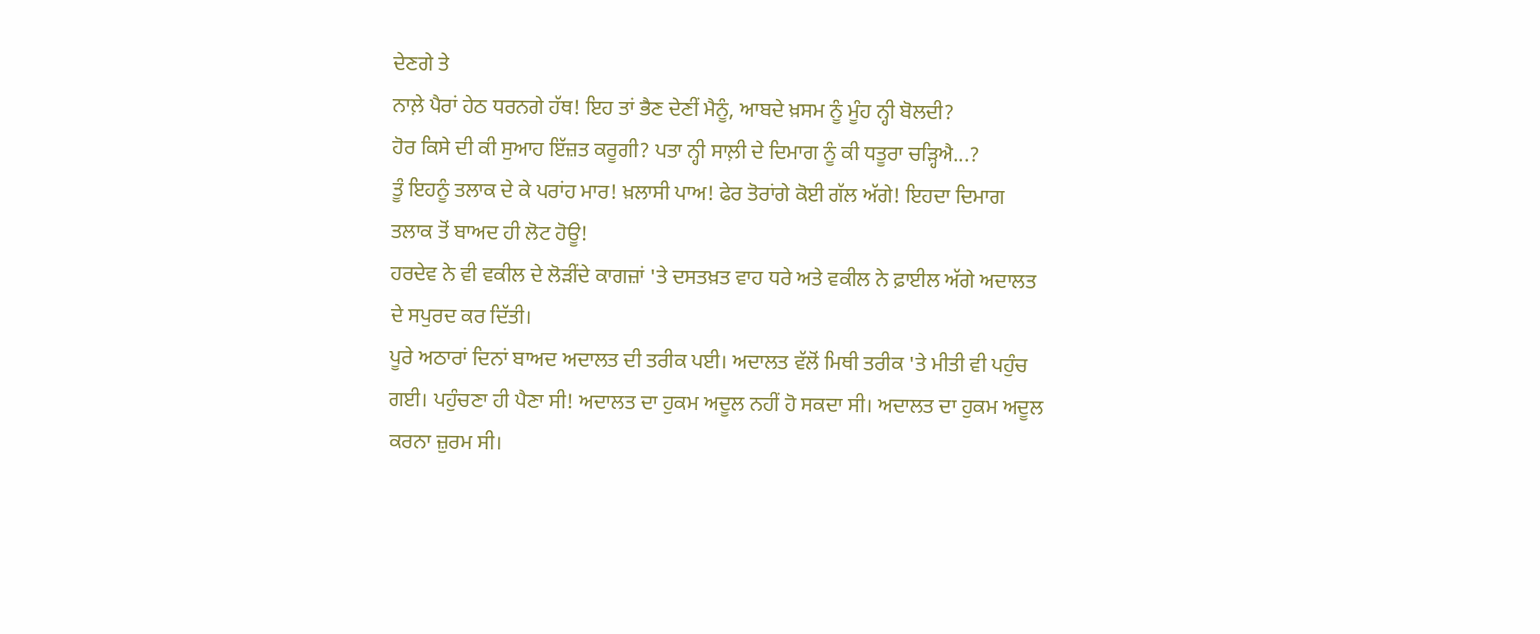ਦੇਣਗੇ ਤੇ
ਨਾਲ਼ੇ ਪੈਰਾਂ ਹੇਠ ਧਰਨਗੇ ਹੱਥ! ਇਹ ਤਾਂ ਭੈਣ ਦੇਣੀਂ ਮੈਨੂੰ, ਆਬਦੇ ਖ਼ਸਮ ਨੂੰ ਮੂੰਹ ਨ੍ਹੀ ਬੋਲਦੀ?
ਹੋਰ ਕਿਸੇ ਦੀ ਕੀ ਸੁਆਹ ਇੱਜ਼ਤ ਕਰੂਗੀ? ਪਤਾ ਨ੍ਹੀ ਸਾਲ਼ੀ ਦੇ ਦਿਮਾਗ ਨੂੰ ਕੀ ਧਤੂਰਾ ਚੜ੍ਹਿਐ...?
ਤੂੰ ਇਹਨੂੰ ਤਲਾਕ ਦੇ ਕੇ ਪਰਾਂਹ ਮਾਰ! ਖ਼ਲਾਸੀ ਪਾਅ! ਫੇਰ ਤੋਰਾਂਗੇ ਕੋਈ ਗੱਲ ਅੱਗੇ! ਇਹਦਾ ਦਿਮਾਗ
ਤਲਾਕ ਤੋਂ ਬਾਅਦ ਹੀ ਲੋਟ ਹੋਊ!
ਹਰਦੇਵ ਨੇ ਵੀ ਵਕੀਲ ਦੇ ਲੋੜੀਂਦੇ ਕਾਗਜ਼ਾਂ 'ਤੇ ਦਸਤਖ਼ਤ ਵਾਹ ਧਰੇ ਅਤੇ ਵਕੀਲ ਨੇ ਫ਼ਾਈਲ ਅੱਗੇ ਅਦਾਲਤ
ਦੇ ਸਪੁਰਦ ਕਰ ਦਿੱਤੀ।
ਪੂਰੇ ਅਠਾਰਾਂ ਦਿਨਾਂ ਬਾਅਦ ਅਦਾਲਤ ਦੀ ਤਰੀਕ ਪਈ। ਅਦਾਲਤ ਵੱਲੋਂ ਮਿਥੀ ਤਰੀਕ 'ਤੇ ਮੀਤੀ ਵੀ ਪਹੁੰਚ
ਗਈ। ਪਹੁੰਚਣਾ ਹੀ ਪੈਣਾ ਸੀ! ਅਦਾਲਤ ਦਾ ਹੁਕਮ ਅਦੂਲ ਨਹੀਂ ਹੋ ਸਕਦਾ ਸੀ। ਅਦਾਲਤ ਦਾ ਹੁਕਮ ਅਦੂਲ
ਕਰਨਾ ਜ਼ੁਰਮ ਸੀ।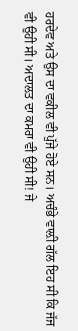ਹਰਦੇਵ ਅਤੇ ਉਸ ਦਾ ਵਕੀਲ ਵੀ ਪੁੱਜੇ ਹੋਏ ਸਨ। ਅਚੰਭੇ ਵਾਲ਼ੀ ਗੱਲ ਇਹ ਸੀ ਕਿ ਜੱਜ
ਵੀ ਉਹੀ ਸੀ। ਅਦਾਲਤ ਦਾ ਕਮਰਾ ਵੀ ਉਹੀ ਸੀ! ਜੇ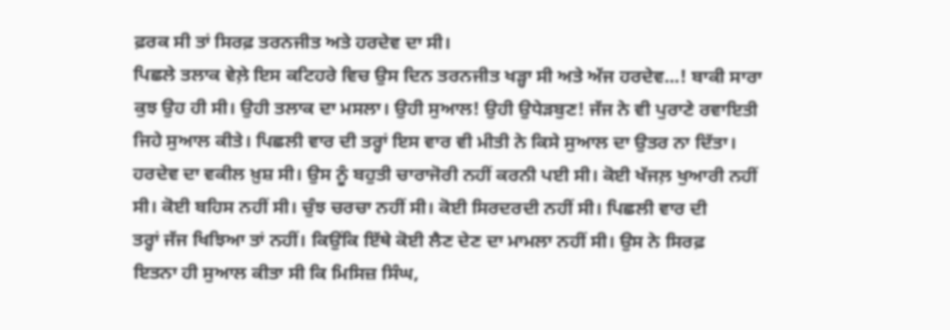ਫ਼ਰਕ ਸੀ ਤਾਂ ਸਿਰਫ਼ ਤਰਨਜੀਤ ਅਤੇ ਹਰਦੇਵ ਦਾ ਸੀ।
ਪਿਛਲੇ ਤਲਾਕ ਵੇਲ਼ੇ ਇਸ ਕਟਿਹਰੇ ਵਿਚ ਉਸ ਦਿਨ ਤਰਨਜੀਤ ਖੜ੍ਹਾ ਸੀ ਅਤੇ ਅੱਜ ਹਰਦੇਵ...! ਬਾਕੀ ਸਾਰਾ
ਕੁਝ ਉਹ ਹੀ ਸੀ। ਉਹੀ ਤਲਾਕ ਦਾ ਮਸਲਾ। ਉਹੀ ਸੁਆਲ! ਉਹੀ ਉਧੇੜਬੁਣ! ਜੱਜ ਨੇ ਵੀ ਪੁਰਾਣੇ ਰਵਾਇਤੀ
ਜਿਹੇ ਸੁਆਲ ਕੀਤੇ। ਪਿਛਲੀ ਵਾਰ ਦੀ ਤਰ੍ਹਾਂ ਇਸ ਵਾਰ ਵੀ ਮੀਤੀ ਨੇ ਕਿਸੇ ਸੁਆਲ ਦਾ ਉਤਰ ਨਾ ਦਿੱਤਾ।
ਹਰਦੇਵ ਦਾ ਵਕੀਲ ਖ਼ੁਸ਼ ਸੀ। ਉਸ ਨੂੰ ਬਹੁਤੀ ਚਾਰਾਜੋਰੀ ਨਹੀਂ ਕਰਨੀ ਪਈ ਸੀ। ਕੋਈ ਖੱਜਲ਼ ਖੁਆਰੀ ਨਹੀਂ
ਸੀ। ਕੋਈ ਬਹਿਸ ਨਹੀਂ ਸੀ। ਚੁੰਝ ਚਰਚਾ ਨਹੀਂ ਸੀ। ਕੋਈ ਸਿਰਦਰਦੀ ਨਹੀਂ ਸੀ। ਪਿਛਲੀ ਵਾਰ ਦੀ
ਤਰ੍ਹਾਂ ਜੱਜ ਖਿਝਿਆ ਤਾਂ ਨਹੀਂ। ਕਿਉਂਕਿ ਇੱਥੇ ਕੋਈ ਲੈਣ ਦੇਣ ਦਾ ਮਾਮਲਾ ਨਹੀਂ ਸੀ। ਉਸ ਨੇ ਸਿਰਫ਼
ਇਤਨਾ ਹੀ ਸੁਆਲ ਕੀਤਾ ਸੀ ਕਿ ਮਿਸਿਜ਼ ਸਿੰਘ,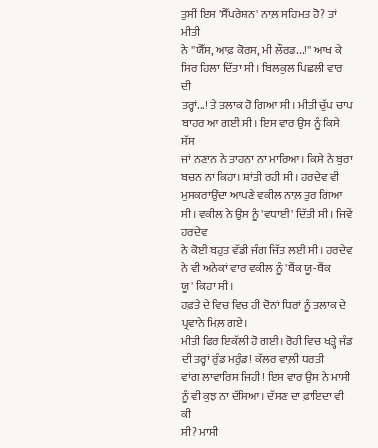ਤੁਸੀਂ ਇਸ 'ਸੈੱਪਰੇਸ਼ਨ' ਨਾਲ਼ ਸਹਿਮਤ ਹੋ? ਤਾਂ ਮੀਤੀ
ਨੇ ''ਯੈੱਸ, ਆਫ਼ ਕੋਰਸ, ਮੀ ਲੌਰਡ...!'' ਆਖ ਕੇ ਸਿਰ ਹਿਲਾ ਦਿੱਤਾ ਸੀ। ਬਿਲਕੁਲ ਪਿਛਲੀ ਵਾਰ ਦੀ
ਤਰ੍ਹਾਂ...! ਤੇ ਤਲਾਕ ਹੋ ਗਿਆ ਸੀ। ਮੀਤੀ ਚੁੱਪ ਚਾਪ ਬਾਹਰ ਆ ਗਈ ਸੀ। ਇਸ ਵਾਰ ਉਸ ਨੂੰ ਕਿਸੇ ਸੱਸ
ਜਾਂ ਨਣਾਨ ਨੇ ਤਾਹਨਾ ਨਾ ਮਾਰਿਆ। ਕਿਸੇ ਨੇ ਬੁਰਾ ਬਚਨ ਨਾ ਕਿਹਾ। ਸ਼ਾਂਤੀ ਰਹੀ ਸੀ। ਹਰਦੇਵ ਵੀ
ਮੁਸਕਰਾਉਂਦਾ ਆਪਣੇ ਵਕੀਲ ਨਾਲ਼ ਤੁਰ ਗਿਆ ਸੀ। ਵਕੀਲ ਨੇ ਉਸ ਨੂੰ 'ਵਧਾਈ' ਦਿੱਤੀ ਸੀ। ਜਿਵੇਂ ਹਰਦੇਵ
ਨੇ ਕੋਈ ਬਹੁਤ ਵੱਡੀ ਜੰਗ ਜਿੱਤ ਲਈ ਸੀ। ਹਰਦੇਵ ਨੇ ਵੀ ਅਨੇਕਾਂ ਵਾਰ ਵਕੀਲ ਨੂੰ 'ਥੈਂਕ ਯੂ-ਥੈਂਕ
ਯੂ' ਕਿਹਾ ਸੀ।
ਹਫ਼ਤੇ ਦੇ ਵਿਚ ਵਿਚ ਹੀ ਦੋਨਾਂ ਧਿਰਾਂ ਨੂੰ ਤਲਾਕ ਦੇ ਪ੍ਰਵਾਨੇ ਮਿਲ਼ ਗਏ।
ਮੀਤੀ ਫਿਰ ਇਕੱਲੀ ਹੋ ਗਈ। ਰੋਹੀ ਵਿਚ ਖੜ੍ਹੇ ਜੰਡ ਦੀ ਤਰ੍ਹਾਂ ਰੁੰਡ ਮਰੁੰਡ! ਕੱਲਰ ਵਾਲ਼ੀ ਧਰਤੀ
ਵਾਂਗ ਲਾਵਾਰਿਸ ਜਿਹੀ! ਇਸ ਵਾਰ ਉਸ ਨੇ ਮਾਸੀ ਨੂੰ ਵੀ ਕੁਝ ਨਾ ਦੱਸਿਆ। ਦੱਸਣ ਦਾ ਫ਼ਾਇਦਾ ਵੀ ਕੀ
ਸੀ? ਮਾਸੀ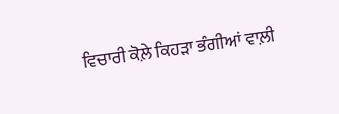ਵਿਚਾਰੀ ਕੋਲ਼ੇ ਕਿਹੜਾ ਭੰਗੀਆਂ ਵਾਲ਼ੀ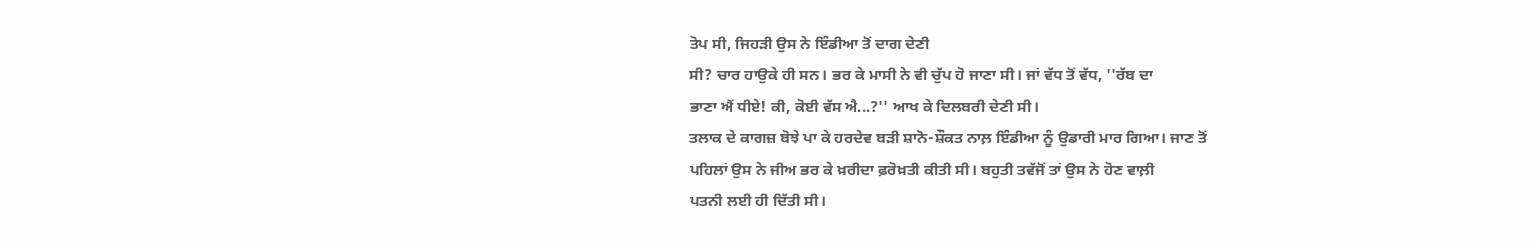ਤੋਪ ਸੀ, ਜਿਹੜੀ ਉਸ ਨੇ ਇੰਡੀਆ ਤੋਂ ਦਾਗ ਦੇਣੀ
ਸੀ? ਚਾਰ ਹਾਉਕੇ ਹੀ ਸਨ। ਭਰ ਕੇ ਮਾਸੀ ਨੇ ਵੀ ਚੁੱਪ ਹੋ ਜਾਣਾ ਸੀ। ਜਾਂ ਵੱਧ ਤੋਂ ਵੱਧ, ''ਰੱਬ ਦਾ
ਭਾਣਾ ਐਂ ਧੀਏ! ਕੀ, ਕੋਈ ਵੱਸ ਐ...?'' ਆਖ ਕੇ ਦਿਲਬਰੀ ਦੇਣੀ ਸੀ।
ਤਲਾਕ ਦੇ ਕਾਗਜ਼ ਬੋਝੇ ਪਾ ਕੇ ਹਰਦੇਵ ਬੜੀ ਸ਼ਾਨੋ-ਸ਼ੌਕਤ ਨਾਲ਼ ਇੰਡੀਆ ਨੂੰ ਉਡਾਰੀ ਮਾਰ ਗਿਆ। ਜਾਣ ਤੋਂ
ਪਹਿਲਾਂ ਉਸ ਨੇ ਜੀਅ ਭਰ ਕੇ ਖ਼ਰੀਦਾ ਫ਼ਰੋਖ਼ਤੀ ਕੀਤੀ ਸੀ। ਬਹੁਤੀ ਤਵੱਜੋਂ ਤਾਂ ਉਸ ਨੇ ਹੋਣ ਵਾਲ਼ੀ
ਪਤਨੀ ਲਈ ਹੀ ਦਿੱਤੀ ਸੀ।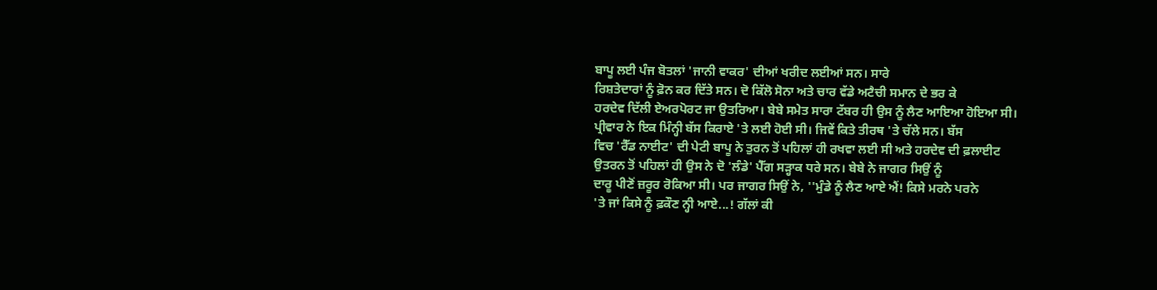ਬਾਪੂ ਲਈ ਪੰਜ ਬੋਤਲਾਂ 'ਜਾਨੀ ਵਾਕਰ' ਦੀਆਂ ਖਰੀਦ ਲਈਆਂ ਸਨ। ਸਾਰੇ
ਰਿਸ਼ਤੇਦਾਰਾਂ ਨੂੰ ਫ਼ੋਨ ਕਰ ਦਿੱਤੇ ਸਨ। ਦੋ ਕਿੱਲੋ ਸੋਨਾ ਅਤੇ ਚਾਰ ਵੱਡੇ ਅਟੈਚੀ ਸਮਾਨ ਦੇ ਭਰ ਕੇ
ਹਰਦੇਵ ਦਿੱਲੀ ਏਅਰਪੋਰਟ ਜਾ ਉਤਰਿਆ। ਬੇਬੇ ਸਮੇਤ ਸਾਰਾ ਟੱਬਰ ਹੀ ਉਸ ਨੂੰ ਲੈਣ ਆਇਆ ਹੋਇਆ ਸੀ।
ਪ੍ਰੀਵਾਰ ਨੇ ਇਕ ਮਿੰਨ੍ਹੀ ਬੱਸ ਕਿਰਾਏ 'ਤੇ ਲਈ ਹੋਈ ਸੀ। ਜਿਵੇਂ ਕਿਤੇ ਤੀਰਥ 'ਤੇ ਚੱਲੇ ਸਨ। ਬੱਸ
ਵਿਚ 'ਰੈੱਡ ਨਾਈਟ' ਦੀ ਪੇਟੀ ਬਾਪੂ ਨੇ ਤੁਰਨ ਤੋਂ ਪਹਿਲਾਂ ਹੀ ਰਖਵਾ ਲਈ ਸੀ ਅਤੇ ਹਰਦੇਵ ਦੀ ਫ਼ਲਾਈਟ
ਉਤਰਨ ਤੋਂ ਪਹਿਲਾਂ ਹੀ ਉਸ ਨੇ ਦੋ 'ਲੰਡੇ' ਪੈੱਗ ਸੜ੍ਹਾਕ ਧਰੇ ਸਨ। ਬੇਬੇ ਨੇ ਜਾਗਰ ਸਿਉਂ ਨੂੰ
ਦਾਰੂ ਪੀਣੋਂ ਜ਼ਰੂਰ ਰੋਕਿਆ ਸੀ। ਪਰ ਜਾਗਰ ਸਿਉਂ ਨੇ, ''ਮੁੰਡੇ ਨੂੰ ਲੈਣ ਆਏ ਐਂ! ਕਿਸੇ ਮਰਨੇ ਪਰਨੇ
'ਤੇ ਜਾਂ ਕਿਸੇ ਨੂੰ ਫ਼ਕੌਣ ਨ੍ਹੀ ਆਏ...! ਗੱਲਾਂ ਕੀ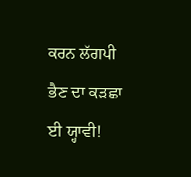ਕਰਨ ਲੱਗਪੀ ਭੈਣ ਦਾ ਕੜਛਾ ਈ ਯ੍ਹਾਵੀ!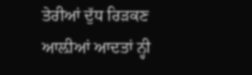ਤੇਰੀਆਂ ਦੁੱਧ ਰਿੜਕਣ ਆਲ਼ੀਆਂ ਆਦਤਾਂ ਨ੍ਹੀ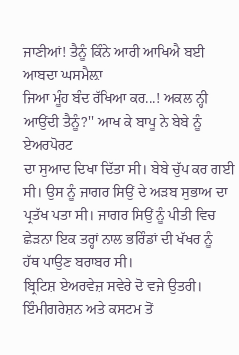ਜਾਣੀਆਂ! ਤੈਨੂੰ ਕਿੰਨੇ ਆਰੀ ਆਖਿਐ ਬਈ ਆਬਦਾ ਘਸਮੈਲ਼ਾ
ਜਿਆ ਮੂੰਹ ਬੰਦ ਰੱਖਿਆ ਕਰ...! ਅਕਲ ਨ੍ਹੀ ਆਉਂਦੀ ਤੈਨੂੰ?'' ਆਖ ਕੇ ਬਾਪੂ ਨੇ ਬੇਬੇ ਨੂੰ ਏਅਰਪੋਰਟ
ਦਾ ਸੁਆਦ ਦਿਖਾ ਦਿੱਤਾ ਸੀ। ਬੇਬੇ ਚੁੱਪ ਕਰ ਗਈ ਸੀ। ਉਸ ਨੂੰ ਜਾਗਰ ਸਿਉਂ ਦੇ ਅੜਬ ਸੁਭਾਅ ਦਾ
ਪ੍ਰਤੱਖ ਪਤਾ ਸੀ। ਜਾਗਰ ਸਿਉਂ ਨੂੰ ਪੀਤੀ ਵਿਚ ਛੇੜਨਾ ਇਕ ਤਰ੍ਹਾਂ ਨਾਲ ਭਰਿੰਡਾਂ ਦੀ ਖੱਖਰ ਨੂੰ
ਹੱਥ ਪਾਉਣ ਬਰਾਬਰ ਸੀ।
ਬ੍ਰਿਟਿਸ਼ ਏਅਰਵੇਜ਼ ਸਵੇਰੇ ਦੋ ਵਜੇ ਉਤਰੀ। ਇੰਮੀਗਰੇਸ਼ਨ ਅਤੇ ਕਸਟਮ ਤੋਂ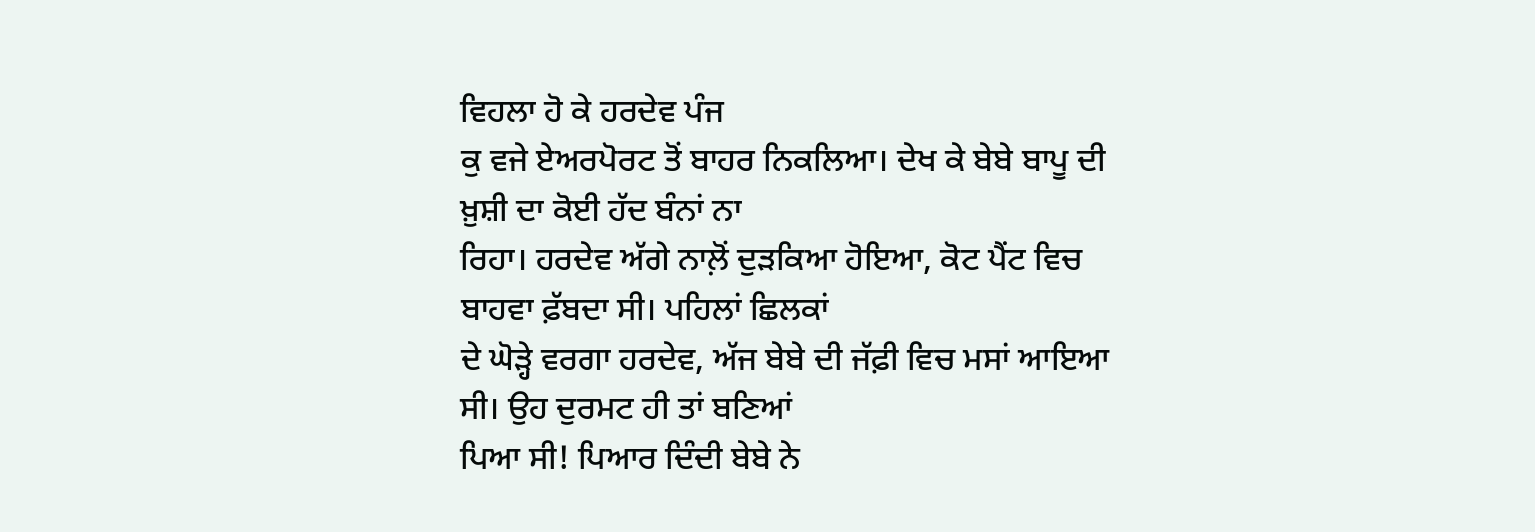ਵਿਹਲਾ ਹੋ ਕੇ ਹਰਦੇਵ ਪੰਜ
ਕੁ ਵਜੇ ਏਅਰਪੋਰਟ ਤੋਂ ਬਾਹਰ ਨਿਕਲਿਆ। ਦੇਖ ਕੇ ਬੇਬੇ ਬਾਪੂ ਦੀ ਖ਼ੁਸ਼ੀ ਦਾ ਕੋਈ ਹੱਦ ਬੰਨਾਂ ਨਾ
ਰਿਹਾ। ਹਰਦੇਵ ਅੱਗੇ ਨਾਲ਼ੋਂ ਦੁੜਕਿਆ ਹੋਇਆ, ਕੋਟ ਪੈਂਟ ਵਿਚ ਬਾਹਵਾ ਫ਼ੱਬਦਾ ਸੀ। ਪਹਿਲਾਂ ਛਿਲਕਾਂ
ਦੇ ਘੋੜ੍ਹੇ ਵਰਗਾ ਹਰਦੇਵ, ਅੱਜ ਬੇਬੇ ਦੀ ਜੱਫ਼ੀ ਵਿਚ ਮਸਾਂ ਆਇਆ ਸੀ। ਉਹ ਦੁਰਮਟ ਹੀ ਤਾਂ ਬਣਿਆਂ
ਪਿਆ ਸੀ! ਪਿਆਰ ਦਿੰਦੀ ਬੇਬੇ ਨੇ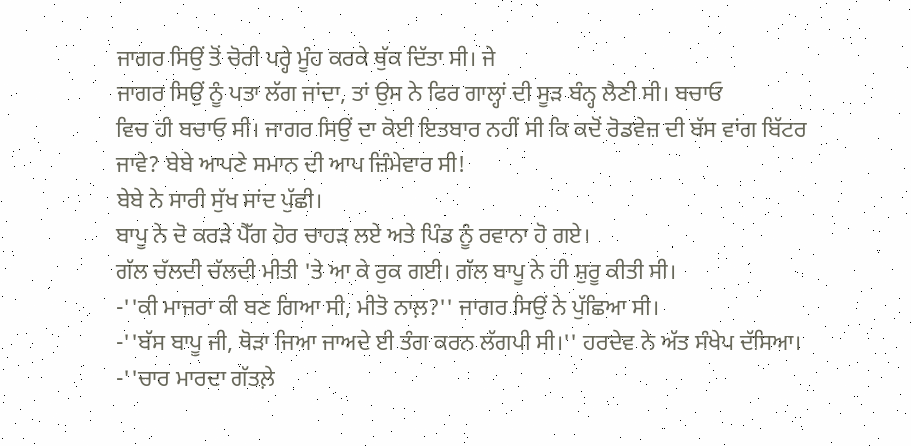ਜਾਗਰ ਸਿਉਂ ਤੋਂ ਚੋਰੀ ਪਰ੍ਹੇ ਮੂੰਹ ਕਰਕੇ ਥੁੱਕ ਦਿੱਤਾ ਸੀ। ਜੇ
ਜਾਗਰ ਸਿਉਂ ਨੂੰ ਪਤਾ ਲੱਗ ਜਾਂਦਾ, ਤਾਂ ਉਸ ਨੇ ਫਿਰ ਗਾਲ੍ਹਾਂ ਦੀ ਸੂੜ ਬੰਨ੍ਹ ਲੈਣੀ ਸੀ। ਬਚਾਓ
ਵਿਚ ਹੀ ਬਚਾਓ ਸੀ। ਜਾਗਰ ਸਿਉਂ ਦਾ ਕੋਈ ਇਤਬਾਰ ਨਹੀਂ ਸੀ ਕਿ ਕਦੋਂ ਰੋਡਵੇਜ਼ ਦੀ ਬੱਸ ਵਾਂਗ ਬਿੱਟਰ
ਜਾਵੇ? ਬੇਬੇ ਆਪਣੇ ਸਮਾਨ ਦੀ ਆਪ ਜ਼ਿੰਮੇਵਾਰ ਸੀ!
ਬੇਬੇ ਨੇ ਸਾਰੀ ਸੁੱਖ ਸਾਂਦ ਪੁੱਛੀ।
ਬਾਪੂ ਨੇ ਦੋ ਕਰੜੇ ਪੈੱਗ ਹੋਰ ਚਾਹੜ ਲਏ ਅਤੇ ਪਿੰਡ ਨੂੰ ਰਵਾਨਾ ਹੋ ਗਏ।
ਗੱਲ ਚੱਲਦੀ ਚੱਲਦੀ ਮੀਤੀ 'ਤੇ ਆ ਕੇ ਰੁਕ ਗਈ। ਗੱਲ ਬਾਪੂ ਨੇ ਹੀ ਸ਼ੁਰੂ ਕੀਤੀ ਸੀ।
-''ਕੀ ਮਾਜਰਾ ਕੀ ਬਣ ਗਿਆ ਸੀ, ਮੀਤੋ ਨਾਲ਼?'' ਜਾਗਰ ਸਿਉਂ ਨੇ ਪੁੱਛਿਆ ਸੀ।
-''ਬੱਸ ਬਾਪੂ ਜੀ, ਥੋੜਾ ਜਿਆ ਜਾਅਦੇ ਈ ਤੰਗ ਕਰਨ ਲੱਗਪੀ ਸੀ।'' ਹਰਦੇਵ ਨੇ ਅੱਤ ਸੰਖੇਪ ਦੱਸਿਆ।
-''ਚਾਰ ਮਾਰਦਾ ਗੱਤਲ਼ੇ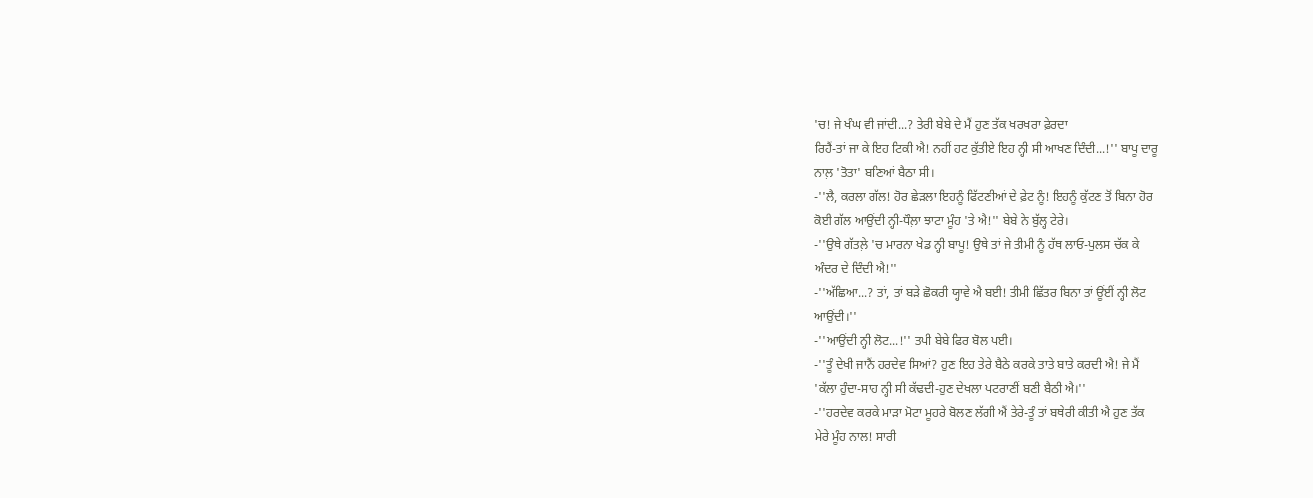'ਚ! ਜੇ ਖੰਘ ਵੀ ਜਾਂਦੀ...? ਤੇਰੀ ਬੇਬੇ ਦੇ ਮੈਂ ਹੁਣ ਤੱਕ ਖਰਖਰਾ ਫ਼ੇਰਦਾ
ਰਿਹੈਂ-ਤਾਂ ਜਾ ਕੇ ਇਹ ਟਿਕੀ ਐ! ਨਹੀਂ ਹਟ ਕੁੱਤੀਏ ਇਹ ਨ੍ਹੀ ਸੀ ਆਖਣ ਦਿੰਦੀ...!'' ਬਾਪੂ ਦਾਰੂ
ਨਾਲ਼ 'ਤੋਤਾ' ਬਣਿਆਂ ਬੈਠਾ ਸੀ।
-''ਲੈ, ਕਰਲਾ ਗੱਲ! ਹੋਰ ਛੇੜਲਾ ਇਹਨੂੰ ਫਿੱਟਣੀਆਂ ਦੇ ਫ਼ੇਟ ਨੂੰ! ਇਹਨੂੰ ਕੁੱਟਣ ਤੋਂ ਬਿਨਾ ਹੋਰ
ਕੋਈ ਗੱਲ ਆਉਂਦੀ ਨ੍ਹੀ-ਧੌਲ਼ਾ ਝਾਟਾ ਮੂੰਹ 'ਤੇ ਐ!'' ਬੇਬੇ ਨੇ ਬੁੱਲ੍ਹ ਟੇਰੇ।
-''ਉਥੇ ਗੱਤਲ਼ੇ 'ਚ ਮਾਰਨਾ ਖੇਡ ਨ੍ਹੀ ਬਾਪੂ! ਉਥੇ ਤਾਂ ਜੇ ਤੀਮੀ ਨੂੰ ਹੱਥ ਲਾਓ-ਪੁਲਸ ਚੱਕ ਕੇ
ਅੰਦਰ ਦੇ ਦਿੰਦੀ ਐ!''
-''ਅੱਛਿਆ...? ਤਾਂ, ਤਾਂ ਬੜੇ ਛੋਕਰੀ ਯ੍ਹਾਵੇ ਐ ਬਈ! ਤੀਮੀ ਛਿੱਤਰ ਬਿਨਾ ਤਾਂ ਊਂਈਂ ਨ੍ਹੀ ਲੋਟ
ਆਉਂਦੀ।''
-''ਆਉਂਦੀ ਨ੍ਹੀ ਲੋਟ...!'' ਤਪੀ ਬੇਬੇ ਫਿਰ ਬੋਲ ਪਈ।
-''ਤੂੰ ਦੇਖੀ ਜਾਨੈਂ ਹਰਦੇਵ ਸਿਆਂ? ਹੁਣ ਇਹ ਤੇਰੇ ਬੈਠੇ ਕਰਕੇ ਤਾਤੇ ਬਾਤੇ ਕਰਦੀ ਐ! ਜੇ ਮੈਂ
'ਕੱਲਾ ਹੁੰਦਾ-ਸਾਹ ਨ੍ਹੀ ਸੀ ਕੱਢਦੀ-ਹੁਣ ਦੇਖਲਾ ਪਟਰਾਣੀਂ ਬਣੀ ਬੈਠੀ ਐ।''
-''ਹਰਦੇਵ ਕਰਕੇ ਮਾੜਾ ਮੋਟਾ ਮੂਹਰੇ ਬੋਲਣ ਲੱਗੀ ਐਂ ਤੇਰੇ-ਤੂੰ ਤਾਂ ਬਥੇਰੀ ਕੀਤੀ ਐ ਹੁਣ ਤੱਕ
ਮੇਰੇ ਮੂੰਹ ਨਾਲ! ਸਾਰੀ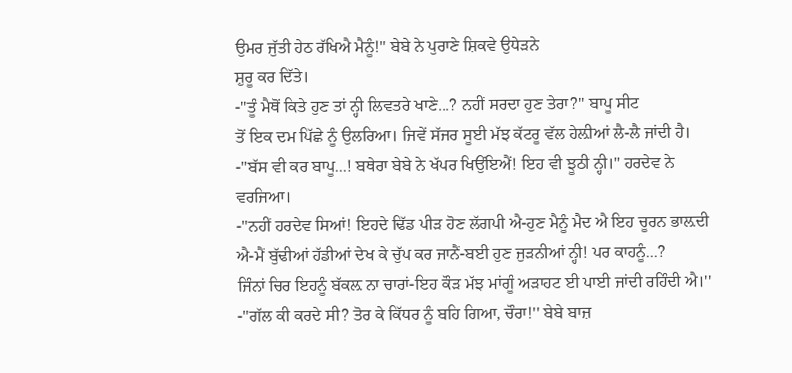ਉਮਰ ਜੁੱਤੀ ਹੇਠ ਰੱਖਿਐ ਮੈਨੂੰ!'' ਬੇਬੇ ਨੇ ਪੁਰਾਣੇ ਸ਼ਿਕਵੇ ਉਧੇੜਨੇ
ਸ਼ੁਰੂ ਕਰ ਦਿੱਤੇ।
-''ਤੂੰ ਮੈਥੋਂ ਕਿਤੇ ਹੁਣ ਤਾਂ ਨ੍ਹੀ ਲਿਵਤਰੇ ਖਾਣੇ...? ਨਹੀਂ ਸਰਦਾ ਹੁਣ ਤੇਰਾ?'' ਬਾਪੂ ਸੀਟ
ਤੋਂ ਇਕ ਦਮ ਪਿੱਛੇ ਨੂੰ ਉਲਰਿਆ। ਜਿਵੇਂ ਸੱਜਰ ਸੂਈ ਮੱਝ ਕੱਟਰੂ ਵੱਲ ਹੇਲ਼ੀਆਂ ਲੈ-ਲੈ ਜਾਂਦੀ ਹੈ।
-''ਬੱਸ ਵੀ ਕਰ ਬਾਪੂ...! ਬਥੇਰਾ ਬੇਬੇ ਨੇ ਖੱਪਰ ਖਿਉਂਇਐਂ! ਇਹ ਵੀ ਝੂਠੀ ਨ੍ਹੀ।'' ਹਰਦੇਵ ਨੇ
ਵਰਜਿਆ।
-''ਨਹੀਂ ਹਰਦੇਵ ਸਿਆਂ! ਇਹਦੇ ਢਿੱਡ ਪੀੜ ਹੋਣ ਲੱਗਪੀ ਐ-ਹੁਣ ਮੈਨੂੰ ਮੈਦ ਐ ਇਹ ਚੂਰਨ ਭਾਲ਼ਦੀ
ਐ-ਮੈਂ ਬੁੱਢੀਆਂ ਹੱਡੀਆਂ ਦੇਖ ਕੇ ਚੁੱਪ ਕਰ ਜਾਨੈਂ-ਬਈ ਹੁਣ ਜੁੜਨੀਆਂ ਨ੍ਹੀ! ਪਰ ਕਾਹਨੂੰ...?
ਜਿੰਨਾਂ ਚਿਰ ਇਹਨੂੰ ਬੱਕਲ਼ ਨਾ ਚਾਰਾਂ-ਇਹ ਕੌੜ ਮੱਝ ਮਾਂਗੂੰ ਅੜਾਹਟ ਈ ਪਾਈ ਜਾਂਦੀ ਰਹਿੰਦੀ ਐ।''
-''ਗੱਲ ਕੀ ਕਰਦੇ ਸੀ? ਤੋਰ ਕੇ ਕਿੱਧਰ ਨੂੰ ਬਹਿ ਗਿਆ, ਚੌਰਾ!'' ਬੇਬੇ ਬਾਜ਼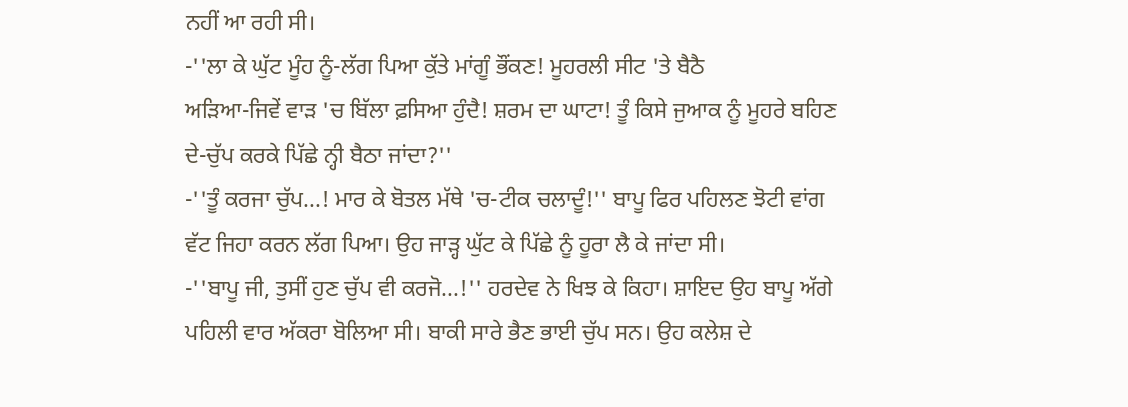ਨਹੀਂ ਆ ਰਹੀ ਸੀ।
-''ਲਾ ਕੇ ਘੁੱਟ ਮੂੰਹ ਨੂੰ-ਲੱਗ ਪਿਆ ਕੁੱਤੇ ਮਾਂਗੂੰ ਭੌਂਕਣ! ਮੂਹਰਲੀ ਸੀਟ 'ਤੇ ਬੈਠੈ
ਅੜਿਆ-ਜਿਵੇਂ ਵਾੜ 'ਚ ਬਿੱਲਾ ਫ਼ਸਿਆ ਹੁੰਦੈ! ਸ਼ਰਮ ਦਾ ਘਾਟਾ! ਤੂੰ ਕਿਸੇ ਜੁਆਕ ਨੂੰ ਮੂਹਰੇ ਬਹਿਣ
ਦੇ-ਚੁੱਪ ਕਰਕੇ ਪਿੱਛੇ ਨ੍ਹੀ ਬੈਠਾ ਜਾਂਦਾ?''
-''ਤੂੰ ਕਰਜਾ ਚੁੱਪ...! ਮਾਰ ਕੇ ਬੋਤਲ ਮੱਥੇ 'ਚ-ਟੀਕ ਚਲਾਦੂੰ!'' ਬਾਪੂ ਫਿਰ ਪਹਿਲਣ ਝੋਟੀ ਵਾਂਗ
ਵੱਟ ਜਿਹਾ ਕਰਨ ਲੱਗ ਪਿਆ। ਉਹ ਜਾੜ੍ਹ ਘੁੱਟ ਕੇ ਪਿੱਛੇ ਨੂੰ ਹੂਰਾ ਲੈ ਕੇ ਜਾਂਦਾ ਸੀ।
-''ਬਾਪੂ ਜੀ, ਤੁਸੀਂ ਹੁਣ ਚੁੱਪ ਵੀ ਕਰਜੋ...!'' ਹਰਦੇਵ ਨੇ ਖਿਝ ਕੇ ਕਿਹਾ। ਸ਼ਾਇਦ ਉਹ ਬਾਪੂ ਅੱਗੇ
ਪਹਿਲੀ ਵਾਰ ਅੱਕਰਾ ਬੋਲਿਆ ਸੀ। ਬਾਕੀ ਸਾਰੇ ਭੈਣ ਭਾਈ ਚੁੱਪ ਸਨ। ਉਹ ਕਲੇਸ਼ ਦੇ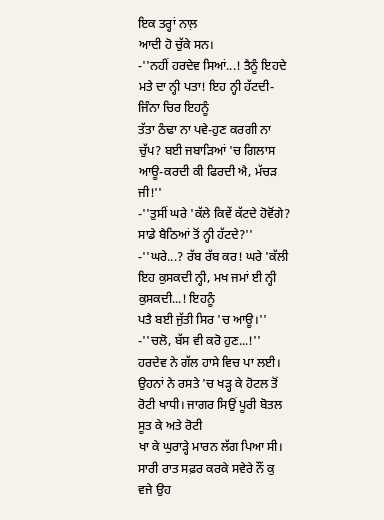ਇਕ ਤਰ੍ਹਾਂ ਨਾਲ਼
ਆਦੀ ਹੋ ਚੁੱਕੇ ਸਨ।
-''ਨਹੀਂ ਹਰਦੇਵ ਸਿਆਂ...! ਤੈਨੂੰ ਇਹਦੇ ਮਤੇ ਦਾ ਨ੍ਹੀ ਪਤਾ! ਇਹ ਨ੍ਹੀ ਹੱਟਦੀ-ਜਿੰਨਾ ਚਿਰ ਇਹਨੂੰ
ਤੱਤਾ ਠੰਢਾ ਨਾ ਪਵੇ-ਹੁਣ ਕਰਗੀ ਨਾ ਚੁੱਪ? ਬਈ ਜਬਾੜਿਆਂ 'ਚ ਗਿਲਾਸ ਆਊ-ਕਰਦੀ ਕੀ ਫਿਰਦੀ ਐ, ਮੱਚੜ
ਜੀ!''
-''ਤੁਸੀਂ ਘਰੇ 'ਕੱਲੇ ਕਿਵੇਂ ਕੱਟਦੇ ਹੋਵੋਂਗੇ? ਸਾਡੇ ਬੈਠਿਆਂ ਤੋਂ ਨ੍ਹੀ ਹੱਟਦੇ?''
-''ਘਰੇ...? ਰੱਬ ਰੱਬ ਕਰ! ਘਰੇ 'ਕੱਲੀ ਇਹ ਕੁਸਕਦੀ ਨ੍ਹੀ, ਮਖ ਜਮਾਂ ਈ ਨ੍ਹੀ ਕੁਸਕਦੀ...! ਇਹਨੂੰ
ਪਤੈ ਬਈ ਜੁੱਤੀ ਸਿਰ 'ਚ ਆਊ।''
-''ਚਲੋ, ਬੱਸ ਵੀ ਕਰੋ ਹੁਣ...!'' ਹਰਦੇਵ ਨੇ ਗੱਲ ਹਾਸੇ ਵਿਚ ਪਾ ਲਈ।
ਉਹਨਾਂ ਨੇ ਰਸਤੇ 'ਚ ਖੜ੍ਹ ਕੇ ਹੋਟਲ ਤੋਂ ਰੋਟੀ ਖਾਧੀ। ਜਾਗਰ ਸਿਉਂ ਪੂਰੀ ਬੋਤਲ ਸੂਤ ਕੇ ਅਤੇ ਰੋਟੀ
ਖਾ ਕੇ ਘੁਰਾੜ੍ਹੇ ਮਾਰਨ ਲੱਗ ਪਿਆ ਸੀ। ਸਾਰੀ ਰਾਤ ਸਫ਼ਰ ਕਰਕੇ ਸਵੇਰੇ ਨੌਂ ਕੁ ਵਜੇ ਉਹ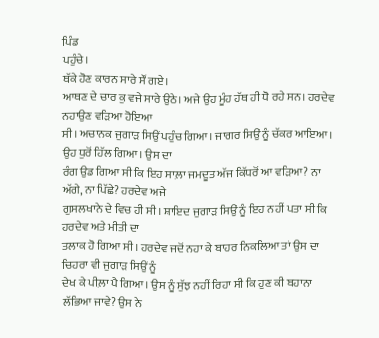ਪਿੰਡ
ਪਹੁੰਚੇ।
ਥੱਕੇ ਹੋਣ ਕਾਰਨ ਸਾਰੇ ਸੌਂ ਗਏ।
ਆਥਣ ਦੇ ਚਾਰ ਕੁ ਵਜੇ ਸਾਰੇ ਉਠੇ। ਅਜੇ ਉਹ ਮੂੰਹ ਹੱਥ ਹੀ ਧੋ ਰਹੇ ਸਨ। ਹਰਦੇਵ ਨਹਾਉਣ ਵੜਿਆ ਹੋਇਆ
ਸੀ। ਅਚਾਨਕ ਜੁਗਾੜ ਸਿਉਂ ਪਹੁੰਚ ਗਿਆ। ਜਾਗਰ ਸਿਉਂ ਨੂੰ ਚੱਕਰ ਆਇਆ। ਉਹ ਧੁਰੋਂ ਹਿੱਲ ਗਿਆ। ਉਸ ਦਾ
ਰੰਗ ਉਡ ਗਿਆ ਸੀ ਕਿ ਇਹ ਸਾਲ਼ਾ ਜਮਦੂਤ ਅੱਜ ਕਿੱਧਰੋਂ ਆ ਵੜਿਆ? ਨਾ ਅੱਗੇ, ਨਾ ਪਿੱਛੇ? ਹਰਦੇਵ ਅਜੇ
ਗੁਸਲਖਾਨੇ ਦੇ ਵਿਚ ਹੀ ਸੀ। ਸ਼ਾਇਦ ਜੁਗਾੜ ਸਿਉਂ ਨੂੰ ਇਹ ਨਹੀਂ ਪਤਾ ਸੀ ਕਿ ਹਰਦੇਵ ਅਤੇ ਮੀਤੀ ਦਾ
ਤਲਾਕ ਹੋ ਗਿਆ ਸੀ। ਹਰਦੇਵ ਜਦੋਂ ਨਹਾ ਕੇ ਬਾਹਰ ਨਿਕਲਿਆ ਤਾਂ ਉਸ ਦਾ ਚਿਹਰਾ ਵੀ ਜੁਗਾੜ ਸਿਉਂ ਨੂੰ
ਦੇਖ ਕੇ ਪੀਲ਼ਾ ਪੈ ਗਿਆ। ਉਸ ਨੂੰ ਸੁੱਝ ਨਹੀਂ ਰਿਹਾ ਸੀ ਕਿ ਹੁਣ ਕੀ ਬਹਾਨਾ ਲੱਭਿਆ ਜਾਵੇ? ਉਸ ਨੇ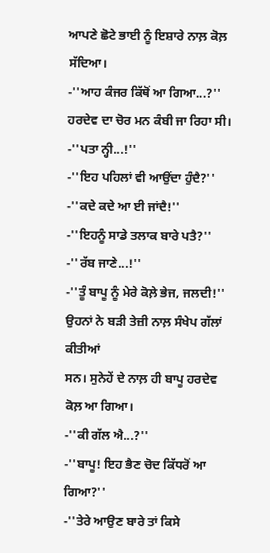ਆਪਣੇ ਛੋਟੇ ਭਾਈ ਨੂੰ ਇਸ਼ਾਰੇ ਨਾਲ਼ ਕੋਲ਼ ਸੱਦਿਆ।
-''ਆਹ ਕੰਜਰ ਕਿੱਥੋਂ ਆ ਗਿਆ...?'' ਹਰਦੇਵ ਦਾ ਚੋਰ ਮਨ ਕੰਬੀ ਜਾ ਰਿਹਾ ਸੀ।
-''ਪਤਾ ਨ੍ਹੀ...!''
-''ਇਹ ਪਹਿਲਾਂ ਵੀ ਆਉਂਦਾ ਹੁੰਦੈ?''
-''ਕਦੇ ਕਦੇ ਆ ਈ ਜਾਂਦੈ!''
-''ਇਹਨੂੰ ਸਾਡੇ ਤਲਾਕ ਬਾਰੇ ਪਤੈ?''
-''ਰੱਬ ਜਾਣੇ...!''
-''ਤੂੰ ਬਾਪੂ ਨੂੰ ਮੇਰੇ ਕੋਲ਼ੇ ਭੇਜ, ਜਲਦੀ!'' ਉਹਨਾਂ ਨੇ ਬੜੀ ਤੇਜ਼ੀ ਨਾਲ਼ ਸੰਖੇਪ ਗੱਲਾਂ ਕੀਤੀਆਂ
ਸਨ। ਸੁਨੇਹੇਂ ਦੇ ਨਾਲ਼ ਹੀ ਬਾਪੂ ਹਰਦੇਵ ਕੋਲ਼ ਆ ਗਿਆ।
-''ਕੀ ਗੱਲ ਐ...?''
-''ਬਾਪੂ! ਇਹ ਭੈਣ ਚੋਦ ਕਿੱਧਰੋਂ ਆ ਗਿਆ?''
-''ਤੇਰੇ ਆਉਣ ਬਾਰੇ ਤਾਂ ਕਿਸੇ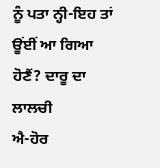ਨੂੰ ਪਤਾ ਨ੍ਹੀ-ਇਹ ਤਾਂ ਊਂਈਂ ਆ ਗਿਆ ਹੋਣੈਂ? ਦਾਰੂ ਦਾ ਲਾਲਚੀ
ਐ-ਹੋਰ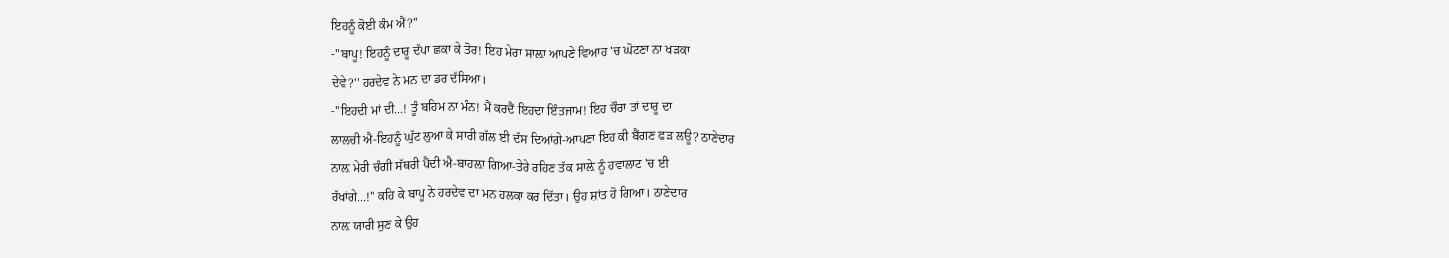ਇਹਨੂੰ ਕੋਈ ਕੰਮ ਐਂ?''
-''ਬਾਪੂ! ਇਹਨੂੰ ਦਾਰੂ ਦੱਪਾ ਛਕਾ ਕੇ ਤੋਰ! ਇਹ ਮੇਰਾ ਸਾਲ਼ਾ ਆਪਣੇ ਵਿਆਹ 'ਚ ਘੋਟਣਾ ਨਾ ਖੜਕਾ
ਦੇਵੇ?'' ਹਰਦੇਵ ਨੇ ਮਨ ਦਾ ਡਰ ਦੱਸਿਆ।
-''ਇਹਦੀ ਮਾਂ ਦੀ...! ਤੂੰ ਬਹਿਮ ਨਾ ਮੰਨ! ਮੈਂ ਕਰਦੈਂ ਇਹਦਾ ਇੰਤਜਾਮ! ਇਹ ਚੌਰਾ ਤਾਂ ਦਾਰੂ ਦਾ
ਲਾਲਚੀ ਐ-ਇਹਨੂੰ ਘੁੱਟ ਲੁਆ ਕੇ ਸਾਰੀ ਗੱਲ ਈ ਦੱਸ ਦਿਆਂਗੇ-ਆਪਣਾ ਇਹ ਕੀ ਬੈਂਗਣ ਫੜ ਲਊ? ਠਾਣੇਦਾਰ
ਨਾਲ਼ ਮੇਰੀ ਚੰਗੀ ਸੱਥਰੀ ਪੈਂਦੀ ਐ-ਬਾਹਲ਼ਾ ਗਿਆ-ਤੇਰੇ ਰਹਿਣ ਤੱਕ ਸਾਲ਼ੇ ਨੂੰ ਹਵਾਲਾਟ 'ਚ ਈ
ਰੱਖਾਂਗੇ...!'' ਕਹਿ ਕੇ ਬਾਪੂ ਨੇ ਹਰਦੇਵ ਦਾ ਮਨ ਹਲਕਾ ਕਰ ਦਿੱਤਾ। ਉਹ ਸ਼ਾਂਤ ਹੋ ਗਿਆ। ਠਾਣੇਦਾਰ
ਨਾਲ਼ ਯਾਰੀ ਸੁਣ ਕੇ ਉਹ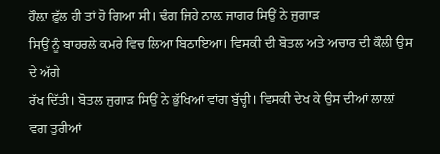ਹੌਲ਼ਾ ਫ਼ੁੱਲ ਹੀ ਤਾਂ ਹੋ ਗਿਆ ਸੀ। ਢੰਗ ਜਿਹੇ ਨਾਲ਼ ਜਾਗਰ ਸਿਉਂ ਨੇ ਜੁਗਾੜ
ਸਿਉਂ ਨੂੰ ਬਾਹਰਲੇ ਕਮਰੇ ਵਿਚ ਲਿਆ ਬਿਠਾਇਆ। ਵਿਸਕੀ ਦੀ ਬੋਤਲ ਅਤੇ ਅਚਾਰ ਦੀ ਕੌਲੀ ਉਸ ਦੇ ਅੱਗੇ
ਰੱਖ ਦਿੱਤੀ। ਬੋਤਲ ਜੁਗਾੜ ਸਿਉਂ ਨੇ ਭੁੱਖਿਆਂ ਵਾਂਗ ਬੁੱਚ੍ਹੀ। ਵਿਸਕੀ ਦੇਖ ਕੇ ਉਸ ਦੀਆਂ ਲਾਲ਼ਾਂ
ਵਗ ਤੁਰੀਆਂ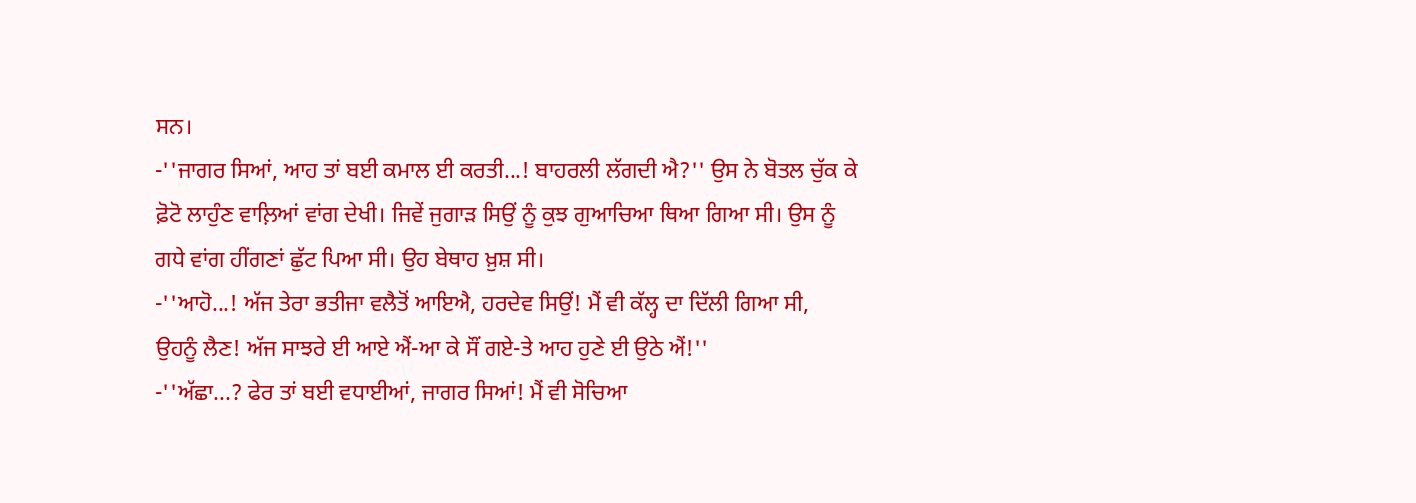ਸਨ।
-''ਜਾਗਰ ਸਿਆਂ, ਆਹ ਤਾਂ ਬਈ ਕਮਾਲ ਈ ਕਰਤੀ...! ਬਾਹਰਲੀ ਲੱਗਦੀ ਐ?'' ਉਸ ਨੇ ਬੋਤਲ ਚੁੱਕ ਕੇ
ਫ਼ੋਟੋ ਲਾਹੁੰਣ ਵਾਲ਼ਿਆਂ ਵਾਂਗ ਦੇਖੀ। ਜਿਵੇਂ ਜੁਗਾੜ ਸਿਉਂ ਨੂੰ ਕੁਝ ਗੁਆਚਿਆ ਥਿਆ ਗਿਆ ਸੀ। ਉਸ ਨੂੰ
ਗਧੇ ਵਾਂਗ ਹੀਂਗਣਾਂ ਛੁੱਟ ਪਿਆ ਸੀ। ਉਹ ਬੇਥਾਹ ਖ਼ੁਸ਼ ਸੀ।
-''ਆਹੋ...! ਅੱਜ ਤੇਰਾ ਭਤੀਜਾ ਵਲੈਤੋਂ ਆਇਐ, ਹਰਦੇਵ ਸਿਉਂ! ਮੈਂ ਵੀ ਕੱਲ੍ਹ ਦਾ ਦਿੱਲੀ ਗਿਆ ਸੀ,
ਉਹਨੂੰ ਲੈਣ! ਅੱਜ ਸਾਝਰੇ ਈ ਆਏ ਐਂ-ਆ ਕੇ ਸੌਂ ਗਏ-ਤੇ ਆਹ ਹੁਣੇ ਈ ਉਠੇ ਐਂ!''
-''ਅੱਛਾ...? ਫੇਰ ਤਾਂ ਬਈ ਵਧਾਈਆਂ, ਜਾਗਰ ਸਿਆਂ! ਮੈਂ ਵੀ ਸੋਚਿਆ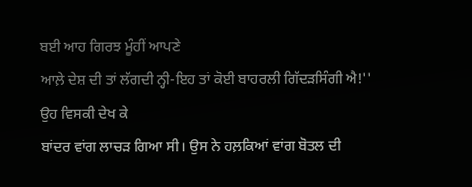ਬਈ ਆਹ ਗਿਰਝ ਮੂੰਹੀਂ ਆਪਣੇ
ਆਲ਼ੇ ਦੇਸ਼ ਦੀ ਤਾਂ ਲੱਗਦੀ ਨ੍ਹੀ-ਇਹ ਤਾਂ ਕੋਈ ਬਾਹਰਲੀ ਗਿੱਦੜਸਿੰਗੀ ਐ!'' ਉਹ ਵਿਸਕੀ ਦੇਖ ਕੇ
ਬਾਂਦਰ ਵਾਂਗ ਲਾਚੜ ਗਿਆ ਸੀ। ਉਸ ਨੇ ਹਲ਼ਕਿਆਂ ਵਾਂਗ ਬੋਤਲ ਦੀ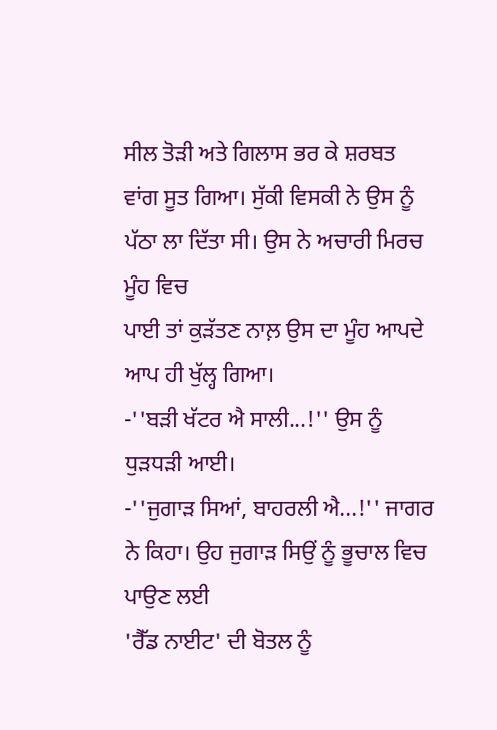ਸੀਲ ਤੋੜੀ ਅਤੇ ਗਿਲਾਸ ਭਰ ਕੇ ਸ਼ਰਬਤ
ਵਾਂਗ ਸੂਤ ਗਿਆ। ਸੁੱਕੀ ਵਿਸਕੀ ਨੇ ਉਸ ਨੂੰ ਪੱਠਾ ਲਾ ਦਿੱਤਾ ਸੀ। ਉਸ ਨੇ ਅਚਾਰੀ ਮਿਰਚ ਮੂੰਹ ਵਿਚ
ਪਾਈ ਤਾਂ ਕੁੜੱਤਣ ਨਾਲ਼ ਉਸ ਦਾ ਮੂੰਹ ਆਪਦੇ ਆਪ ਹੀ ਖੁੱਲ੍ਹ ਗਿਆ।
-''ਬੜੀ ਖੱਟਰ ਐ ਸਾਲੀ...!'' ਉਸ ਨੂੰ ਧੁੜਧੜੀ ਆਈ।
-''ਜੁਗਾੜ ਸਿਆਂ, ਬਾਹਰਲੀ ਐ...!'' ਜਾਗਰ ਨੇ ਕਿਹਾ। ਉਹ ਜੁਗਾੜ ਸਿਉਂ ਨੂੰ ਭੂਚਾਲ ਵਿਚ ਪਾਉਣ ਲਈ
'ਰੈੱਡ ਨਾਈਟ' ਦੀ ਬੋਤਲ ਨੂੰ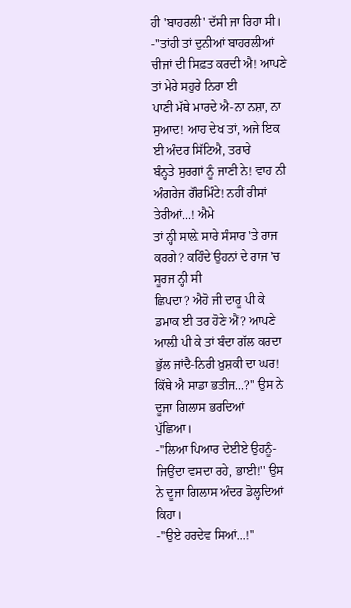ਹੀ 'ਬਾਹਰਲੀ' ਦੱਸੀ ਜਾ ਰਿਹਾ ਸੀ।
-''ਤਾਂਹੀ ਤਾਂ ਦੁਨੀਆਂ ਬਾਹਰਲੀਆਂ ਚੀਜਾਂ ਦੀ ਸਿਫ਼ਤ ਕਰਦੀ ਐ! ਆਪਣੇ ਤਾਂ ਮੇਰੇ ਸਹੁਰੇ ਨਿਰਾ ਈ
ਪਾਣੀ ਮੱਥੇ ਮਾਰਦੇ ਐ-ਨਾ ਨਸ਼ਾ, ਨਾ ਸੁਆਦ! ਆਹ ਦੇਖ ਤਾਂ, ਅਜੇ ਇਕ ਈ ਅੰਦਰ ਸਿੱਟਿਐ, ਤਰਾਰੇ
ਬੰਨ੍ਹਤੇ ਸੁਰਗਾਂ ਨੂੰ ਜਾਣੀ ਨੇ! ਵਾਹ ਨੀ ਅੰਗਰੇਜ ਗੌਰਮਿੰਟੇ! ਨਹੀਂ ਰੀਸਾਂ ਤੇਰੀਆਂ...! ਐਮੇ
ਤਾਂ ਨ੍ਹੀ ਸਾਲ਼ੇ ਸਾਰੇ ਸੰਸਾਰ 'ਤੇ ਰਾਜ ਕਰਗੇ? ਕਹਿੰਦੇ ਉਹਨਾਂ ਦੇ ਰਾਜ 'ਚ ਸੂਰਜ ਨ੍ਹੀ ਸੀ
ਛਿਪਦਾ? ਐਹੋ ਜੀ ਦਾਰੂ ਪੀ ਕੇ ਡਮਾਕ ਈ ਤਰ ਹੋਣੇ ਐਂ? ਆਪਣੇ ਆਲ਼ੀ ਪੀ ਕੇ ਤਾਂ ਬੰਦਾ ਗੱਲ ਕਰਦਾ
ਭੁੱਲ ਜਾਂਦੈ-ਨਿਰੀ ਖ਼ੁਸ਼ਕੀ ਦਾ ਘਰ! ਕਿੱਥੇ ਐ ਸਾਡਾ ਭਤੀਜ...?'' ਉਸ ਨੇ ਦੂਜਾ ਗਿਲਾਸ ਭਰਦਿਆਂ
ਪੁੱਛਿਆ।
-''ਲਿਆ ਪਿਆਰ ਦੇਈਏ ਉਹਨੂੰ-ਜਿਉਂਦਾ ਵਸਦਾ ਰਹੇ, ਭਾਈ!'' ਉਸ ਨੇ ਦੂਜਾ ਗਿਲਾਸ ਅੰਦਰ ਡੋਲ੍ਹਦਿਆਂ
ਕਿਹਾ।
-''ਉਏ ਹਰਦੇਵ ਸਿਆਂ...!''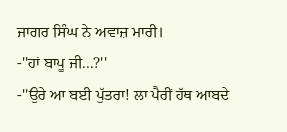ਜਾਗਰ ਸਿੰਘ ਨੇ ਅਵਾਜ਼ ਮਾਰੀ।
-''ਹਾਂ ਬਾਪੂ ਜੀ...?''
-''ਉਰੇ ਆ ਬਈ ਪੁੱਤਰਾ! ਲਾ ਪੈਰੀਂ ਹੱਥ ਆਬਦੇ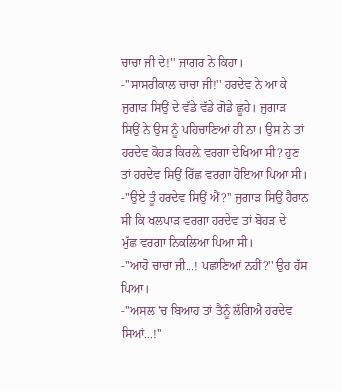ਚਾਚਾ ਜੀ ਦੇ!'' ਜਾਗਰ ਨੇ ਕਿਹਾ।
-''ਸਾਸਰੀਕਾਲ ਚਾਚਾ ਜੀ!'' ਹਰਦੇਵ ਨੇ ਆ ਕੇ ਜੁਗਾੜ ਸਿਉਂ ਦੇ ਵੱਡੇ ਵੱਡੇ ਗੋਡੇ ਛੂਹੇ। ਜੁਗਾੜ
ਸਿਉਂ ਨੇ ਉਸ ਨੂੰ ਪਹਿਚਾਣਿਆਂ ਹੀ ਨਾ। ਉਸ ਨੇ ਤਾਂ ਹਰਦੇਵ ਕੋਹੜ ਕਿਰਲ਼ੇ ਵਰਗਾ ਦੇਖਿਆ ਸੀ? ਹੁਣ
ਤਾਂ ਹਰਦੇਵ ਸਿਉਂ ਰਿੱਛ ਵਰਗਾ ਹੋਇਆ ਪਿਆ ਸੀ।
-''ਉਏ ਤੂੰ ਹਰਦੇਵ ਸਿਉਂ ਐਂ?'' ਜੁਗਾੜ ਸਿਉਂ ਹੈਰਾਨ ਸੀ ਕਿ ਖਲਪਾੜ ਵਰਗਾ ਹਰਦੇਵ ਤਾਂ ਬੋਹੜ ਦੇ
ਮੁੱਛ ਵਰਗਾ ਨਿਕਲਿਆ ਪਿਆ ਸੀ।
-''ਆਹੋ ਚਾਚਾ ਜੀ...! ਪਛਾਣਿਆਂ ਨਹੀਂ?'' ਉਹ ਹੱਸ ਪਿਆ।
-''ਅਸਲ 'ਚ ਬਿਆਹ ਤਾਂ ਤੈਨੂੰ ਲੱਗਿਐ ਹਰਦੇਵ ਸਿਆਂ...!''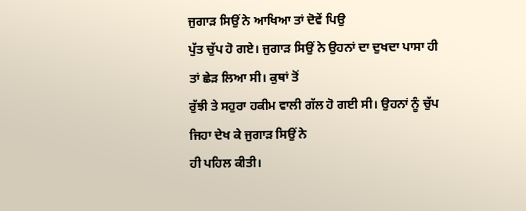ਜੁਗਾੜ ਸਿਉਂ ਨੇ ਆਖਿਆ ਤਾਂ ਦੋਵੇਂ ਪਿਉ
ਪੁੱਤ ਚੁੱਪ ਹੋ ਗਏ। ਜੁਗਾੜ ਸਿਉਂ ਨੇ ਉਹਨਾਂ ਦਾ ਦੁਖਦਾ ਪਾਸਾ ਹੀ ਤਾਂ ਛੇੜ ਲਿਆ ਸੀ। ਕੁਥਾਂ ਤੋਂ
ਰੁੱਝੀ ਤੇ ਸਹੁਰਾ ਹਕੀਮ ਵਾਲੀ ਗੱਲ ਹੋ ਗਈ ਸੀ। ਉਹਨਾਂ ਨੂੰ ਚੁੱਪ ਜਿਹਾ ਦੇਖ ਕੇ ਜੁਗਾੜ ਸਿਉਂ ਨੇ
ਹੀ ਪਹਿਲ ਕੀਤੀ।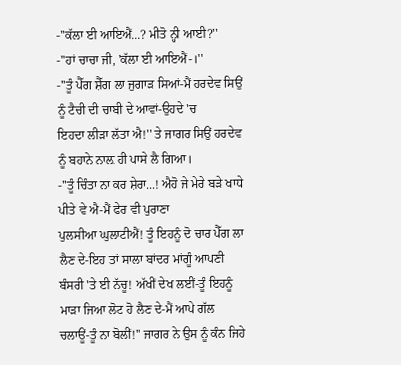-''ਕੱਲਾ ਈ ਆਇਐਂ...? ਮੀਤੋ ਨ੍ਹੀ ਆਈ?''
-''ਹਾਂ ਚਾਚਾ ਜੀ, 'ਕੱਲਾ ਈ ਆਇਐਂ-।''
-''ਤੂੰ ਪੈੱਗ ਸ਼ੈੱਗ ਲਾ ਜੁਗਾੜ ਸਿਆਂ-ਮੈਂ ਹਰਦੇਵ ਸਿਉਂ ਨੂੰ ਟੈਚੀ ਦੀ ਚਾਬੀ ਦੇ ਆਵਾਂ-ਉਹਦੇ 'ਚ
ਇਹਦਾ ਲੀੜਾ ਲੱਤਾ ਐ!'' ਤੇ ਜਾਗਰ ਸਿਉਂ ਹਰਦੇਵ ਨੂੰ ਬਹਾਨੇ ਨਾਲ਼ ਹੀ ਪਾਸੇ ਲੈ ਗਿਆ।
-''ਤੂੰ ਚਿੰਤਾ ਨਾ ਕਰ ਸ਼ੇਰਾ...! ਐਹੋ ਜੇ ਮੇਰੇ ਬੜੇ ਖਾਧੇ ਪੀਤੇ ਵੇ ਐ-ਮੈਂ ਫੇਰ ਵੀ ਪੁਰਾਣਾ
ਪੁਲਸੀਆ ਘੁਲਾਟੀਐਂ! ਤੂੰ ਇਹਨੂੰ ਦੋ ਚਾਰ ਪੈੱਗ ਲਾ ਲੈਣ ਦੇ-ਇਹ ਤਾਂ ਸਾਲਾ ਬਾਂਦਰ ਮਾਂਗੂੰ ਆਪਣੀ
ਬੰਸਰੀ 'ਤੇ ਈ ਨੱਚੂ! ਅੱਖੀਂ ਦੇਖ ਲਈਂ-ਤੂੰ ਇਹਨੂੰ ਮਾੜਾ ਜਿਆ ਲੋਟ ਹੋ ਲੈਣ ਦੇ-ਮੈਂ ਆਪੇ ਗੱਲ
ਚਲਾਊਂ-ਤੂੰ ਨਾ ਬੋਲੀਂ!'' ਜਾਗਰ ਨੇ ਉਸ ਨੂੰ ਕੰਨ ਜਿਹੇ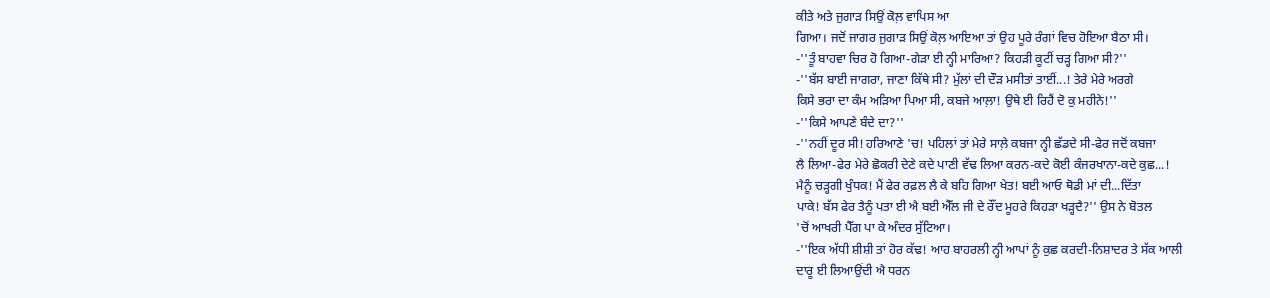ਕੀਤੇ ਅਤੇ ਜੁਗਾੜ ਸਿਉਂ ਕੋਲ਼ ਵਾਪਿਸ ਆ
ਗਿਆ। ਜਦੋਂ ਜਾਗਰ ਜੁਗਾੜ ਸਿਉਂ ਕੋਲ਼ ਆਇਆ ਤਾਂ ਉਹ ਪੂਰੇ ਰੰਗਾਂ ਵਿਚ ਹੋਇਆ ਬੈਠਾ ਸੀ।
-''ਤੂੰ ਬਾਹਵਾ ਚਿਰ ਹੋ ਗਿਆ-ਗੇੜਾ ਈ ਨ੍ਹੀ ਮਾਰਿਆ? ਕਿਹੜੀ ਕੂਟੀਂ ਚੜ੍ਹ ਗਿਆ ਸੀ?''
-''ਬੱਸ ਬਾਈ ਜਾਗਰਾ, ਜਾਣਾ ਕਿੱਥੇ ਸੀ? ਮੁੱਲਾਂ ਦੀ ਦੌੜ ਮਸੀਤਾਂ ਤਾਈਂ...! ਤੇਰੇ ਮੇਰੇ ਅਰਗੇ
ਕਿਸੇ ਭਰਾ ਦਾ ਕੰਮ ਅੜਿਆ ਪਿਆ ਸੀ, ਕਬਜੇ ਆਲ਼ਾ! ਉਥੇ ਈ ਰਿਹੈਂ ਦੋ ਕੁ ਮਹੀਨੇ!''
-''ਕਿਸੇ ਆਪਣੇ ਬੰਦੇ ਦਾ?''
-''ਨਹੀਂ ਦੂਰ ਸੀ! ਹਰਿਆਣੇ 'ਚ! ਪਹਿਲਾਂ ਤਾਂ ਮੇਰੇ ਸਾਲ਼ੇ ਕਬਜਾ ਨ੍ਹੀ ਛੱਡਦੇ ਸੀ-ਫੇਰ ਜਦੋਂ ਕਬਜਾ
ਲੈ ਲਿਆ-ਫੇਰ ਮੇਰੇ ਛੋਕਰੀ ਦੇਣੇ ਕਦੇ ਪਾਣੀ ਵੱਢ ਲਿਆ ਕਰਨ-ਕਦੇ ਕੋਈ ਕੰਜਰਖਾਨਾ-ਕਦੇ ਕੁਛ...!
ਮੈਨੂੰ ਚੜ੍ਹਗੀ ਖੁੰਧਕ! ਮੈਂ ਫੇਰ ਰਫ਼ਲ ਲੈ ਕੇ ਬਹਿ ਗਿਆ ਖੇਤ! ਬਈ ਆਓ ਥੋਡੀ ਮਾਂ ਦੀ...ਦਿੱਤਾ
ਪਾਕੇ! ਬੱਸ ਫੇਰ ਤੈਨੂੰ ਪਤਾ ਈ ਐ ਬਈ ਐੱਲ ਜੀ ਦੇ ਰੌਂਦ ਮੂਹਰੇ ਕਿਹੜਾ ਖੜ੍ਹਦੈ?'' ਉਸ ਨੇ ਬੋਤਲ
'ਚੋਂ ਆਖਰੀ ਪੈੱਗ ਪਾ ਕੇ ਅੰਦਰ ਸੁੱਟਿਆ।
-''ਇਕ ਅੱਧੀ ਸ਼ੀਸ਼ੀ ਤਾਂ ਹੋਰ ਕੱਢ! ਆਹ ਬਾਹਰਲੀ ਨ੍ਹੀ ਆਪਾਂ ਨੂੰ ਕੁਛ ਕਰਦੀ-ਨਿਸ਼ਾਦਰ ਤੇ ਸੱਕ ਆਲੀ
ਦਾਰੂ ਈ ਲਿਆਉਂਦੀ ਐ ਧਰਨ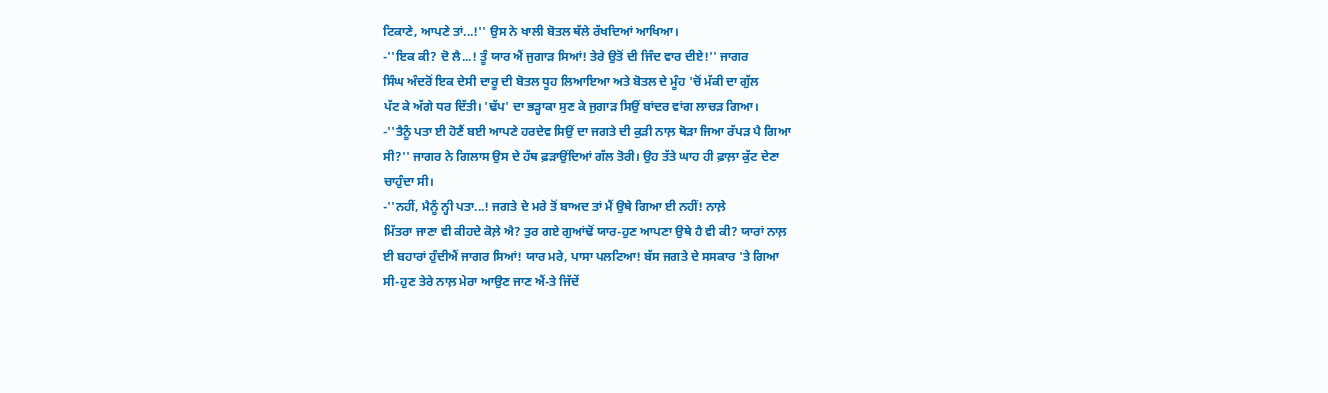ਟਿਕਾਣੇ, ਆਪਣੇ ਤਾਂ...!'' ਉਸ ਨੇ ਖਾਲੀ ਬੋਤਲ ਥੱਲੇ ਰੱਖਦਿਆਂ ਆਖਿਆ।
-''ਇਕ ਕੀ? ਦੋ ਲੈ...! ਤੂੰ ਯਾਰ ਐਂ ਜੁਗਾੜ ਸਿਆਂ! ਤੇਰੇ ਉਤੋਂ ਦੀ ਜਿੰਦ ਵਾਰ ਦੀਏ!'' ਜਾਗਰ
ਸਿੰਘ ਅੰਦਰੋਂ ਇਕ ਦੇਸੀ ਦਾਰੂ ਦੀ ਬੋਤਲ ਧੂਹ ਲਿਆਇਆ ਅਤੇ ਬੋਤਲ ਦੇ ਮੂੰਹ 'ਚੋਂ ਮੱਕੀ ਦਾ ਗੁੱਲ
ਪੱਟ ਕੇ ਅੱਗੇ ਧਰ ਦਿੱਤੀ। 'ਢੱਪ' ਦਾ ਭੜ੍ਹਾਕਾ ਸੁਣ ਕੇ ਜੁਗਾੜ ਸਿਉਂ ਬਾਂਦਰ ਵਾਂਗ ਲਾਚੜ ਗਿਆ।
-''ਤੈਨੂੰ ਪਤਾ ਈ ਹੋਣੈਂ ਬਈ ਆਪਣੇ ਹਰਦੇਵ ਸਿਉਂ ਦਾ ਜਗਤੇ ਦੀ ਕੁੜੀ ਨਾਲ਼ ਥੋੜਾ ਜਿਆ ਰੱਪੜ ਪੈ ਗਿਆ
ਸੀ?'' ਜਾਗਰ ਨੇ ਗਿਲਾਸ ਉਸ ਦੇ ਹੱਥ ਫ਼ੜਾਉਂਦਿਆਂ ਗੱਲ ਤੋਰੀ। ਉਹ ਤੱਤੇ ਘਾਹ ਹੀ ਫ਼ਾਲ਼ਾ ਕੁੱਟ ਦੇਣਾ
ਚਾਹੁੰਦਾ ਸੀ।
-''ਨਹੀਂ, ਮੈਨੂੰ ਨ੍ਹੀ ਪਤਾ...! ਜਗਤੇ ਦੇ ਮਰੇ ਤੋਂ ਬਾਅਦ ਤਾਂ ਮੈਂ ਉਥੇ ਗਿਆ ਈ ਨਹੀਂ! ਨਾਲ਼ੇ
ਮਿੱਤਰਾ ਜਾਣਾ ਵੀ ਕੀਹਦੇ ਕੋਲ਼ੇ ਐ? ਤੁਰ ਗਏ ਗੁਆਂਢੋਂ ਯਾਰ-ਹੁਣ ਆਪਣਾ ਉਥੇ ਹੈ ਵੀ ਕੀ? ਯਾਰਾਂ ਨਾਲ਼
ਈ ਬਹਾਰਾਂ ਹੁੰਦੀਐਂ ਜਾਗਰ ਸਿਆਂ! ਯਾਰ ਮਰੇ, ਪਾਸਾ ਪਲਟਿਆ! ਬੱਸ ਜਗਤੇ ਦੇ ਸਸਕਾਰ 'ਤੇ ਗਿਆ
ਸੀ-ਹੁਣ ਤੇਰੇ ਨਾਲ਼ ਮੇਰਾ ਆਉਣ ਜਾਣ ਐਂ-ਤੇ ਜਿੱਦੇਂ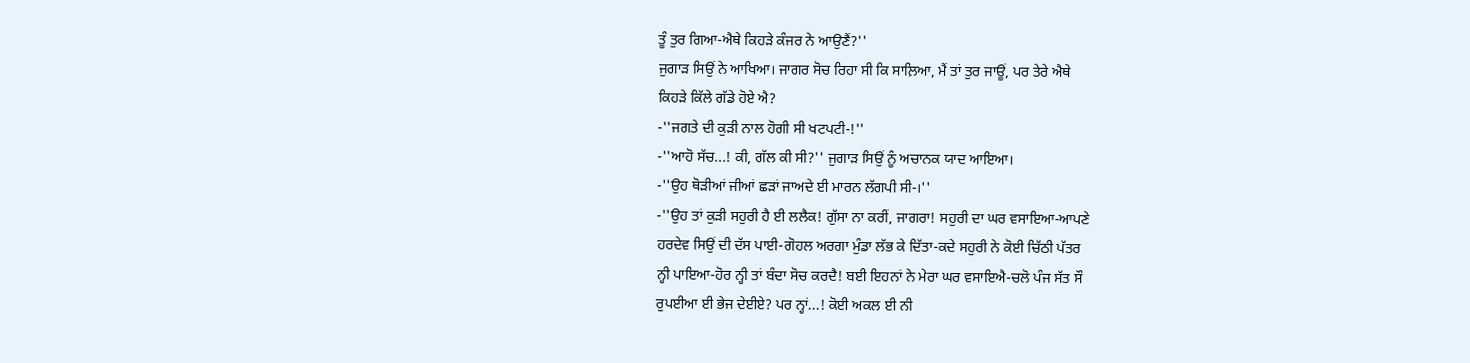ਤੂੰ ਤੁਰ ਗਿਆ-ਐਥੇ ਕਿਹੜੇ ਕੰਜਰ ਨੇ ਆਉਣੈਂ?''
ਜੁਗਾੜ ਸਿਉਂ ਨੇ ਆਖਿਆ। ਜਾਗਰ ਸੋਚ ਰਿਹਾ ਸੀ ਕਿ ਸਾਲ਼ਿਆ, ਮੈਂ ਤਾਂ ਤੁਰ ਜਾਊਂ, ਪਰ ਤੇਰੇ ਐਥੇ
ਕਿਹੜੇ ਕਿੱਲੇ ਗੱਡੇ ਹੋਏ ਐ?
-''ਜਗਤੇ ਦੀ ਕੁੜੀ ਨਾਲ ਹੋਗੀ ਸੀ ਖਟਪਟੀ-!''
-''ਆਹੋ ਸੱਚ...! ਕੀ, ਗੱਲ ਕੀ ਸੀ?'' ਜੁਗਾੜ ਸਿਉਂ ਨੂੰ ਅਚਾਨਕ ਯਾਦ ਆਇਆ।
-''ਉਹ ਥੋੜੀਆਂ ਜੀਆਂ ਛੜਾਂ ਜਾਅਦੇ ਈ ਮਾਰਨ ਲੱਗਪੀ ਸੀ-।''
-''ਉਹ ਤਾਂ ਕੁੜੀ ਸਹੁਰੀ ਹੈ ਈ ਲਲੈਕ! ਗੁੱਸਾ ਨਾ ਕਰੀਂ, ਜਾਗਰਾ! ਸਹੁਰੀ ਦਾ ਘਰ ਵਸਾਇਆ-ਆਪਣੇ
ਹਰਦੇਵ ਸਿਉਂ ਦੀ ਦੱਸ ਪਾਈ-ਗੋਹਲ ਅਰਗਾ ਮੁੰਡਾ ਲੱਭ ਕੇ ਦਿੱਤਾ-ਕਦੇ ਸਹੁਰੀ ਨੇ ਕੋਈ ਚਿੱਠੀ ਪੱਤਰ
ਨ੍ਹੀ ਪਾਇਆ-ਹੋਰ ਨ੍ਹੀ ਤਾਂ ਬੰਦਾ ਸੋਚ ਕਰਦੈ! ਬਈ ਇਹਨਾਂ ਨੇ ਮੇਰਾ ਘਰ ਵਸਾਇਐ-ਚਲੋ ਪੰਜ ਸੱਤ ਸੌ
ਰੁਪਈਆ ਈ ਭੇਜ ਦੇਈਏ? ਪਰ ਨ੍ਹਾਂ...! ਕੋਈ ਅਕਲ ਈ ਨੀ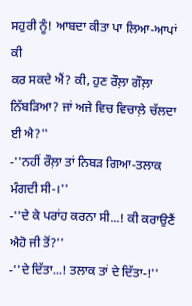ਸਹੁਰੀ ਨੂੰ! ਆਬਦਾ ਕੀਤਾ ਪਾ ਲਿਆ-ਆਪਾਂ ਕੀ
ਕਰ ਸਕਦੇ ਐਂ? ਕੀ, ਹੁਣ ਰੌਲ਼ਾ ਗੌਲ਼ਾ ਨਿੱਬੜਿਆ? ਜਾਂ ਅਜੇ ਵਿਚ ਵਿਚਾਲ਼ੇ ਚੱਲਦਾ ਈ ਐ?''
-''ਨਹੀਂ ਰੌਲ਼ਾ ਤਾਂ ਨਿਬੜ ਗਿਆ-ਤਲਾਕ ਮੰਗਦੀ ਸੀ-।''
-''ਦੇ ਕੇ ਪਰਾਂਹ ਕਰਨਾ ਸੀ...! ਕੀ ਕਰਾਉਣੈਂ ਐਹੋ ਜੀ ਤੋਂ?''
-''ਦੇ ਦਿੱਤਾ...! ਤਲਾਕ ਤਾਂ ਦੇ ਦਿੱਤਾ-!''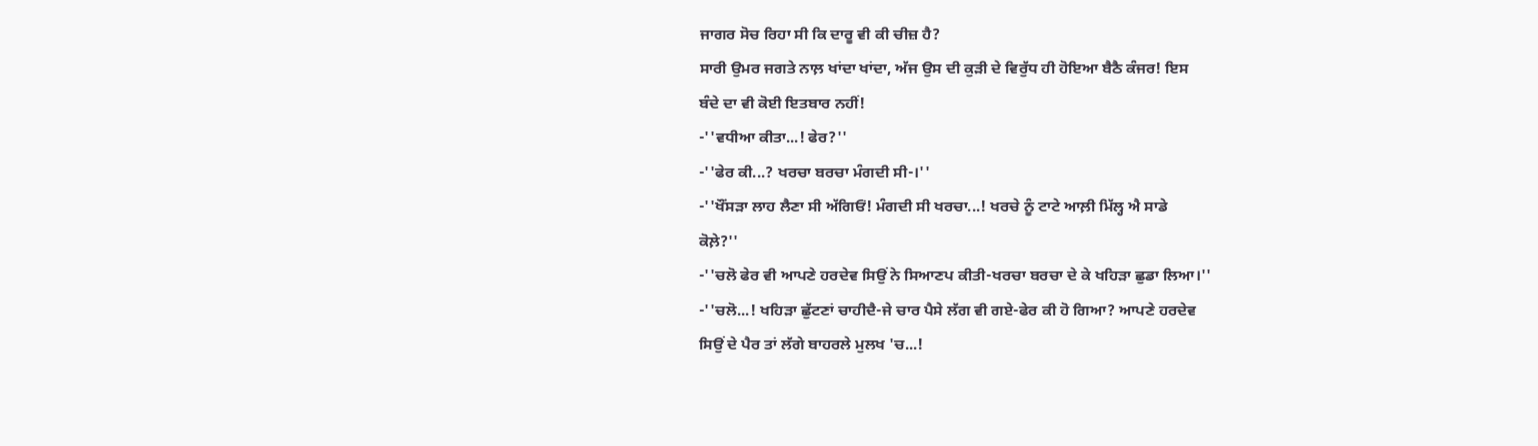ਜਾਗਰ ਸੋਚ ਰਿਹਾ ਸੀ ਕਿ ਦਾਰੂ ਵੀ ਕੀ ਚੀਜ਼ ਹੈ?
ਸਾਰੀ ਉਮਰ ਜਗਤੇ ਨਾਲ਼ ਖਾਂਦਾ ਖਾਂਦਾ, ਅੱਜ ਉਸ ਦੀ ਕੁੜੀ ਦੇ ਵਿਰੁੱਧ ਹੀ ਹੋਇਆ ਬੈਠੈ ਕੰਜਰ! ਇਸ
ਬੰਦੇ ਦਾ ਵੀ ਕੋਈ ਇਤਬਾਰ ਨਹੀਂ!
-''ਵਧੀਆ ਕੀਤਾ...! ਫੇਰ?''
-''ਫੇਰ ਕੀ...? ਖਰਚਾ ਬਰਚਾ ਮੰਗਦੀ ਸੀ-।''
-''ਖੌਂਸੜਾ ਲਾਹ ਲੈਣਾ ਸੀ ਅੱਗਿਓਂ! ਮੰਗਦੀ ਸੀ ਖਰਚਾ...! ਖਰਚੇ ਨੂੰ ਟਾਟੇ ਆਲ਼ੀ ਮਿੱਲ੍ਹ ਐ ਸਾਡੇ
ਕੋਲ਼ੇ?''
-''ਚਲੋ ਫੇਰ ਵੀ ਆਪਣੇ ਹਰਦੇਵ ਸਿਉਂ ਨੇ ਸਿਆਣਪ ਕੀਤੀ-ਖਰਚਾ ਬਰਚਾ ਦੇ ਕੇ ਖਹਿੜਾ ਛੁਡਾ ਲਿਆ।''
-''ਚਲੋ...! ਖਹਿੜਾ ਛੁੱਟਣਾਂ ਚਾਹੀਦੈ-ਜੇ ਚਾਰ ਪੈਸੇ ਲੱਗ ਵੀ ਗਏ-ਫੇਰ ਕੀ ਹੋ ਗਿਆ? ਆਪਣੇ ਹਰਦੇਵ
ਸਿਉਂ ਦੇ ਪੈਰ ਤਾਂ ਲੱਗੇ ਬਾਹਰਲੇ ਮੁਲਖ 'ਚ...!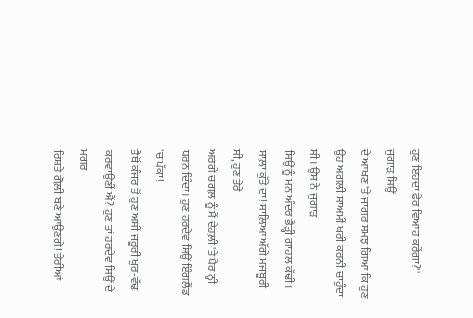ਹੁਣ ਇਹਦਾ ਫੇਰ ਵਿਆਹ ਕਰੇਂਗਾ?'' ਜੁਗਾੜ ਸਿਉਂ
ਦੇ ਆਖਣ 'ਤੇ ਜਾਗਰ ਸਮਝ ਗਿਆ ਕਿ ਹੁਣ ਉਹ ਅਗਲੀ ਸਾਅਮੀਂ ਖਰੀ ਕਰਨੀ ਚਾਹੁੰਦਾ ਸੀ। ਉਸ ਨੇ ਜੁਗਾੜ
ਸਿਉਂ ਨੂੰ ਮਨ ਅੰਦਰ ਭੈੜ੍ਹੀ ਗਾਹਲ ਕੱਢੀ। ਸਾਲ਼ਾ ਕੁੱਤੇ ਦਾ! ਸਾਲ਼ਿਆ ਅੱਗੇ ਮਜਬੂਰੀ ਸੀ, ਹੁਣ ਤੇਰੇ
ਅਰਗੇ ਚਗਲ਼ ਨੂੰ ਮੈਂ ਦੇਹਲ਼ੀ 'ਤੇ ਪੈਰ ਨ੍ਹੀ ਧਰਨ ਦਿੰਦਾ। ਹੁਣ ਹਰਦੇਵ ਸਿਉਂ ਇੰਗਲੈਂਡ 'ਚ ਪੱਕਾ!
ਤੈਥੋਂ ਕੰਜਰ ਤੋਂ ਹੁਣ ਅਸੀਂ ਜਰੂਰੀ ਖੁਰ-ਵੱਢ ਕਰਵਾਉਣੀਂ ਐਂ? ਹੁਣ ਤਾਂ ਹਰਦੇਵ ਸਿਉਂ ਦੇ ਮਗਰ
ਰਿਸ਼ਤੇ ਗੋਲ਼ੀ ਬਣੇ ਆਉਣਗੇ! ਤੇਰੀਆਂ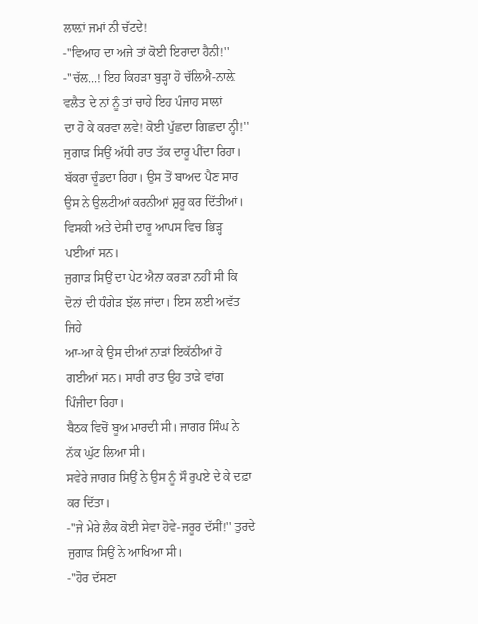ਲਾਲ਼ਾਂ ਜਮਾਂ ਨੀ ਚੱਟਦੇ!
-''ਵਿਆਹ ਦਾ ਅਜੇ ਤਾਂ ਕੋਈ ਇਰਾਦਾ ਹੈਨੀ!''
-''ਚੱਲ...! ਇਹ ਕਿਹੜਾ ਬੁੜ੍ਹਾ ਹੋ ਚੱਲਿਐ-ਨਾਲ਼ੇ ਵਲੈਤ ਦੇ ਨਾਂ ਨੂੰ ਤਾਂ ਚਾਹੇ ਇਹ ਪੰਜਾਹ ਸਾਲਾਂ
ਦਾ ਹੋ ਕੇ ਕਰਵਾ ਲਵੇ! ਕੋਈ ਪੁੱਛਦਾ ਗਿਛਦਾ ਨ੍ਹੀ!''
ਜੁਗਾੜ ਸਿਉਂ ਅੱਧੀ ਰਾਤ ਤੱਕ ਦਾਰੂ ਪੀਂਦਾ ਰਿਹਾ। ਬੱਕਰਾ ਚੂੰਡਦਾ ਰਿਹਾ। ਉਸ ਤੋਂ ਬਾਅਦ ਪੈਣ ਸਾਰ
ਉਸ ਨੇ ਉਲਟੀਆਂ ਕਰਨੀਆਂ ਸ਼ੁਰੂ ਕਰ ਦਿੱਤੀਆਂ। ਵਿਸਕੀ ਅਤੇ ਦੇਸੀ ਦਾਰੂ ਆਪਸ ਵਿਚ ਭਿੜ੍ਹ ਪਈਆਂ ਸਨ।
ਜੁਗਾੜ ਸਿਉਂ ਦਾ ਪੇਟ ਐਨਾ ਕਰੜਾ ਨਹੀਂ ਸੀ ਕਿ ਦੋਨਾਂ ਦੀ ਧੰਗੇੜ ਝੱਲ ਜਾਂਦਾ। ਇਸ ਲਈ ਅਵੱਤ ਜਿਹੇ
ਆ-ਆ ਕੇ ਉਸ ਦੀਆਂ ਨਾੜਾਂ ਇਕੱਠੀਆਂ ਹੋ ਗਈਆਂ ਸਨ। ਸਾਰੀ ਰਾਤ ਉਹ ਤਾੜੇ ਵਾਂਗ ਪਿੰਜੀਦਾ ਰਿਹਾ।
ਬੈਠਕ ਵਿਚੋਂ ਬੂਅ ਮਾਰਦੀ ਸੀ। ਜਾਗਰ ਸਿੰਘ ਨੇ ਨੱਕ ਘੁੱਟ ਲਿਆ ਸੀ।
ਸਵੇਰੇ ਜਾਗਰ ਸਿਉਂ ਨੇ ਉਸ ਨੂੰ ਸੌ ਰੁਪਏ ਦੇ ਕੇ ਦਫ਼ਾ ਕਰ ਦਿੱਤਾ।
-''ਜੇ ਮੇਰੇ ਲੈਕ ਕੋਈ ਸੇਵਾ ਹੋਵੇ-ਜਰੂਰ ਦੱਸੀਂ!'' ਤੁਰਦੇ ਜੁਗਾੜ ਸਿਉਂ ਨੇ ਆਖਿਆ ਸੀ।
-''ਹੋਰ ਦੱਸਣਾ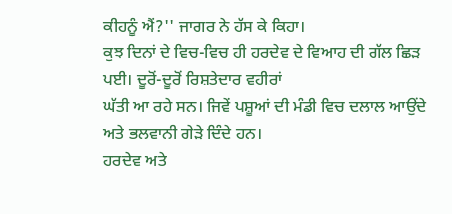ਕੀਹਨੂੰ ਐਂ?'' ਜਾਗਰ ਨੇ ਹੱਸ ਕੇ ਕਿਹਾ।
ਕੁਝ ਦਿਨਾਂ ਦੇ ਵਿਚ-ਵਿਚ ਹੀ ਹਰਦੇਵ ਦੇ ਵਿਆਹ ਦੀ ਗੱਲ ਛਿੜ ਪਈ। ਦੂਰੋਂ-ਦੂਰੋਂ ਰਿਸ਼ਤੇਦਾਰ ਵਹੀਰਾਂ
ਘੱਤੀ ਆ ਰਹੇ ਸਨ। ਜਿਵੇਂ ਪਸ਼ੂਆਂ ਦੀ ਮੰਡੀ ਵਿਚ ਦਲਾਲ ਆਉਂਦੇ ਅਤੇ ਭਲਵਾਨੀ ਗੇੜੇ ਦਿੰਦੇ ਹਨ।
ਹਰਦੇਵ ਅਤੇ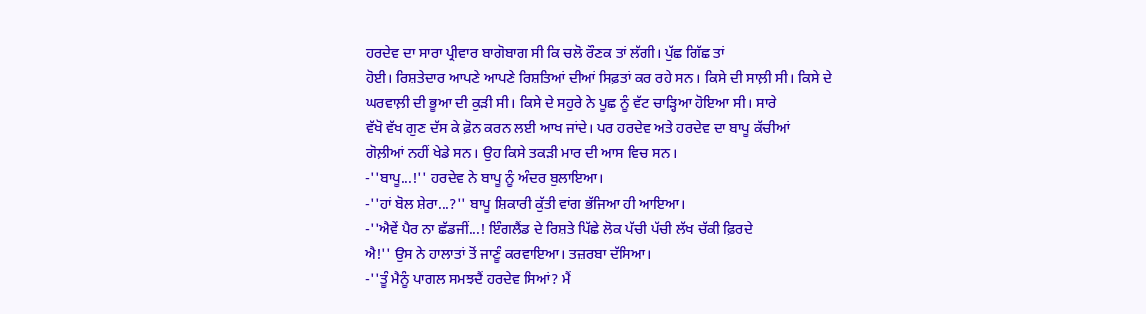ਹਰਦੇਵ ਦਾ ਸਾਰਾ ਪ੍ਰੀਵਾਰ ਬਾਗੋਬਾਗ ਸੀ ਕਿ ਚਲੋ ਰੌਣਕ ਤਾਂ ਲੱਗੀ। ਪੁੱਛ ਗਿੱਛ ਤਾਂ
ਹੋਈ। ਰਿਸ਼ਤੇਦਾਰ ਆਪਣੇ ਆਪਣੇ ਰਿਸ਼ਤਿਆਂ ਦੀਆਂ ਸਿਫ਼ਤਾਂ ਕਰ ਰਹੇ ਸਨ। ਕਿਸੇ ਦੀ ਸਾਲ਼ੀ ਸੀ। ਕਿਸੇ ਦੇ
ਘਰਵਾਲ਼ੀ ਦੀ ਭੂਆ ਦੀ ਕੁੜੀ ਸੀ। ਕਿਸੇ ਦੇ ਸਹੁਰੇ ਨੇ ਪੂਛ ਨੂੰ ਵੱਟ ਚਾੜ੍ਹਿਆ ਹੋਇਆ ਸੀ। ਸਾਰੇ
ਵੱਖੋ ਵੱਖ ਗੁਣ ਦੱਸ ਕੇ ਫ਼ੋਨ ਕਰਨ ਲਈ ਆਖ ਜਾਂਦੇ। ਪਰ ਹਰਦੇਵ ਅਤੇ ਹਰਦੇਵ ਦਾ ਬਾਪੂ ਕੱਚੀਆਂ
ਗੋਲ਼ੀਆਂ ਨਹੀਂ ਖੇਡੇ ਸਨ। ਉਹ ਕਿਸੇ ਤਕੜੀ ਮਾਰ ਦੀ ਆਸ ਵਿਚ ਸਨ।
-''ਬਾਪੂ...!'' ਹਰਦੇਵ ਨੇ ਬਾਪੂ ਨੂੰ ਅੰਦਰ ਬੁਲਾਇਆ।
-''ਹਾਂ ਬੋਲ ਸ਼ੇਰਾ...?'' ਬਾਪੂ ਸ਼ਿਕਾਰੀ ਕੁੱਤੀ ਵਾਂਗ ਭੱਜਿਆ ਹੀ ਆਇਆ।
-''ਐਵੇਂ ਪੈਰ ਨਾ ਛੱਡਜੀਂ...! ਇੰਗਲੈਂਡ ਦੇ ਰਿਸ਼ਤੇ ਪਿੱਛੇ ਲੋਕ ਪੱਚੀ ਪੱਚੀ ਲੱਖ ਚੱਕੀ ਫ਼ਿਰਦੇ
ਐ!'' ਉਸ ਨੇ ਹਾਲਾਤਾਂ ਤੋਂ ਜਾਣੂੰ ਕਰਵਾਇਆ। ਤਜ਼ਰਬਾ ਦੱਸਿਆ।
-''ਤੂੰ ਮੈਨੂੰ ਪਾਗਲ ਸਮਝਦੈਂ ਹਰਦੇਵ ਸਿਆਂ? ਮੈਂ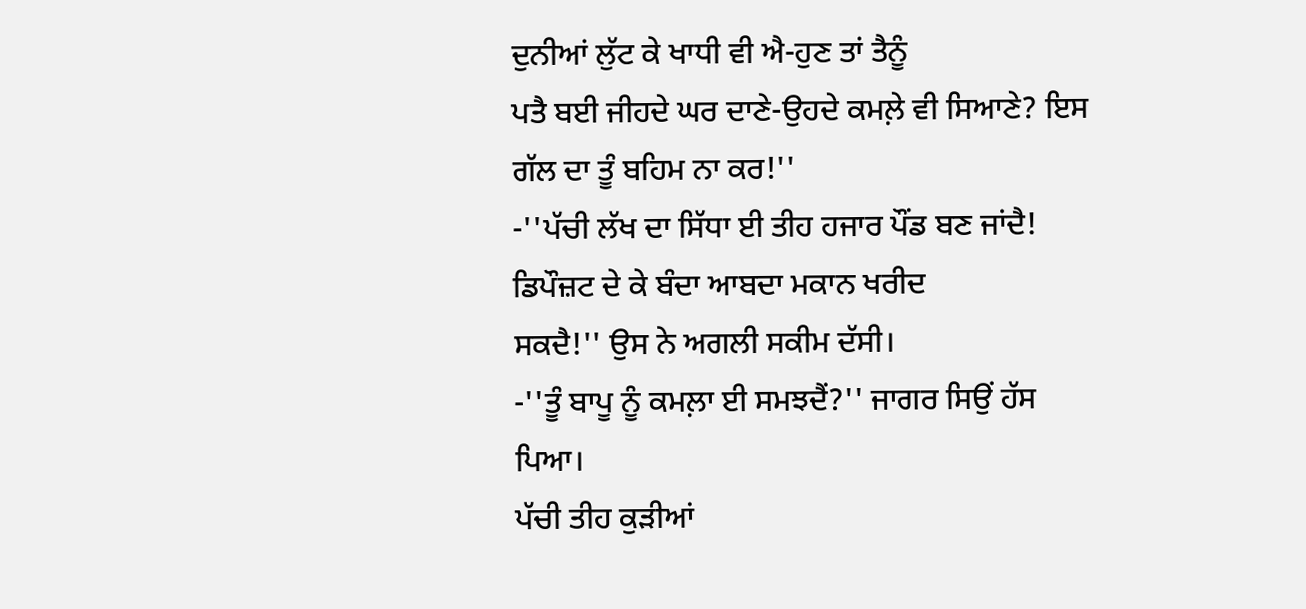ਦੁਨੀਆਂ ਲੁੱਟ ਕੇ ਖਾਧੀ ਵੀ ਐ-ਹੁਣ ਤਾਂ ਤੈਨੂੰ
ਪਤੈ ਬਈ ਜੀਹਦੇ ਘਰ ਦਾਣੇ-ਉਹਦੇ ਕਮਲ਼ੇ ਵੀ ਸਿਆਣੇ? ਇਸ ਗੱਲ ਦਾ ਤੂੰ ਬਹਿਮ ਨਾ ਕਰ!''
-''ਪੱਚੀ ਲੱਖ ਦਾ ਸਿੱਧਾ ਈ ਤੀਹ ਹਜਾਰ ਪੌਂਡ ਬਣ ਜਾਂਦੈ! ਡਿਪੌਜ਼ਟ ਦੇ ਕੇ ਬੰਦਾ ਆਬਦਾ ਮਕਾਨ ਖਰੀਦ
ਸਕਦੈ!'' ਉਸ ਨੇ ਅਗਲੀ ਸਕੀਮ ਦੱਸੀ।
-''ਤੂੰ ਬਾਪੂ ਨੂੰ ਕਮਲ਼ਾ ਈ ਸਮਝਦੈਂ?'' ਜਾਗਰ ਸਿਉਂ ਹੱਸ ਪਿਆ।
ਪੱਚੀ ਤੀਹ ਕੁੜੀਆਂ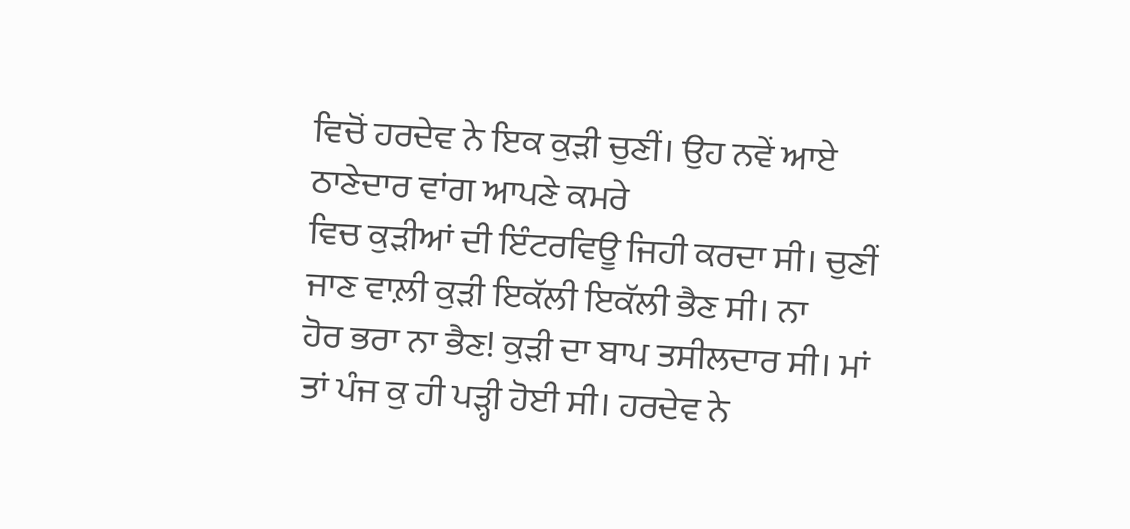ਵਿਚੋਂ ਹਰਦੇਵ ਨੇ ਇਕ ਕੁੜੀ ਚੁਣੀਂ। ਉਹ ਨਵੇਂ ਆਏ ਠਾਣੇਦਾਰ ਵਾਂਗ ਆਪਣੇ ਕਮਰੇ
ਵਿਚ ਕੁੜੀਆਂ ਦੀ ਇੰਟਰਵਿਊ ਜਿਹੀ ਕਰਦਾ ਸੀ। ਚੁਣੀਂ ਜਾਣ ਵਾਲ਼ੀ ਕੁੜੀ ਇਕੱਲੀ ਇਕੱਲੀ ਭੈਣ ਸੀ। ਨਾ
ਹੋਰ ਭਰਾ ਨਾ ਭੈਣ! ਕੁੜੀ ਦਾ ਬਾਪ ਤਸੀਲਦਾਰ ਸੀ। ਮਾਂ ਤਾਂ ਪੰਜ ਕੁ ਹੀ ਪੜ੍ਹੀ ਹੋਈ ਸੀ। ਹਰਦੇਵ ਨੇ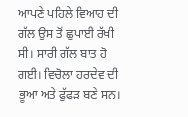ਆਪਣੇ ਪਹਿਲੇ ਵਿਆਹ ਦੀ ਗੱਲ ਉਸ ਤੋਂ ਛੁਪਾਈ ਰੱਖੀ ਸੀ। ਸਾਰੀ ਗੱਲ ਬਾਤ ਹੋ ਗਈ। ਵਿਚੋਲਾ ਹਰਦੇਵ ਦੀ
ਭੂਆ ਅਤੇ ਫੁੱਫੜ ਬਣੇ ਸਨ।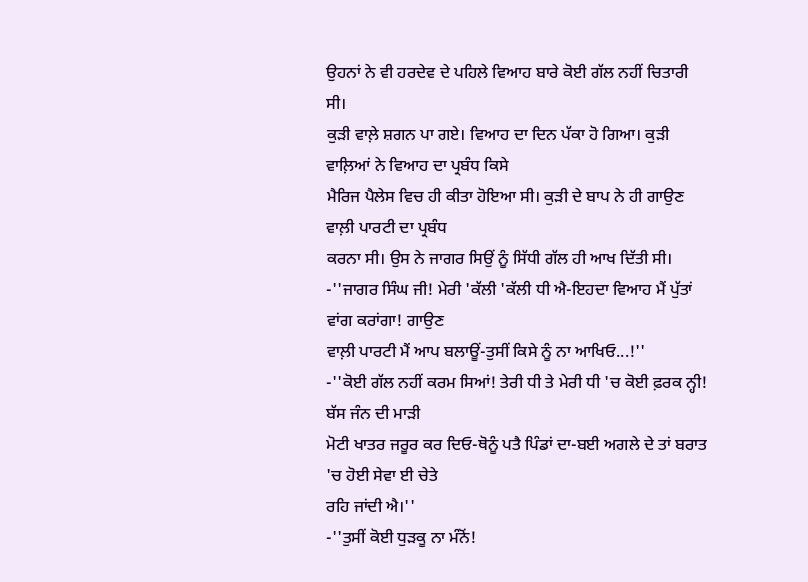ਉਹਨਾਂ ਨੇ ਵੀ ਹਰਦੇਵ ਦੇ ਪਹਿਲੇ ਵਿਆਹ ਬਾਰੇ ਕੋਈ ਗੱਲ ਨਹੀਂ ਚਿਤਾਰੀ
ਸੀ।
ਕੁੜੀ ਵਾਲ਼ੇ ਸ਼ਗਨ ਪਾ ਗਏ। ਵਿਆਹ ਦਾ ਦਿਨ ਪੱਕਾ ਹੋ ਗਿਆ। ਕੁੜੀ ਵਾਲ਼ਿਆਂ ਨੇ ਵਿਆਹ ਦਾ ਪ੍ਰਬੰਧ ਕਿਸੇ
ਮੈਰਿਜ ਪੈਲੇਸ ਵਿਚ ਹੀ ਕੀਤਾ ਹੋਇਆ ਸੀ। ਕੁੜੀ ਦੇ ਬਾਪ ਨੇ ਹੀ ਗਾਉਣ ਵਾਲ਼ੀ ਪਾਰਟੀ ਦਾ ਪ੍ਰਬੰਧ
ਕਰਨਾ ਸੀ। ਉਸ ਨੇ ਜਾਗਰ ਸਿਉਂ ਨੂੰ ਸਿੱਧੀ ਗੱਲ ਹੀ ਆਖ ਦਿੱਤੀ ਸੀ।
-''ਜਾਗਰ ਸਿੰਘ ਜੀ! ਮੇਰੀ 'ਕੱਲੀ 'ਕੱਲੀ ਧੀ ਐ-ਇਹਦਾ ਵਿਆਹ ਮੈਂ ਪੁੱਤਾਂ ਵਾਂਗ ਕਰਾਂਗਾ! ਗਾਉਣ
ਵਾਲ਼ੀ ਪਾਰਟੀ ਮੈਂ ਆਪ ਬਲਾਊਂ-ਤੁਸੀਂ ਕਿਸੇ ਨੂੰ ਨਾ ਆਖਿਓ...!''
-''ਕੋਈ ਗੱਲ ਨਹੀਂ ਕਰਮ ਸਿਆਂ! ਤੇਰੀ ਧੀ ਤੇ ਮੇਰੀ ਧੀ 'ਚ ਕੋਈ ਫ਼ਰਕ ਨ੍ਹੀ! ਬੱਸ ਜੰਨ ਦੀ ਮਾੜੀ
ਮੋਟੀ ਖਾਤਰ ਜਰੂਰ ਕਰ ਦਿਓ-ਥੋਨੂੰ ਪਤੈ ਪਿੰਡਾਂ ਦਾ-ਬਈ ਅਗਲੇ ਦੇ ਤਾਂ ਬਰਾਤ 'ਚ ਹੋਈ ਸੇਵਾ ਈ ਚੇਤੇ
ਰਹਿ ਜਾਂਦੀ ਐ।''
-''ਤੁਸੀਂ ਕੋਈ ਧੁੜਕੂ ਨਾ ਮੰਨੋਂ!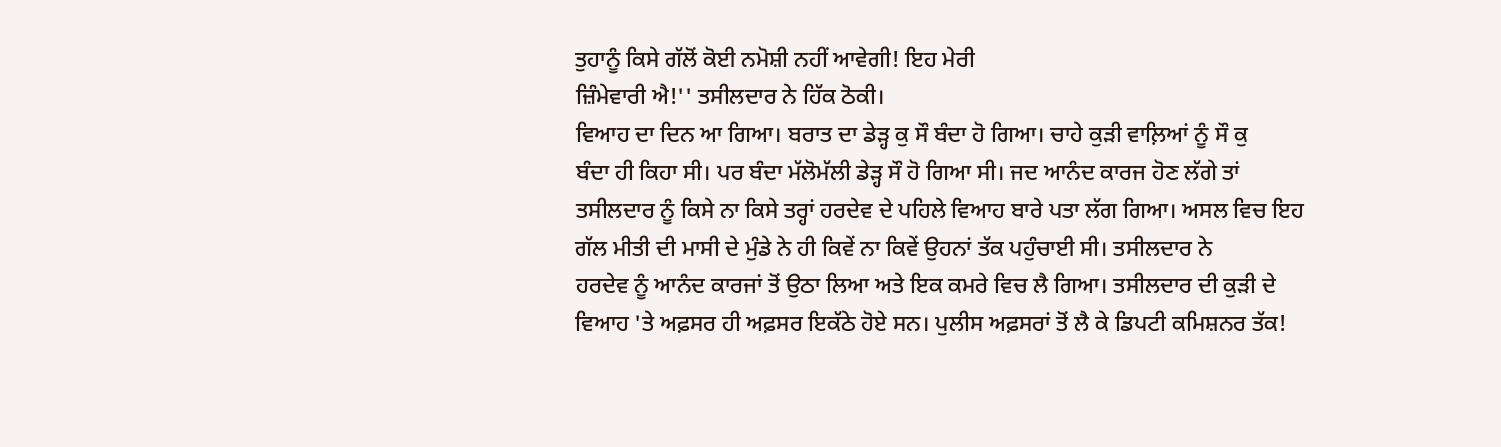ਤੁਹਾਨੂੰ ਕਿਸੇ ਗੱਲੋਂ ਕੋਈ ਨਮੋਸ਼ੀ ਨਹੀਂ ਆਵੇਗੀ! ਇਹ ਮੇਰੀ
ਜ਼ਿੰਮੇਵਾਰੀ ਐ!'' ਤਸੀਲਦਾਰ ਨੇ ਹਿੱਕ ਠੋਕੀ।
ਵਿਆਹ ਦਾ ਦਿਨ ਆ ਗਿਆ। ਬਰਾਤ ਦਾ ਡੇੜ੍ਹ ਕੁ ਸੌ ਬੰਦਾ ਹੋ ਗਿਆ। ਚਾਹੇ ਕੁੜੀ ਵਾਲ਼ਿਆਂ ਨੂੰ ਸੌ ਕੁ
ਬੰਦਾ ਹੀ ਕਿਹਾ ਸੀ। ਪਰ ਬੰਦਾ ਮੱਲੋਮੱਲੀ ਡੇੜ੍ਹ ਸੌ ਹੋ ਗਿਆ ਸੀ। ਜਦ ਆਨੰਦ ਕਾਰਜ ਹੋਣ ਲੱਗੇ ਤਾਂ
ਤਸੀਲਦਾਰ ਨੂੰ ਕਿਸੇ ਨਾ ਕਿਸੇ ਤਰ੍ਹਾਂ ਹਰਦੇਵ ਦੇ ਪਹਿਲੇ ਵਿਆਹ ਬਾਰੇ ਪਤਾ ਲੱਗ ਗਿਆ। ਅਸਲ ਵਿਚ ਇਹ
ਗੱਲ ਮੀਤੀ ਦੀ ਮਾਸੀ ਦੇ ਮੁੰਡੇ ਨੇ ਹੀ ਕਿਵੇਂ ਨਾ ਕਿਵੇਂ ਉਹਨਾਂ ਤੱਕ ਪਹੁੰਚਾਈ ਸੀ। ਤਸੀਲਦਾਰ ਨੇ
ਹਰਦੇਵ ਨੂੰ ਆਨੰਦ ਕਾਰਜਾਂ ਤੋਂ ਉਠਾ ਲਿਆ ਅਤੇ ਇਕ ਕਮਰੇ ਵਿਚ ਲੈ ਗਿਆ। ਤਸੀਲਦਾਰ ਦੀ ਕੁੜੀ ਦੇ
ਵਿਆਹ 'ਤੇ ਅਫ਼ਸਰ ਹੀ ਅਫ਼ਸਰ ਇਕੱਠੇ ਹੋਏ ਸਨ। ਪੁਲੀਸ ਅਫ਼ਸਰਾਂ ਤੋਂ ਲੈ ਕੇ ਡਿਪਟੀ ਕਮਿਸ਼ਨਰ ਤੱਕ!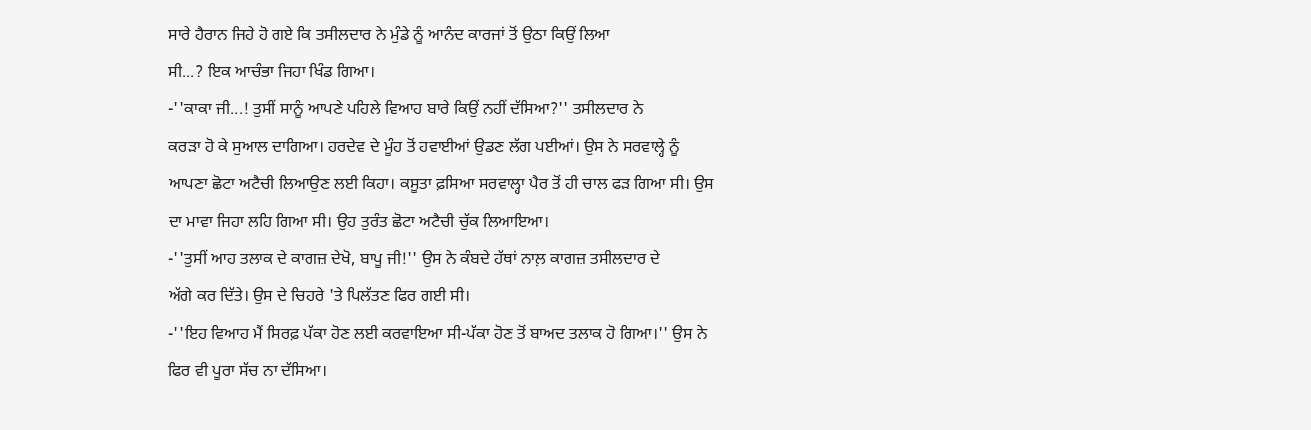ਸਾਰੇ ਹੈਰਾਨ ਜਿਹੇ ਹੋ ਗਏ ਕਿ ਤਸੀਲਦਾਰ ਨੇ ਮੁੰਡੇ ਨੂੰ ਆਨੰਦ ਕਾਰਜਾਂ ਤੋਂ ਉਠਾ ਕਿਉਂ ਲਿਆ
ਸੀ...? ਇਕ ਆਚੰਭਾ ਜਿਹਾ ਖਿੰਡ ਗਿਆ।
-''ਕਾਕਾ ਜੀ...! ਤੁਸੀਂ ਸਾਨੂੰ ਆਪਣੇ ਪਹਿਲੇ ਵਿਆਹ ਬਾਰੇ ਕਿਉਂ ਨਹੀਂ ਦੱਸਿਆ?'' ਤਸੀਲਦਾਰ ਨੇ
ਕਰੜਾ ਹੋ ਕੇ ਸੁਆਲ ਦਾਗਿਆ। ਹਰਦੇਵ ਦੇ ਮੂੰਹ ਤੋਂ ਹਵਾਈਆਂ ਉਡਣ ਲੱਗ ਪਈਆਂ। ਉਸ ਨੇ ਸਰਵਾਲ੍ਹੇ ਨੂੰ
ਆਪਣਾ ਛੋਟਾ ਅਟੈਚੀ ਲਿਆਉਣ ਲਈ ਕਿਹਾ। ਕਸੂਤਾ ਫ਼ਸਿਆ ਸਰਵਾਲ੍ਹਾ ਪੈਰ ਤੋਂ ਹੀ ਚਾਲ ਫੜ ਗਿਆ ਸੀ। ਉਸ
ਦਾ ਮਾਵਾ ਜਿਹਾ ਲਹਿ ਗਿਆ ਸੀ। ਉਹ ਤੁਰੰਤ ਛੋਟਾ ਅਟੈਚੀ ਚੁੱਕ ਲਿਆਇਆ।
-''ਤੁਸੀਂ ਆਹ ਤਲਾਕ ਦੇ ਕਾਗਜ਼ ਦੇਖੋ, ਬਾਪੂ ਜੀ!'' ਉਸ ਨੇ ਕੰਬਦੇ ਹੱਥਾਂ ਨਾਲ਼ ਕਾਗਜ਼ ਤਸੀਲਦਾਰ ਦੇ
ਅੱਗੇ ਕਰ ਦਿੱਤੇ। ਉਸ ਦੇ ਚਿਹਰੇ 'ਤੇ ਪਿਲੱਤਣ ਫਿਰ ਗਈ ਸੀ।
-''ਇਹ ਵਿਆਹ ਮੈਂ ਸਿਰਫ਼ ਪੱਕਾ ਹੋਣ ਲਈ ਕਰਵਾਇਆ ਸੀ-ਪੱਕਾ ਹੋਣ ਤੋਂ ਬਾਅਦ ਤਲਾਕ ਹੋ ਗਿਆ।'' ਉਸ ਨੇ
ਫਿਰ ਵੀ ਪੂਰਾ ਸੱਚ ਨਾ ਦੱਸਿਆ।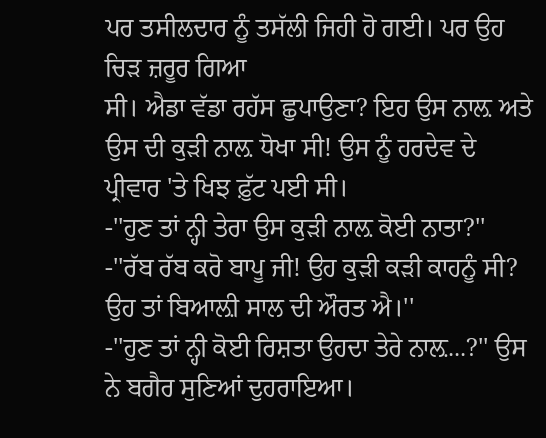ਪਰ ਤਸੀਲਦਾਰ ਨੂੰ ਤਸੱਲੀ ਜਿਹੀ ਹੋ ਗਈ। ਪਰ ਉਹ ਚਿੜ ਜ਼ਰੂਰ ਗਿਆ
ਸੀ। ਐਡਾ ਵੱਡਾ ਰਹੱਸ ਛੁਪਾਉਣਾ? ਇਹ ਉਸ ਨਾਲ਼ ਅਤੇ ਉਸ ਦੀ ਕੁੜੀ ਨਾਲ਼ ਧੋਖਾ ਸੀ! ਉਸ ਨੂੰ ਹਰਦੇਵ ਦੇ
ਪ੍ਰੀਵਾਰ 'ਤੇ ਖਿਝ ਫ਼ੁੱਟ ਪਈ ਸੀ।
-''ਹੁਣ ਤਾਂ ਨ੍ਹੀ ਤੇਰਾ ਉਸ ਕੁੜੀ ਨਾਲ਼ ਕੋਈ ਨਾਤਾ?''
-''ਰੱਬ ਰੱਬ ਕਰੋ ਬਾਪੂ ਜੀ! ਉਹ ਕੁੜੀ ਕੜੀ ਕਾਹਨੂੰ ਸੀ? ਉਹ ਤਾਂ ਬਿਆਲ਼ੀ ਸਾਲ ਦੀ ਔਰਤ ਐ।''
-''ਹੁਣ ਤਾਂ ਨ੍ਹੀ ਕੋਈ ਰਿਸ਼ਤਾ ਉਹਦਾ ਤੇਰੇ ਨਾਲ਼...?'' ਉਸ ਨੇ ਬਗੈਰ ਸੁਣਿਆਂ ਦੁਹਰਾਇਆ।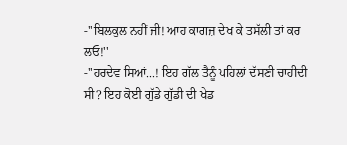-''ਬਿਲਕੁਲ ਨਹੀਂ ਜੀ! ਆਹ ਕਾਗਜ਼ ਦੇਖ ਕੇ ਤਸੱਲੀ ਤਾਂ ਕਰ ਲਓ!''
-''ਹਰਦੇਵ ਸਿਆਂ...! ਇਹ ਗੱਲ ਤੈਨੂੰ ਪਹਿਲਾਂ ਦੱਸਣੀ ਚਾਹੀਦੀ ਸੀ? ਇਹ ਕੋਈ ਗੁੱਡੇ ਗੁੱਡੀ ਦੀ ਖੇਡ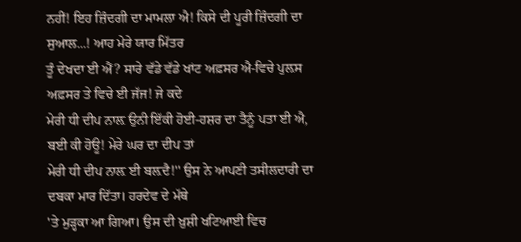ਨਹੀਂ! ਇਹ ਜ਼ਿੰਦਗੀ ਦਾ ਮਾਮਲਾ ਐ! ਕਿਸੇ ਦੀ ਪੂਰੀ ਜ਼ਿੰਦਗੀ ਦਾ ਸੁਆਲ...! ਆਹ ਮੇਰੇ ਯਾਰ ਮਿੱਤਰ
ਤੂੰ ਦੇਖਦਾ ਈ ਐਂ? ਸਾਰੇ ਵੱਡੇ ਵੱਡੇ ਖਾਂਟ ਅਫ਼ਸਰ ਐ-ਵਿਚੇ ਪੁਲ਼ਸ ਅਫ਼ਸਰ ਤੇ ਵਿਚੇ ਈ ਜੱਜ! ਜੇ ਕਦੇ
ਮੇਰੀ ਧੀ ਦੀਪ ਨਾਲ਼ ਉਨੀ ਇੱਕੀ ਹੋਈ-ਹਸ਼ਰ ਦਾ ਤੈਨੂੰ ਪਤਾ ਈ ਐ, ਬਈ ਕੀ ਹੋਊ! ਮੇਰੇ ਘਰ ਦਾ ਦੀਪ ਤਾਂ
ਮੇਰੀ ਧੀ ਦੀਪ ਨਾਲ਼ ਈ ਬਲ਼ਦੈ!'' ਉਸ ਨੇ ਆਪਣੀ ਤਸੀਲਦਾਰੀ ਦਾ ਦਬਕਾ ਮਾਰ ਦਿੱਤਾ। ਹਰਦੇਵ ਦੇ ਮੱਥੇ
'ਤੇ ਮੁੜ੍ਹਕਾ ਆ ਗਿਆ। ਉਸ ਦੀ ਖ਼ੁਸ਼ੀ ਖਟਿਆਈ ਵਿਚ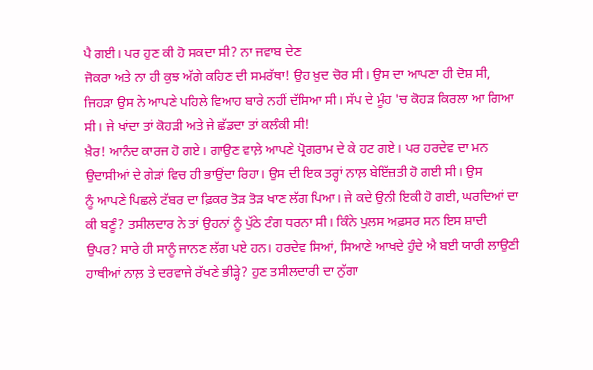ਪੈ ਗਈ। ਪਰ ਹੁਣ ਕੀ ਹੋ ਸਕਦਾ ਸੀ? ਨਾ ਜਵਾਬ ਦੇਣ
ਜੋਕਰਾ ਅਤੇ ਨਾ ਹੀ ਕੁਝ ਅੱਗੇ ਕਹਿਣ ਦੀ ਸਮਰੱਥਾ! ਉਹ ਖ਼ੁਦ ਚੋਰ ਸੀ। ਉਸ ਦਾ ਆਪਣਾ ਹੀ ਦੋਸ਼ ਸੀ,
ਜਿਹੜਾ ਉਸ ਨੇ ਆਪਣੇ ਪਹਿਲੇ ਵਿਆਹ ਬਾਰੇ ਨਹੀਂ ਦੱਸਿਆ ਸੀ। ਸੱਪ ਦੇ ਮੂੰਹ 'ਚ ਕੋਹੜ ਕਿਰਲਾ ਆ ਗਿਆ
ਸੀ। ਜੇ ਖਾਂਦਾ ਤਾਂ ਕੋਹੜੀ ਅਤੇ ਜੇ ਛੱਡਦਾ ਤਾਂ ਕਲੰਕੀ ਸੀ!
ਖ਼ੈਰ! ਆਨੰਦ ਕਾਰਜ ਹੋ ਗਏ। ਗਾਉਣ ਵਾਲ਼ੇ ਆਪਣੇ ਪ੍ਰੋਗਰਾਮ ਦੇ ਕੇ ਹਟ ਗਏ। ਪਰ ਹਰਦੇਵ ਦਾ ਮਨ
ਉਦਾਸੀਆਂ ਦੇ ਗੇੜਾਂ ਵਿਚ ਹੀ ਭਾਉਂਦਾ ਰਿਹਾ। ਉਸ ਦੀ ਇਕ ਤਰ੍ਹਾਂ ਨਾਲ਼ ਬੇਇੱਜ਼ਤੀ ਹੋ ਗਈ ਸੀ। ਉਸ
ਨੂੰ ਆਪਣੇ ਪਿਛਲੇ ਟੱਬਰ ਦਾ ਫ਼ਿਕਰ ਤੋੜ ਤੋੜ ਖਾਣ ਲੱਗ ਪਿਆ। ਜੇ ਕਦੇ ਉਨੀ ਇਕੀ ਹੋ ਗਈ, ਘਰਦਿਆਂ ਦਾ
ਕੀ ਬਣੂੰ? ਤਸੀਲਦਾਰ ਨੇ ਤਾਂ ਉਹਨਾਂ ਨੂੰ ਪੁੱਠੇ ਟੰਗ ਧਰਨਾ ਸੀ। ਕਿੰਨੇ ਪੁਲਸ ਅਫ਼ਸਰ ਸਨ ਇਸ ਸ਼ਾਦੀ
ਉਪਰ? ਸਾਰੇ ਹੀ ਸਾਨੂੰ ਜਾਨਣ ਲੱਗ ਪਏ ਹਨ। ਹਰਦੇਵ ਸਿਆਂ, ਸਿਆਣੇ ਆਖਦੇ ਹੁੰਦੇ ਐ ਬਈ ਯਾਰੀ ਲਾਉਣੀ
ਹਾਥੀਆਂ ਨਾਲ਼ ਤੇ ਦਰਵਾਜੇ ਰੱਖਣੇ ਭੀੜ੍ਹੇ? ਹੁਣ ਤਸੀਲਦਾਰੀ ਦਾ ਨੁੱਗਾ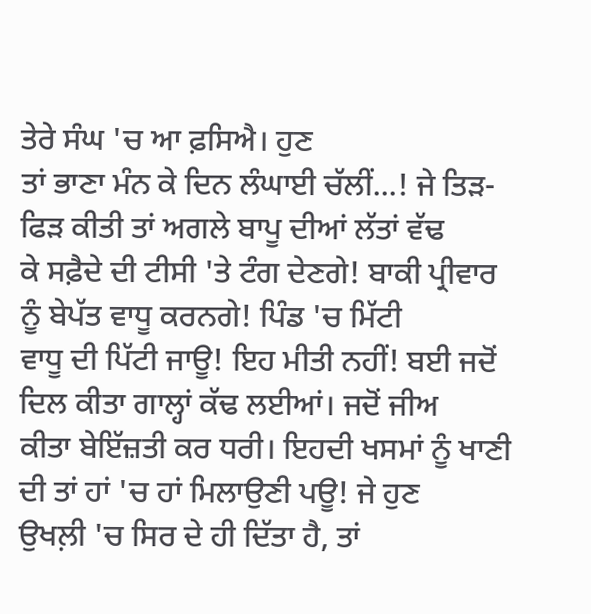ਤੇਰੇ ਸੰਘ 'ਚ ਆ ਫ਼ਸਿਐ। ਹੁਣ
ਤਾਂ ਭਾਣਾ ਮੰਨ ਕੇ ਦਿਨ ਲੰਘਾਈ ਚੱਲੀਂ...! ਜੇ ਤਿੜ-ਫਿੜ ਕੀਤੀ ਤਾਂ ਅਗਲੇ ਬਾਪੂ ਦੀਆਂ ਲੱਤਾਂ ਵੱਢ
ਕੇ ਸਫ਼ੈਦੇ ਦੀ ਟੀਸੀ 'ਤੇ ਟੰਗ ਦੇਣਗੇ! ਬਾਕੀ ਪ੍ਰੀਵਾਰ ਨੂੰ ਬੇਪੱਤ ਵਾਧੂ ਕਰਨਗੇ! ਪਿੰਡ 'ਚ ਮਿੱਟੀ
ਵਾਧੂ ਦੀ ਪਿੱਟੀ ਜਾਊ! ਇਹ ਮੀਤੀ ਨਹੀਂ! ਬਈ ਜਦੋਂ ਦਿਲ ਕੀਤਾ ਗਾਲ੍ਹਾਂ ਕੱਢ ਲਈਆਂ। ਜਦੋਂ ਜੀਅ
ਕੀਤਾ ਬੇਇੱਜ਼ਤੀ ਕਰ ਧਰੀ। ਇਹਦੀ ਖਸਮਾਂ ਨੂੰ ਖਾਣੀ ਦੀ ਤਾਂ ਹਾਂ 'ਚ ਹਾਂ ਮਿਲਾਉਣੀ ਪਊ! ਜੇ ਹੁਣ
ਉਖਲ਼ੀ 'ਚ ਸਿਰ ਦੇ ਹੀ ਦਿੱਤਾ ਹੈ, ਤਾਂ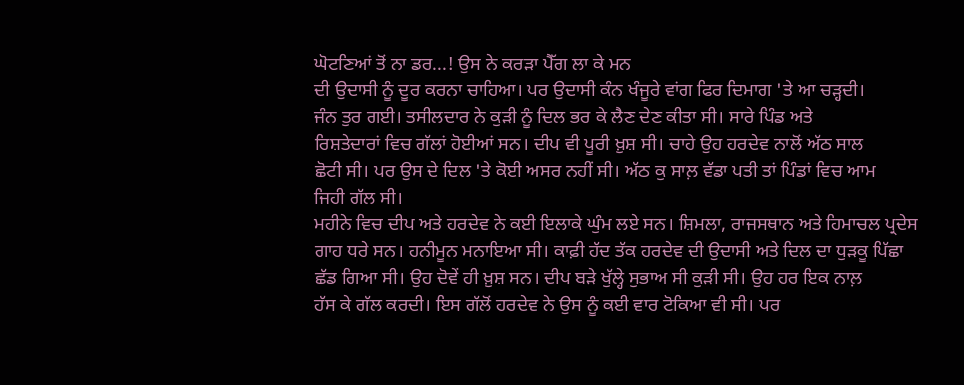ਘੋਟਣਿਆਂ ਤੋਂ ਨਾ ਡਰ...! ਉਸ ਨੇ ਕਰੜਾ ਪੈੱਗ ਲਾ ਕੇ ਮਨ
ਦੀ ਉਦਾਸੀ ਨੂੰ ਦੂਰ ਕਰਨਾ ਚਾਹਿਆ। ਪਰ ਉਦਾਸੀ ਕੰਨ ਖੰਜੂਰੇ ਵਾਂਗ ਫਿਰ ਦਿਮਾਗ 'ਤੇ ਆ ਚੜ੍ਹਦੀ।
ਜੰਨ ਤੁਰ ਗਈ। ਤਸੀਲਦਾਰ ਨੇ ਕੁੜੀ ਨੂੰ ਦਿਲ ਭਰ ਕੇ ਲੈਣ ਦੇਣ ਕੀਤਾ ਸੀ। ਸਾਰੇ ਪਿੰਡ ਅਤੇ
ਰਿਸ਼ਤੇਦਾਰਾਂ ਵਿਚ ਗੱਲਾਂ ਹੋਈਆਂ ਸਨ। ਦੀਪ ਵੀ ਪੂਰੀ ਖ਼ੁਸ਼ ਸੀ। ਚਾਹੇ ਉਹ ਹਰਦੇਵ ਨਾਲੋਂ ਅੱਠ ਸਾਲ
ਛੋਟੀ ਸੀ। ਪਰ ਉਸ ਦੇ ਦਿਲ 'ਤੇ ਕੋਈ ਅਸਰ ਨਹੀਂ ਸੀ। ਅੱਠ ਕੁ ਸਾਲ਼ ਵੱਡਾ ਪਤੀ ਤਾਂ ਪਿੰਡਾਂ ਵਿਚ ਆਮ
ਜਿਹੀ ਗੱਲ ਸੀ।
ਮਹੀਨੇ ਵਿਚ ਦੀਪ ਅਤੇ ਹਰਦੇਵ ਨੇ ਕਈ ਇਲਾਕੇ ਘੁੰਮ ਲਏ ਸਨ। ਸ਼ਿਮਲਾ, ਰਾਜਸਥਾਨ ਅਤੇ ਹਿਮਾਚਲ ਪ੍ਰਦੇਸ
ਗਾਹ ਧਰੇ ਸਨ। ਹਨੀਮੂਨ ਮਨਾਇਆ ਸੀ। ਕਾਫ਼ੀ ਹੱਦ ਤੱਕ ਹਰਦੇਵ ਦੀ ਉਦਾਸੀ ਅਤੇ ਦਿਲ ਦਾ ਧੁੜਕੂ ਪਿੱਛਾ
ਛੱਡ ਗਿਆ ਸੀ। ਉਹ ਦੋਵੇਂ ਹੀ ਖ਼ੁਸ਼ ਸਨ। ਦੀਪ ਬੜੇ ਖੁੱਲ੍ਹੇ ਸੁਭਾਅ ਸੀ ਕੁੜੀ ਸੀ। ਉਹ ਹਰ ਇਕ ਨਾਲ਼
ਹੱਸ ਕੇ ਗੱਲ ਕਰਦੀ। ਇਸ ਗੱਲੋਂ ਹਰਦੇਵ ਨੇ ਉਸ ਨੂੰ ਕਈ ਵਾਰ ਟੋਕਿਆ ਵੀ ਸੀ। ਪਰ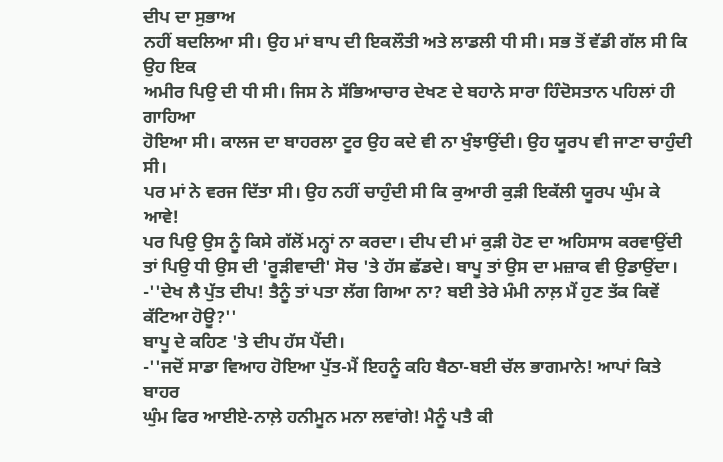ਦੀਪ ਦਾ ਸੁਭਾਅ
ਨਹੀਂ ਬਦਲਿਆ ਸੀ। ਉਹ ਮਾਂ ਬਾਪ ਦੀ ਇਕਲੌਤੀ ਅਤੇ ਲਾਡਲੀ ਧੀ ਸੀ। ਸਭ ਤੋਂ ਵੱਡੀ ਗੱਲ ਸੀ ਕਿ ਉਹ ਇਕ
ਅਮੀਰ ਪਿਉ ਦੀ ਧੀ ਸੀ। ਜਿਸ ਨੇ ਸੱਭਿਆਚਾਰ ਦੇਖਣ ਦੇ ਬਹਾਨੇ ਸਾਰਾ ਹਿੰਦੋਸਤਾਨ ਪਹਿਲਾਂ ਹੀ ਗਾਹਿਆ
ਹੋਇਆ ਸੀ। ਕਾਲਜ ਦਾ ਬਾਹਰਲਾ ਟੂਰ ਉਹ ਕਦੇ ਵੀ ਨਾ ਖੁੰਝਾਉਂਦੀ। ਉਹ ਯੂਰਪ ਵੀ ਜਾਣਾ ਚਾਹੁੰਦੀ ਸੀ।
ਪਰ ਮਾਂ ਨੇ ਵਰਜ ਦਿੱਤਾ ਸੀ। ਉਹ ਨਹੀਂ ਚਾਹੁੰਦੀ ਸੀ ਕਿ ਕੁਆਰੀ ਕੁੜੀ ਇਕੱਲੀ ਯੂਰਪ ਘੁੰਮ ਕੇ ਆਵੇ!
ਪਰ ਪਿਉ ਉਸ ਨੂੰ ਕਿਸੇ ਗੱਲੋਂ ਮਨ੍ਹਾਂ ਨਾ ਕਰਦਾ। ਦੀਪ ਦੀ ਮਾਂ ਕੁੜੀ ਹੋਣ ਦਾ ਅਹਿਸਾਸ ਕਰਵਾਉਂਦੀ
ਤਾਂ ਪਿਉ ਧੀ ਉਸ ਦੀ 'ਰੂੜੀਵਾਦੀ' ਸੋਚ 'ਤੇ ਹੱਸ ਛੱਡਦੇ। ਬਾਪੂ ਤਾਂ ਉਸ ਦਾ ਮਜ਼ਾਕ ਵੀ ਉਡਾਉਂਦਾ।
-''ਦੇਖ ਲੈ ਪੁੱਤ ਦੀਪ! ਤੈਨੂੰ ਤਾਂ ਪਤਾ ਲੱਗ ਗਿਆ ਨਾ? ਬਈ ਤੇਰੇ ਮੰਮੀ ਨਾਲ਼ ਮੈਂ ਹੁਣ ਤੱਕ ਕਿਵੇਂ
ਕੱਟਿਆ ਹੋਊ?''
ਬਾਪੂ ਦੇ ਕਹਿਣ 'ਤੇ ਦੀਪ ਹੱਸ ਪੈਂਦੀ।
-''ਜਦੋਂ ਸਾਡਾ ਵਿਆਹ ਹੋਇਆ ਪੁੱਤ-ਮੈਂ ਇਹਨੂੰ ਕਹਿ ਬੈਠਾ-ਬਈ ਚੱਲ ਭਾਗਮਾਨੇ! ਆਪਾਂ ਕਿਤੇ ਬਾਹਰ
ਘੁੰਮ ਫਿਰ ਆਈਏ-ਨਾਲ਼ੇ ਹਨੀਮੂਨ ਮਨਾ ਲਵਾਂਗੇ! ਮੈਨੂੰ ਪਤੈ ਕੀ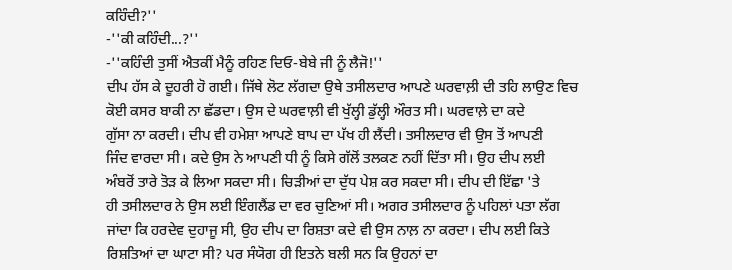ਕਹਿੰਦੀ?''
-''ਕੀ ਕਹਿੰਦੀ...?''
-''ਕਹਿੰਦੀ ਤੁਸੀਂ ਐਤਕੀਂ ਮੈਨੂੰ ਰਹਿਣ ਦਿਓ-ਬੇਬੇ ਜੀ ਨੂੰ ਲੈਜੋ!''
ਦੀਪ ਹੱਸ ਕੇ ਦੂਹਰੀ ਹੋ ਗਈ। ਜਿੱਥੇ ਲੋਟ ਲੱਗਦਾ ਉਥੇ ਤਸੀਲਦਾਰ ਆਪਣੇ ਘਰਵਾਲ਼ੀ ਦੀ ਤਹਿ ਲਾਉਣ ਵਿਚ
ਕੋਈ ਕਸਰ ਬਾਕੀ ਨਾ ਛੱਡਦਾ। ਉਸ ਦੇ ਘਰਵਾਲ਼ੀ ਵੀ ਖੁੱਲ੍ਹੀ ਡੁੱਲ੍ਹੀ ਔਰਤ ਸੀ। ਘਰਵਾਲ਼ੇ ਦਾ ਕਦੇ
ਗੁੱਸਾ ਨਾ ਕਰਦੀ। ਦੀਪ ਵੀ ਹਮੇਸ਼ਾ ਆਪਣੇ ਬਾਪ ਦਾ ਪੱਖ ਹੀ ਲੈਂਦੀ। ਤਸੀਲਦਾਰ ਵੀ ਉਸ ਤੋਂ ਆਪਣੀ
ਜਿੰਦ ਵਾਰਦਾ ਸੀ। ਕਦੇ ਉਸ ਨੇ ਆਪਣੀ ਧੀ ਨੂੰ ਕਿਸੇ ਗੱਲੋਂ ਤਲਕਣ ਨਹੀਂ ਦਿੱਤਾ ਸੀ। ਉਹ ਦੀਪ ਲਈ
ਅੰਬਰੋਂ ਤਾਰੇ ਤੋੜ ਕੇ ਲਿਆ ਸਕਦਾ ਸੀ। ਚਿੜੀਆਂ ਦਾ ਦੁੱਧ ਪੇਸ਼ ਕਰ ਸਕਦਾ ਸੀ। ਦੀਪ ਦੀ ਇੱਛਾ 'ਤੇ
ਹੀ ਤਸੀਲਦਾਰ ਨੇ ਉਸ ਲਈ ਇੰਗਲੈਂਡ ਦਾ ਵਰ ਚੁਣਿਆਂ ਸੀ। ਅਗਰ ਤਸੀਲਦਾਰ ਨੂੰ ਪਹਿਲਾਂ ਪਤਾ ਲੱਗ
ਜਾਂਦਾ ਕਿ ਹਰਦੇਵ ਦੁਹਾਜੂ ਸੀ, ਉਹ ਦੀਪ ਦਾ ਰਿਸ਼ਤਾ ਕਦੇ ਵੀ ਉਸ ਨਾਲ਼ ਨਾ ਕਰਦਾ। ਦੀਪ ਲਈ ਕਿਤੇ
ਰਿਸ਼ਤਿਆਂ ਦਾ ਘਾਟਾ ਸੀ? ਪਰ ਸੰਯੋਗ ਹੀ ਇਤਨੇ ਬਲੀ ਸਨ ਕਿ ਉਹਨਾਂ ਦਾ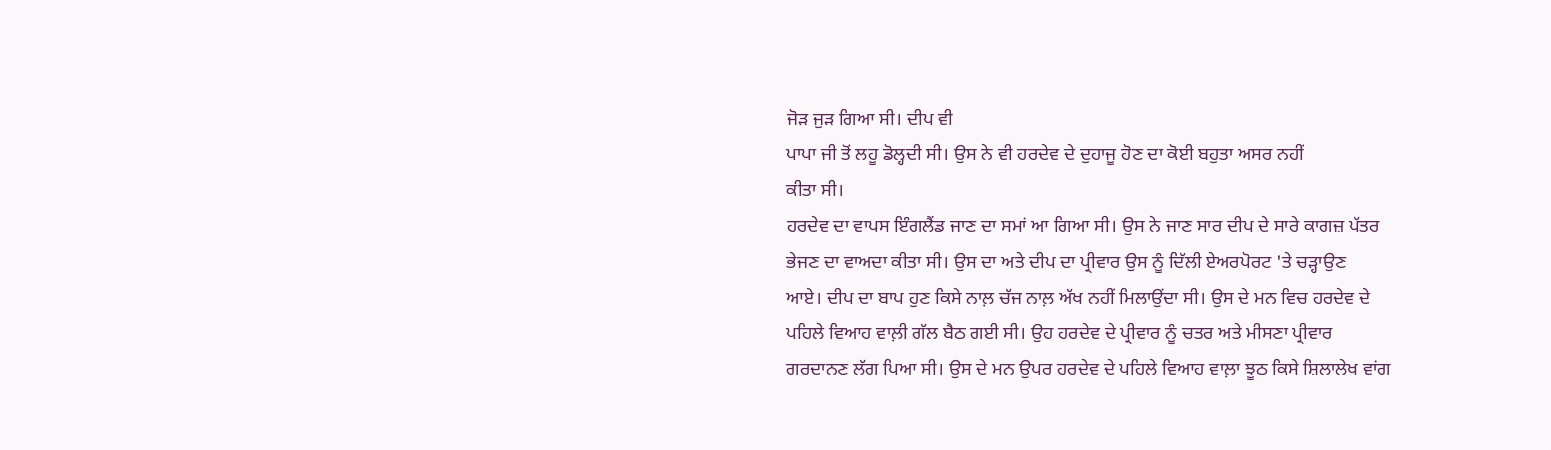ਜੋੜ ਜੁੜ ਗਿਆ ਸੀ। ਦੀਪ ਵੀ
ਪਾਪਾ ਜੀ ਤੋਂ ਲਹੂ ਡੋਲ੍ਹਦੀ ਸੀ। ਉਸ ਨੇ ਵੀ ਹਰਦੇਵ ਦੇ ਦੁਹਾਜੂ ਹੋਣ ਦਾ ਕੋਈ ਬਹੁਤਾ ਅਸਰ ਨਹੀਂ
ਕੀਤਾ ਸੀ।
ਹਰਦੇਵ ਦਾ ਵਾਪਸ ਇੰਗਲੈਂਡ ਜਾਣ ਦਾ ਸਮਾਂ ਆ ਗਿਆ ਸੀ। ਉਸ ਨੇ ਜਾਣ ਸਾਰ ਦੀਪ ਦੇ ਸਾਰੇ ਕਾਗਜ਼ ਪੱਤਰ
ਭੇਜਣ ਦਾ ਵਾਅਦਾ ਕੀਤਾ ਸੀ। ਉਸ ਦਾ ਅਤੇ ਦੀਪ ਦਾ ਪ੍ਰੀਵਾਰ ਉਸ ਨੂੰ ਦਿੱਲੀ ਏਅਰਪੋਰਟ 'ਤੇ ਚੜ੍ਹਾਉਣ
ਆਏ। ਦੀਪ ਦਾ ਬਾਪ ਹੁਣ ਕਿਸੇ ਨਾਲ਼ ਚੱਜ ਨਾਲ਼ ਅੱਖ ਨਹੀਂ ਮਿਲਾਉਂਦਾ ਸੀ। ਉਸ ਦੇ ਮਨ ਵਿਚ ਹਰਦੇਵ ਦੇ
ਪਹਿਲੇ ਵਿਆਹ ਵਾਲ਼ੀ ਗੱਲ ਬੈਠ ਗਈ ਸੀ। ਉਹ ਹਰਦੇਵ ਦੇ ਪ੍ਰੀਵਾਰ ਨੂੰ ਚਤਰ ਅਤੇ ਮੀਸਣਾ ਪ੍ਰੀਵਾਰ
ਗਰਦਾਨਣ ਲੱਗ ਪਿਆ ਸੀ। ਉਸ ਦੇ ਮਨ ਉਪਰ ਹਰਦੇਵ ਦੇ ਪਹਿਲੇ ਵਿਆਹ ਵਾਲ਼ਾ ਝੂਠ ਕਿਸੇ ਸ਼ਿਲਾਲੇਖ ਵਾਂਗ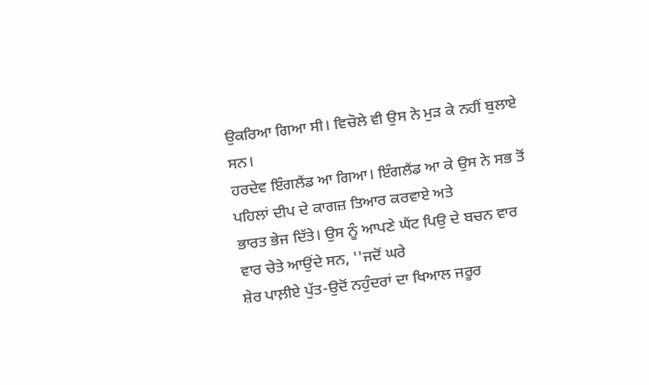ਉਕਰਿਆ ਗਿਆ ਸੀ। ਵਿਚੋਲੇ ਵੀ ਉਸ ਨੇ ਮੁੜ ਕੇ ਨਹੀਂ ਬੁਲਾਏ ਸਨ।
ਹਰਦੇਵ ਇੰਗਲੈਂਡ ਆ ਗਿਆ। ਇੰਗਲੈਂਡ ਆ ਕੇ ਉਸ ਨੇ ਸਭ ਤੋਂ ਪਹਿਲਾਂ ਦੀਪ ਦੇ ਕਾਗਜ਼ ਤਿਆਰ ਕਰਵਾਏ ਅਤੇ
ਭਾਰਤ ਭੇਜ ਦਿੱਤੇ। ਉਸ ਨੂੰ ਆਪਣੇ ਘੈਂਟ ਪਿਉ ਦੇ ਬਚਨ ਵਾਰ ਵਾਰ ਚੇਤੇ ਆਉਂਦੇ ਸਨ, ''ਜਦੋਂ ਘਰੇ
ਸ਼ੇਰ ਪਾਲ਼ੀਏ ਪੁੱਤ-ਉਦੋਂ ਨਹੁੰਦਰਾਂ ਦਾ ਖਿਆਲ ਜਰੂਰ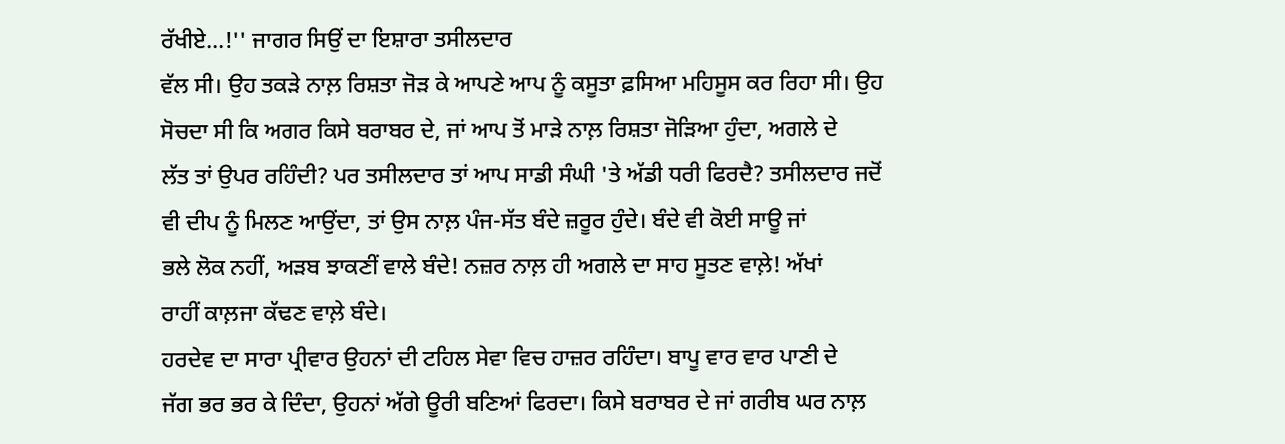ਰੱਖੀਏ...!'' ਜਾਗਰ ਸਿਉਂ ਦਾ ਇਸ਼ਾਰਾ ਤਸੀਲਦਾਰ
ਵੱਲ ਸੀ। ਉਹ ਤਕੜੇ ਨਾਲ਼ ਰਿਸ਼ਤਾ ਜੋੜ ਕੇ ਆਪਣੇ ਆਪ ਨੂੰ ਕਸੂਤਾ ਫ਼ਸਿਆ ਮਹਿਸੂਸ ਕਰ ਰਿਹਾ ਸੀ। ਉਹ
ਸੋਚਦਾ ਸੀ ਕਿ ਅਗਰ ਕਿਸੇ ਬਰਾਬਰ ਦੇ, ਜਾਂ ਆਪ ਤੋਂ ਮਾੜੇ ਨਾਲ਼ ਰਿਸ਼ਤਾ ਜੋੜਿਆ ਹੁੰਦਾ, ਅਗਲੇ ਦੇ
ਲੱਤ ਤਾਂ ਉਪਰ ਰਹਿੰਦੀ? ਪਰ ਤਸੀਲਦਾਰ ਤਾਂ ਆਪ ਸਾਡੀ ਸੰਘੀ 'ਤੇ ਅੱਡੀ ਧਰੀ ਫਿਰਦੈ? ਤਸੀਲਦਾਰ ਜਦੋਂ
ਵੀ ਦੀਪ ਨੂੰ ਮਿਲਣ ਆਉਂਦਾ, ਤਾਂ ਉਸ ਨਾਲ਼ ਪੰਜ-ਸੱਤ ਬੰਦੇ ਜ਼ਰੂਰ ਹੁੰਦੇ। ਬੰਦੇ ਵੀ ਕੋਈ ਸਾਊ ਜਾਂ
ਭਲੇ ਲੋਕ ਨਹੀਂ, ਅੜਬ ਝਾਕਣੀਂ ਵਾਲੇ ਬੰਦੇ! ਨਜ਼ਰ ਨਾਲ਼ ਹੀ ਅਗਲੇ ਦਾ ਸਾਹ ਸੂਤਣ ਵਾਲ਼ੇ! ਅੱਖਾਂ
ਰਾਹੀਂ ਕਾਲ਼ਜਾ ਕੱਢਣ ਵਾਲ਼ੇ ਬੰਦੇ।
ਹਰਦੇਵ ਦਾ ਸਾਰਾ ਪ੍ਰੀਵਾਰ ਉਹਨਾਂ ਦੀ ਟਹਿਲ ਸੇਵਾ ਵਿਚ ਹਾਜ਼ਰ ਰਹਿੰਦਾ। ਬਾਪੂ ਵਾਰ ਵਾਰ ਪਾਣੀ ਦੇ
ਜੱਗ ਭਰ ਭਰ ਕੇ ਦਿੰਦਾ, ਉਹਨਾਂ ਅੱਗੇ ਊਰੀ ਬਣਿਆਂ ਫਿਰਦਾ। ਕਿਸੇ ਬਰਾਬਰ ਦੇ ਜਾਂ ਗਰੀਬ ਘਰ ਨਾਲ਼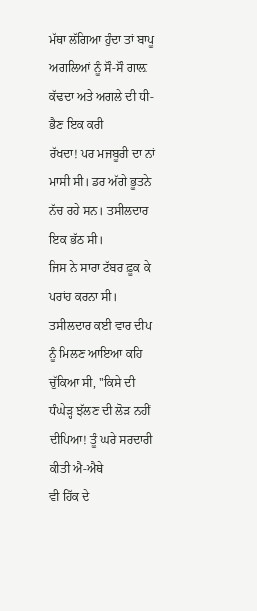ਮੱਥਾ ਲੱਗਿਆ ਹੁੰਦਾ ਤਾਂ ਬਾਪੂ ਅਗਲਿਆਂ ਨੂੰ ਸੌ-ਸੌ ਗਾਲ਼ ਕੱਢਦਾ ਅਤੇ ਅਗਲੇ ਦੀ ਧੀ-ਭੈਣ ਇਕ ਕਰੀ
ਰੱਖਦਾ! ਪਰ ਮਜਬੂਰੀ ਦਾ ਨਾਂ ਮਾਸੀ ਸੀ। ਡਰ ਅੱਗੇ ਭੂਤਨੇ ਨੱਚ ਰਹੇ ਸਨ। ਤਸੀਲਦਾਰ ਇਕ ਭੱਠ ਸੀ।
ਜਿਸ ਨੇ ਸਾਰਾ ਟੱਬਰ ਫ਼ੂਕ ਕੇ ਪਰਾਂਹ ਕਰਨਾ ਸੀ। ਤਸੀਲਦਾਰ ਕਈ ਵਾਰ ਦੀਪ ਨੂੰ ਮਿਲਣ ਆਇਆ ਕਹਿ
ਚੁੱਕਿਆ ਸੀ, ''ਕਿਸੇ ਦੀ ਧੰਘੇੜ੍ਹ ਝੱਲਣ ਦੀ ਲੋੜ ਨਹੀਂ ਦੀਪਿਆ! ਤੂੰ ਘਰੇ ਸਰਦਾਰੀ ਕੀਤੀ ਐ-ਐਥੇ
ਵੀ ਹਿੱਕ ਦੇ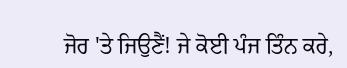ਜੋਰ 'ਤੇ ਜਿਉਣੈਂ! ਜੇ ਕੋਈ ਪੰਜ ਤਿੰਨ ਕਰੇ,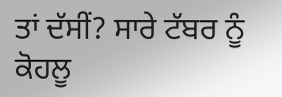ਤਾਂ ਦੱਸੀਂ? ਸਾਰੇ ਟੱਬਰ ਨੂੰ ਕੋਹਲੂ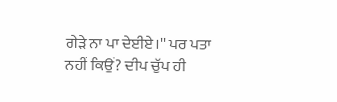ਗੇੜੇ ਨਾ ਪਾ ਦੇਈਏ।'' ਪਰ ਪਤਾ ਨਹੀਂ ਕਿਉਂ? ਦੀਪ ਚੁੱਪ ਹੀ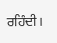ਰਹਿੰਦੀ।